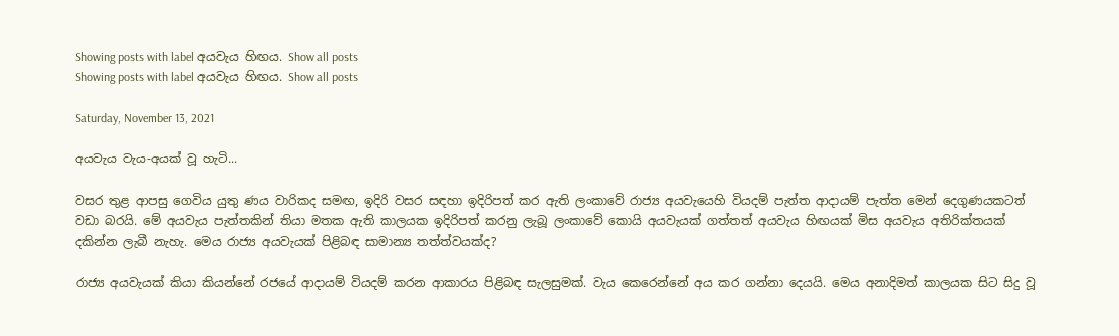Showing posts with label අයවැය හිඟය. Show all posts
Showing posts with label අයවැය හිඟය. Show all posts

Saturday, November 13, 2021

අයවැය වැය-අයක් වූ හැටි...

වසර තුළ ආපසු ගෙවිය යුතු ණය වාරිකද සමඟ, ඉදිරි වසර සඳහා ඉදිරිපත් කර ඇති ලංකාවේ රාජ්‍ය අයවැයෙහි වියදම් පැත්ත ආදායම් පැත්ත මෙන් දෙගුණයකටත් වඩා බරයි. මේ අයවැය පැත්තකින් තියා මතක ඇති කාලයක ඉදිරිපත් කරනු ලැබූ ලංකාවේ කොයි අයවැයක් ගත්තත් අයවැය හිඟයක් මිස අයවැය අතිරික්තයක් දකින්න ලැබී නැහැ. මෙය රාජ්‍ය අයවැයක් පිළිබඳ සාමාන්‍ය තත්ත්වයක්ද?

රාජ්‍ය අයවැයක් කියා කියන්නේ රජයේ ආදායම් වියදම් කරන ආකාරය පිළිබඳ සැලසුමක්. වැය කෙරෙන්නේ අය කර ගන්නා දෙයයි. මෙය අනාදිමත් කාලයක සිට සිදු වූ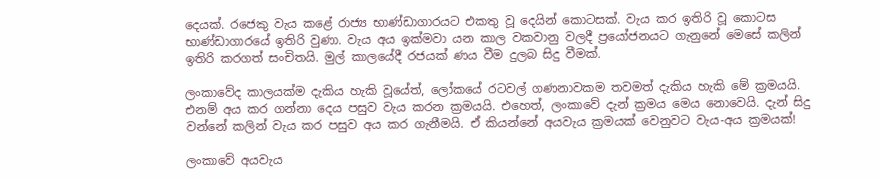දෙයක්. රජෙකු වැය කළේ රාජ්‍ය භාණ්ඩාගාරයට එකතු වූ දෙයින් කොටසක්. වැය කර ඉතිරි වූ කොටස භාණ්ඩාගාරයේ ඉතිරි වුණා. වැය අය ඉක්මවා යන කාල වකවානු වලදී ප්‍රයෝජනයට ගැනුනේ මෙසේ කලින් ඉතිරි කරගත් සංචිතයි. මුල් කාලයේදී රජයක් ණය වීම දුලබ සිදු වීමක්.

ලංකාවේද කාලයක්ම දැකිය හැකි වූයේත්, ලෝකයේ රටවල් ගණනාවකම තවමත් දැකිය හැකි මේ ක්‍රමයයි. එනම් අය කර ගන්නා දෙය පසුව වැය කරන ක්‍රමයයි. එහෙත්, ලංකාවේ දැන් ක්‍රමය මෙය නොවෙයි. දැන් සිදු වන්නේ කලින් වැය කර පසුව අය කර ගැනීමයි. ඒ කියන්නේ අයවැය ක්‍රමයක් වෙනුවට වැය-අය ක්‍රමයක්!

ලංකාවේ අයවැය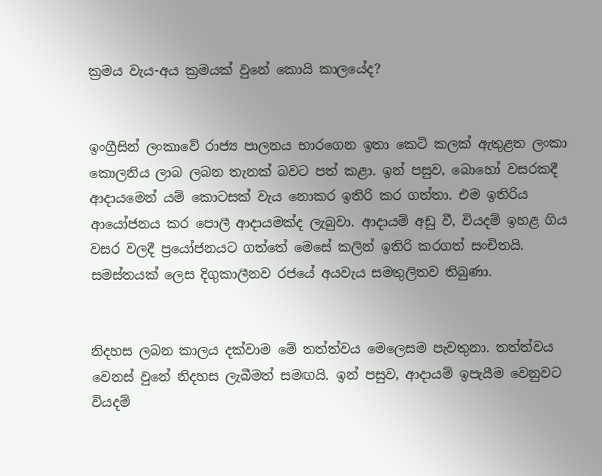ක්‍රමය වැය-අය ක්‍රමයක් වුනේ කොයි කාලයේද?


ඉංග්‍රීසින් ලංකාවේ රාජ්‍ය පාලනය භාරගෙන ඉතා කෙටි කලක් ඇතුළත ලංකා කොලනිය ලාබ ලබන තැනක් බවට පත් කළා. ඉන් පසුව, බොහෝ වසරකදී ආදායමෙන් යම් කොටසක් වැය නොකර ඉතිරි කර ගත්තා. එම ඉතිරිය ආයෝජනය කර පොලී ආදායමක්ද ලැබුවා. ආදායම් අඩු වී, වියදම් ඉහළ ගිය වසර වලදී ප්‍රයෝජනයට ගත්තේ මෙසේ කලින් ඉතිරි කරගත් සංචිතයි. සමස්තයක් ලෙස දිගුකාලීනව රජයේ අයවැය සමතුලිතව තිබුණා.


නිදහස ලබන කාලය දක්වාම මේ තත්ත්වය මෙලෙසම පැවතුනා. තත්ත්වය වෙනස් වුනේ නිදහස ලැබීමත් සමඟයි. ඉන් පසුව, ආදායම් ඉපැයීම වෙනුවට වියදම්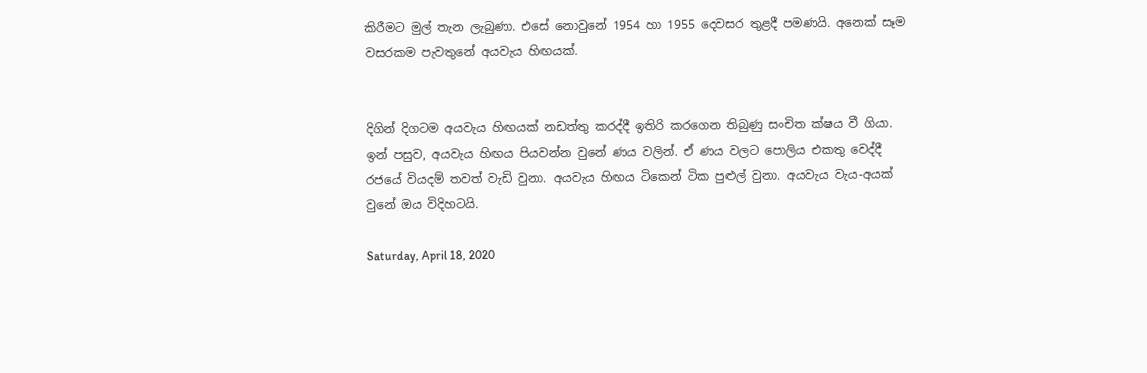කිරීමට මුල් තැන ලැබුණා. එසේ නොවුනේ 1954 හා 1955 දෙවසර තුළදී පමණයි. අනෙක් සෑම වසරකම පැවතුනේ අයවැය හිඟයක්.


දිගින් දිගටම අයවැය හිඟයක් නඩත්තු කරද්දී ඉතිරි කරගෙන තිබුණු සංචිත ක්ෂය වී ගියා. ඉන් පසුව, අයවැය හිඟය පියවන්න වුනේ ණය වලින්. ඒ ණය වලට පොලිය එකතු වෙද්දී රජයේ වියදම් තවත් වැඩි වුනා. අයවැය හිඟය ටිකෙන් ටික පුළුල් වුනා. අයවැය වැය-අයක් වුනේ ඔය විදිහටයි.

Saturday, April 18, 2020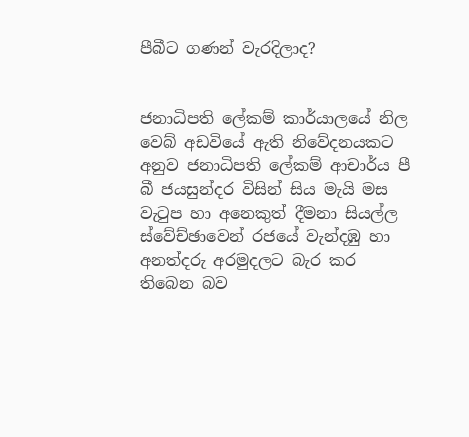පීබීට ගණන් වැරදිලාද?


ජනාධිපති ලේකම් කාර්යාලයේ නිල වෙබ් අඩවියේ ඇති නිවේදනයකට අනුව ජනාධිපති ලේකම් ආචාර්ය පී බී ජයසුන්දර විසින් සිය මැයි මස වැටුප හා අනෙකුත් දීමනා සියල්ල ස්වේච්ඡාවෙන් රජයේ වැන්දඹු හා අනත්දරු අරමුදලට බැර කර තිබෙන බව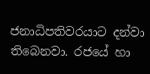ජනාධිපතිවරයාට දන්වා තිබෙනවා. රජයේ හා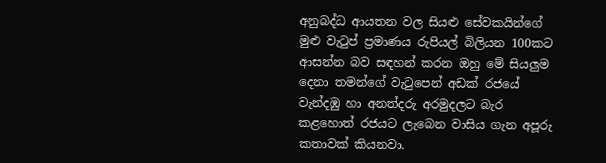අනුබද්ධ ආයතන වල සියළු සේවකයින්ගේ මුළු වැටුප් ප්‍රමාණය රුපියල් බිලියන 100කට ආසන්න බව සඳහන් කරන ඔහු මේ සියලුම දෙනා තමන්ගේ වැටුපෙන් අඩක් රජයේ වැන්දඹු හා අනත්දරු අරමුදලට බැර කළහොත් රජයට ලැබෙන වාසිය ගැන අපූරු කතාවක් කියනවා.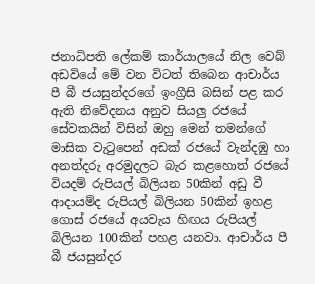ජනාධිපති ලේකම් කාර්යාලයේ නිල වෙබ් අඩවියේ මේ වන විටත් තිබෙන ආචාර්ය පී බී ජයසුන්දරගේ ඉංග්‍රීසි බසින් පළ කර ඇති නිවේදනය අනුව සියලු රජයේ සේවකයින් විසින් ඔහු මෙන් තමන්ගේ මාසික වැටුපෙන් අඩක් රජයේ වැන්දඹු හා අනත්දරු අරමුදලට බැර කළහොත් රජයේ වියදම් රුපියල් බිලියන 50කින් අඩු වී ආදායම්ද රුපියල් බිලියන 50කින් ඉහළ ගොස් රජයේ අයවැය හිඟය රුපියල් බිලියන 100කින් පහළ යනවා. ආචාර්ය පී බී ජයසුන්දර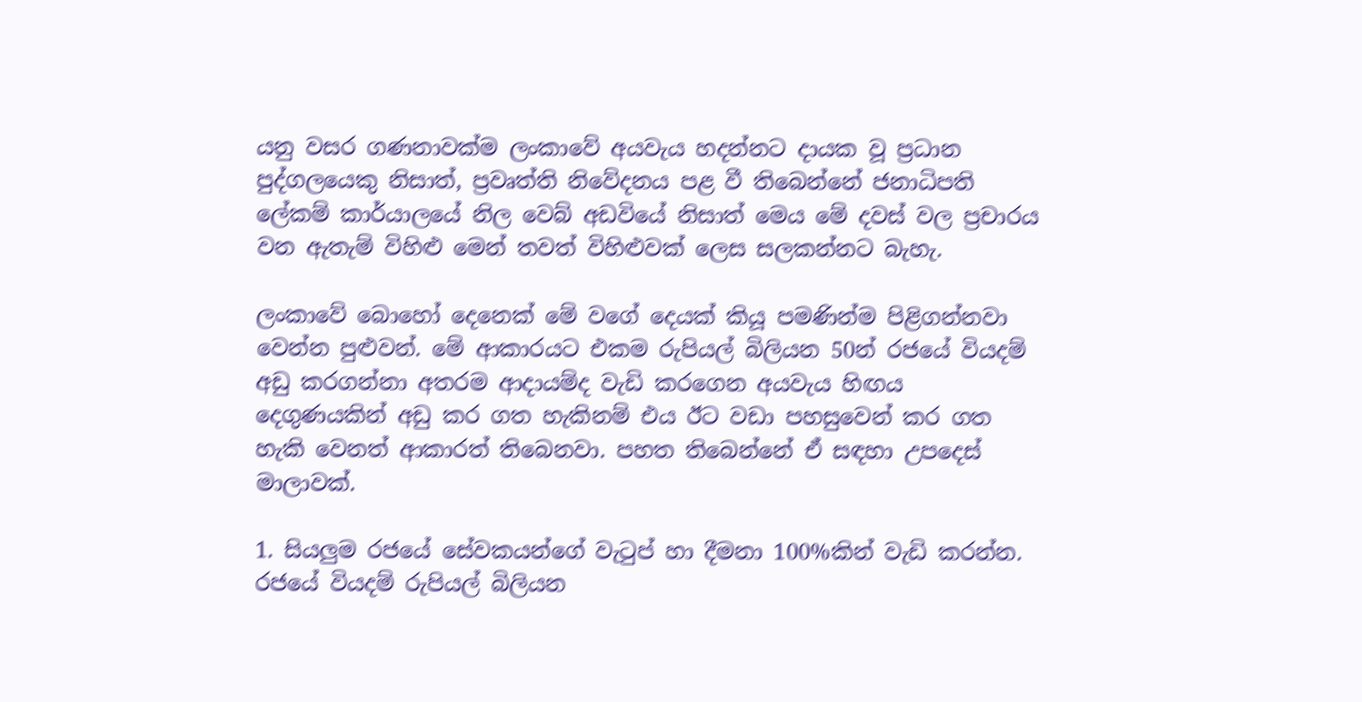යනු වසර ගණනාවක්ම ලංකාවේ අයවැය හදන්නට දායක වූ ප්‍රධාන පුද්ගලයෙකු නිසාත්, ප්‍රවෘත්ති නිවේදනය පළ වී තිබෙන්නේ ජනාධිපති ලේකම් කාර්යාලයේ නිල වෙබ් අඩවියේ නිසාත් මෙය මේ දවස් වල ප්‍රචාරය වන ඇතැම් විහිළු මෙන් තවත් විහිළුවක් ලෙස සලකන්නට බැහැ.

ලංකාවේ බොහෝ දෙනෙක් මේ වගේ දෙයක් කියූ පමණින්ම පිළිගන්නවා වෙන්න පුළුවන්. මේ ආකාරයට එකම රුපියල් බිලියන 50න් රජයේ වියදම් අඩු කරගන්නා අතරම ආදායම්ද වැඩි කරගෙන අයවැය හිඟය දෙගුණයකින් අඩු කර ගත හැකිනම් එය ඊට වඩා පහසුවෙන් කර ගත හැකි වෙනත් ආකාරත් තිබෙනවා. පහත තිබෙන්නේ ඒ සඳහා උපදෙස් මාලාවක්.

1. සියලුම රජයේ සේවකයන්ගේ වැටුප් හා දීමනා 100%කින් වැඩි කරන්න. රජයේ වියදම් රුපියල් බිලියන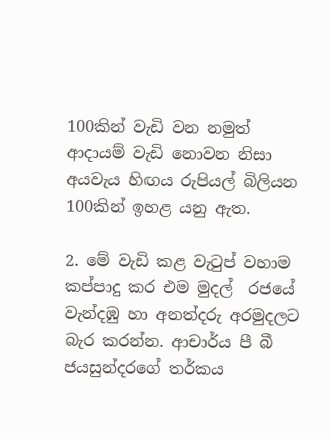100කින් වැඩි වන නමුත් ආදායම් වැඩි නොවන නිසා අයවැය හිඟය රුපියල් බිලියන 100කින් ඉහළ යනු ඇත.

2. මේ වැඩි කළ වැටුප් වහාම කප්පාදු කර එම මුදල්  රජයේ වැන්දඹු හා අනත්දරු අරමුදලට බැර කරන්න. ආචාර්ය පී බී ජයසුන්දරගේ තර්කය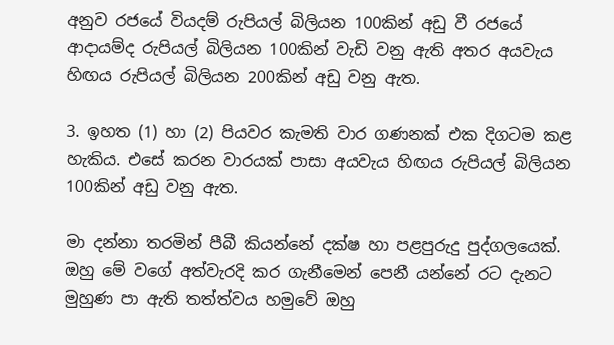අනුව රජයේ වියදම් රුපියල් බිලියන 100කින් අඩු වී රජයේ ආදායම්ද රුපියල් බිලියන 100කින් වැඩි වනු ඇති අතර අයවැය හිඟය රුපියල් බිලියන 200කින් අඩු වනු ඇත.

3. ඉහත (1) හා (2) පියවර කැමති වාර ගණනක් එක දිගටම කළ හැකිය. එසේ කරන වාරයක් පාසා අයවැය හිඟය රුපියල් බිලියන 100කින් අඩු වනු ඇත.

මා දන්නා තරමින් පීබී කියන්නේ දක්ෂ හා පළපුරුදු පුද්ගලයෙක්. ඔහු මේ වගේ අත්වැරදි කර ගැනීමෙන් පෙනී යන්නේ රට දැනට මුහුණ පා ඇති තත්ත්වය හමුවේ ඔහු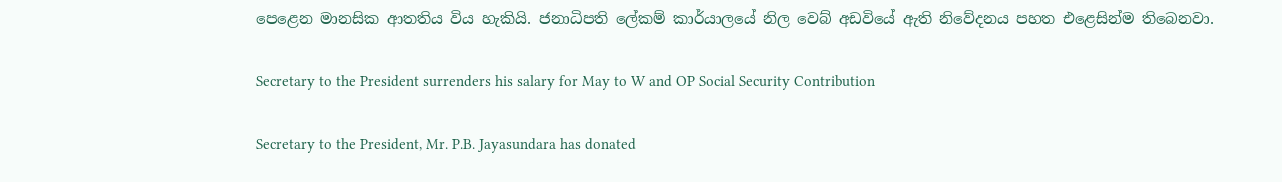පෙළෙන මානසික ආතතිය විය හැකියි. ජනාධිපති ලේකම් කාර්යාලයේ නිල වෙබ් අඩවියේ ඇති නිවේදනය පහත එළෙසින්ම තිබෙනවා.

Secretary to the President surrenders his salary for May to W and OP Social Security Contribution

Secretary to the President, Mr. P.B. Jayasundara has donated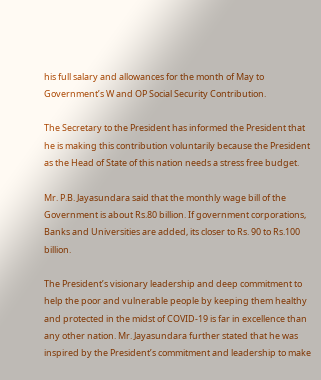his full salary and allowances for the month of May to Government’s W and OP Social Security Contribution.

The Secretary to the President has informed the President that he is making this contribution voluntarily because the President as the Head of State of this nation needs a stress free budget.

Mr. P.B. Jayasundara said that the monthly wage bill of the Government is about Rs.80 billion. If government corporations, Banks and Universities are added, its closer to Rs. 90 to Rs.100 billion.

The President’s visionary leadership and deep commitment to help the poor and vulnerable people by keeping them healthy and protected in the midst of COVID-19 is far in excellence than any other nation. Mr. Jayasundara further stated that he was inspired by the President’s commitment and leadership to make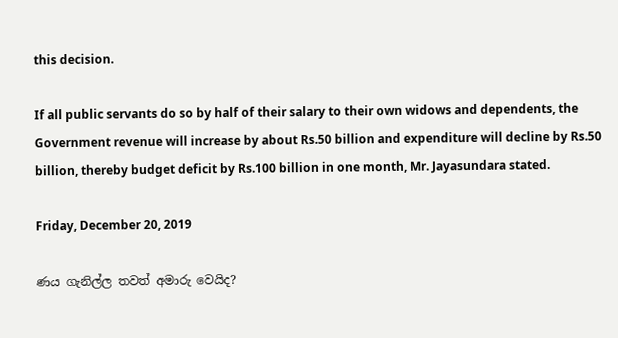this decision.

If all public servants do so by half of their salary to their own widows and dependents, the Government revenue will increase by about Rs.50 billion and expenditure will decline by Rs.50 billion, thereby budget deficit by Rs.100 billion in one month, Mr. Jayasundara stated.

Friday, December 20, 2019

ණය ගැනිල්ල තවත් අමාරු වෙයිද?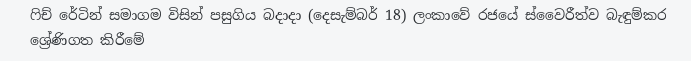ෆිච් රේටින් සමාගම විසින් පසුගිය බදාදා (දෙසැම්බර් 18) ලංකාවේ රජයේ ස්වෛරීත්ව බැඳුම්කර ශ්‍රේණිගත කිරීමේ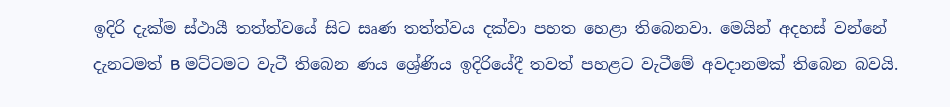ඉදිරි දැක්ම ස්ථායී තත්ත්වයේ සිට සෘණ තත්ත්වය දක්වා පහත හෙළා තිබෙනවා. මෙයින් අදහස් වන්නේ දැනටමත් B මට්ටමට වැටී තිබෙන ණය ශ්‍රේණිය ඉදිරියේදී තවත් පහළට වැටීමේ අවදානමක් තිබෙන බවයි.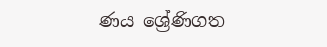ණය ශ්‍රේණිගත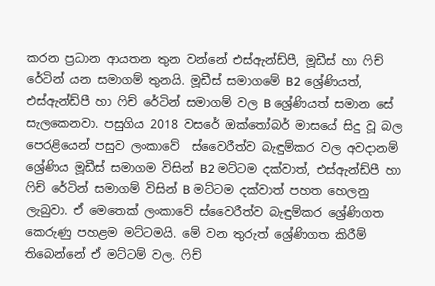කරන ප්‍රධාන ආයතන තුන වන්නේ එස්ඇන්ඩ්පී, මූඩීස් හා ෆිච් රේටින් යන සමාගම් තුනයි. මූඩීස් සමාගමේ B2 ශ්‍රේණියත්, එස්ඇන්ඩ්පී හා ෆිච් රේටින් සමාගම් වල B ශ්‍රේණියත් සමාන සේ සැලකෙනවා. පසුගිය 2018 වසරේ ඔක්තෝබර් මාසයේ සිදු වූ බල පෙරළියෙන් පසුව ලංකාවේ  ස්වෛරීත්ව බැඳුම්කර වල අවදානම් ශ්‍රේණිය මූඩීස් සමාගම විසින් B2 මට්ටම දක්වාත්, එස්ඇන්ඩ්පී හා ෆිච් රේටින් සමාගම් විසින් B මට්ටම දක්වාත් පහත හෙලනු ලැබුවා. ඒ මෙතෙක් ලංකාවේ ස්වෛරීත්ව බැඳුම්කර ශ්‍රේණිගත කෙරුණු පහළම මට්ටමයි. මේ වන තුරුත් ශ්‍රේණිගත කිරීම් තිබෙන්නේ ඒ මට්ටම් වල. ෆිච්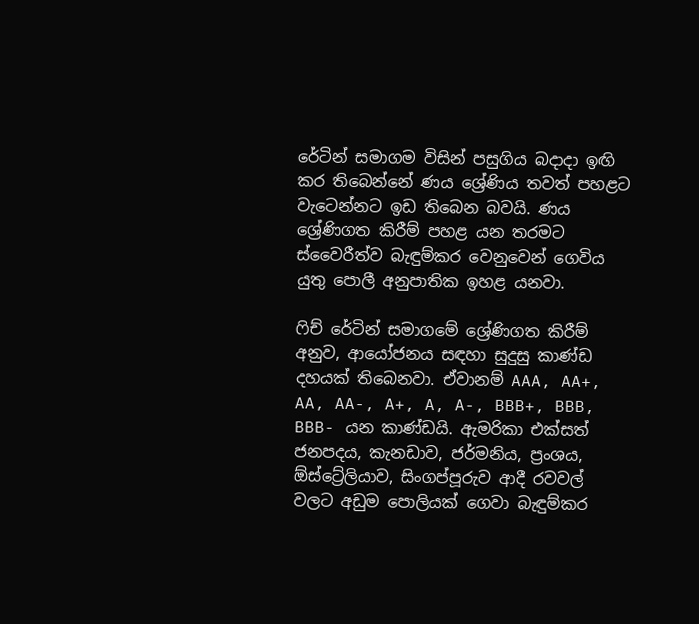රේටින් සමාගම විසින් පසුගිය බදාදා ඉඟි කර තිබෙන්නේ ණය ශ්‍රේණිය තවත් පහළට වැටෙන්නට ඉඩ තිබෙන බවයි. ණය ශ්‍රේණිගත කිරීම් පහළ යන තරමට ස්වෛරීත්ව බැඳුම්කර වෙනුවෙන් ගෙවිය යුතු පොලී අනුපාතික ඉහළ යනවා.

ෆිච් රේටින් සමාගමේ ශ්‍රේණිගත කිරීම් අනුව, ආයෝජනය සඳහා සුදුසු කාණ්ඩ දහයක් තිබෙනවා. ඒවානම් AAA, AA+, AA, AA-, A+, A, A-, BBB+, BBB, BBB- යන කාණ්ඩයි. ඇමරිකා එක්සත් ජනපදය, කැනඩාව, ජර්මනිය, ප්‍රංශය, ඕස්ට්‍රේලියාව, සිංගප්පූරුව ආදී රවවල් වලට අඩුම පොලියක් ගෙවා බැඳුම්කර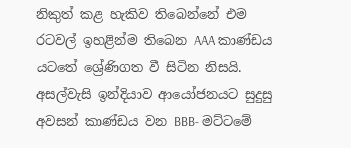නිකුත් කළ හැකිව තිබෙන්නේ එම රටවල් ඉහළින්ම තිබෙන AAA කාණ්ඩය යටතේ ශ්‍රේණිගත වී සිටින නිසයි. අසල්වැසි ඉන්දියාව ආයෝජනයට සුදුසු අවසන් කාණ්ඩය වන BBB- මට්ටමේ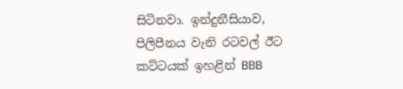සිටිනවා. ඉන්දුනීසියාව, පිලිපීනය වැනි රටවල් ඊට කට්ටයක් ඉහළින් BBB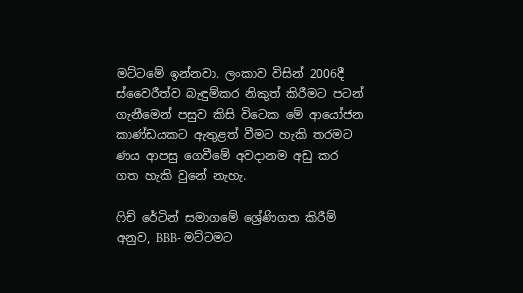මට්ටමේ ඉන්නවා. ලංකාව විසින් 2006දී ස්වෛරීත්ව බැඳුම්කර නිකුත් කිරීමට පටන් ගැනීමෙන් පසුව කිසි විටෙක මේ ආයෝජන කාණ්ඩයකට ඇතුළත් වීමට හැකි තරමට ණය ආපසු ගෙවීමේ අවදානම අඩු කර ගත හැකි වුනේ නැහැ.

ෆිච් රේටින් සමාගමේ ශ්‍රේණිගත කිරීම් අනුව, BBB- මට්ටමට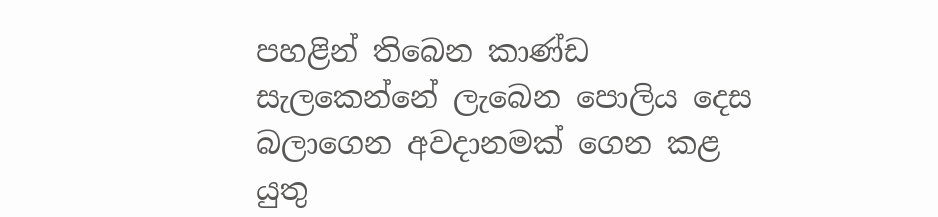පහළින් තිබෙන කාණ්ඩ සැලකෙන්නේ ලැබෙන පොලිය දෙස බලාගෙන අවදානමක් ගෙන කළ යුතු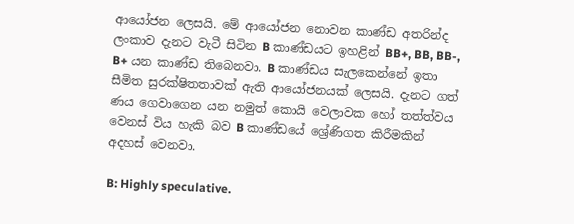ආයෝජන ලෙසයි. මේ ආයෝජන නොවන කාණ්ඩ අතරින්ද ලංකාව දැනට වැටී සිටින B කාණ්ඩයට ඉහළින් BB+, BB, BB-, B+ යන කාණ්ඩ තිබෙනවා. B කාණ්ඩය සැලකෙන්නේ ඉතා සීමිත සුරක්ෂිතතාවක් ඇති ආයෝජනයක් ලෙසයි. දැනට ගත් ණය ගෙවාගෙන යන නමුත් කොයි වෙලාවක හෝ තත්ත්වය වෙනස් විය හැකි බව B කාණ්ඩයේ ශ්‍රේණිගත කිරීමකින් අදහස් වෙනවා.

B: Highly speculative.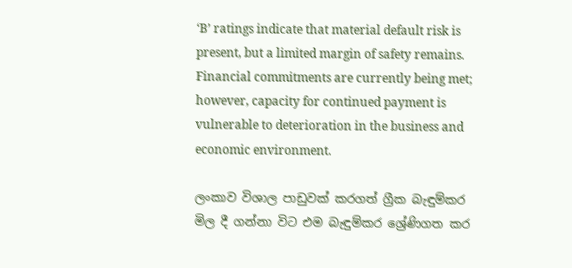‘B’ ratings indicate that material default risk is present, but a limited margin of safety remains. Financial commitments are currently being met; however, capacity for continued payment is vulnerable to deterioration in the business and economic environment.

ලංකාව විශාල පාඩුවක් කරගත් ග්‍රීක බැඳුම්කර මිල දී ගන්නා විට එම බැඳුම්කර ශ්‍රේණිගත කර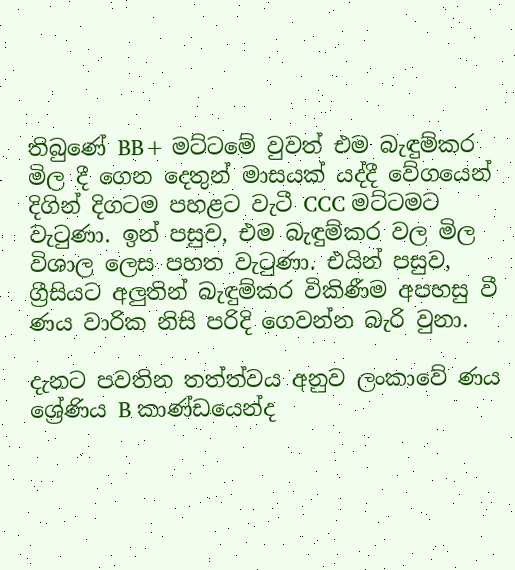තිබුණේ BB+ මට්ටමේ වුවත් එම බැඳුම්කර මිල දී ගෙන දෙතුන් මාසයක් යද්දී වේගයෙන් දිගින් දිගටම පහළට වැටී CCC මට්ටමට වැටුණා. ඉන් පසුව, එම බැඳුම්කර වල මිල විශාල ලෙස පහත වැටුණා. එයින් පසුව, ග්‍රීසියට අලුතින් බැඳුම්කර විකිණීම අපහසු වී ණය වාරික නිසි පරිදි ගෙවන්න බැරි වුනා.

දැනට පවතින තත්ත්වය අනුව ලංකාවේ ණය ශ්‍රේණිය B කාණ්ඩයෙන්ද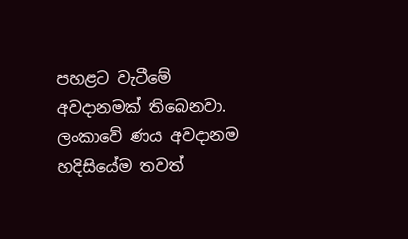පහළට වැටීමේ අවදානමක් තිබෙනවා. ලංකාවේ ණය අවදානම හදිසියේම තවත්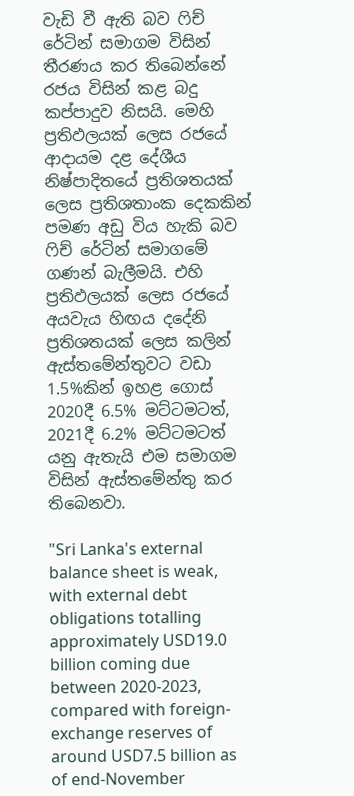වැඩි වී ඇති බව ෆිච් රේටින් සමාගම විසින් තීරණය කර තිබෙන්නේ රජය විසින් කළ බදු කප්පාදුව නිසයි. මෙහි ප්‍රතිඵලයක් ලෙස රජයේ ආදායම දළ දේශීය නිෂ්පාදිතයේ ප්‍රතිශතයක් ලෙස ප්‍රතිශතාංක දෙකකින් පමණ අඩු විය හැකි බව ෆිච් රේටින් සමාගමේ ගණන් බැලීමයි. එහි ප්‍රතිඵලයක් ලෙස රජයේ අයවැය හිඟය දදේනි ප්‍රතිශතයක් ලෙස කලින් ඇස්තමේන්තුවට වඩා 1.5%කින් ඉහළ ගොස් 2020දී 6.5% මට්ටමටත්, 2021දී 6.2% මට්ටමටත් යනු ඇතැයි එම සමාගම විසින් ඇස්තමේන්තු කර තිබෙනවා.

"Sri Lanka's external balance sheet is weak, with external debt obligations totalling approximately USD19.0 billion coming due between 2020-2023, compared with foreign-exchange reserves of around USD7.5 billion as of end-November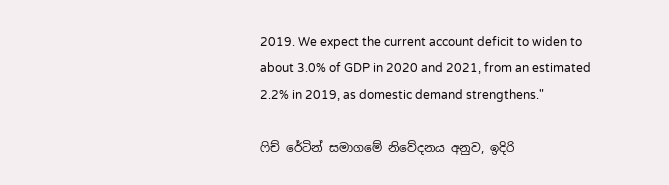2019. We expect the current account deficit to widen to about 3.0% of GDP in 2020 and 2021, from an estimated 2.2% in 2019, as domestic demand strengthens."

ෆිච් රේටින් සමාගමේ නිවේදනය අනුව, ඉදිරි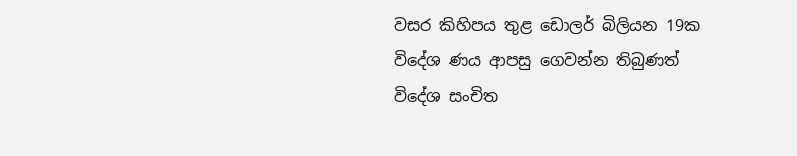වසර කිහිපය තුළ ඩොලර් බිලියන 19ක විදේශ ණය ආපසු ගෙවන්න තිබුණත් විදේශ සංචිත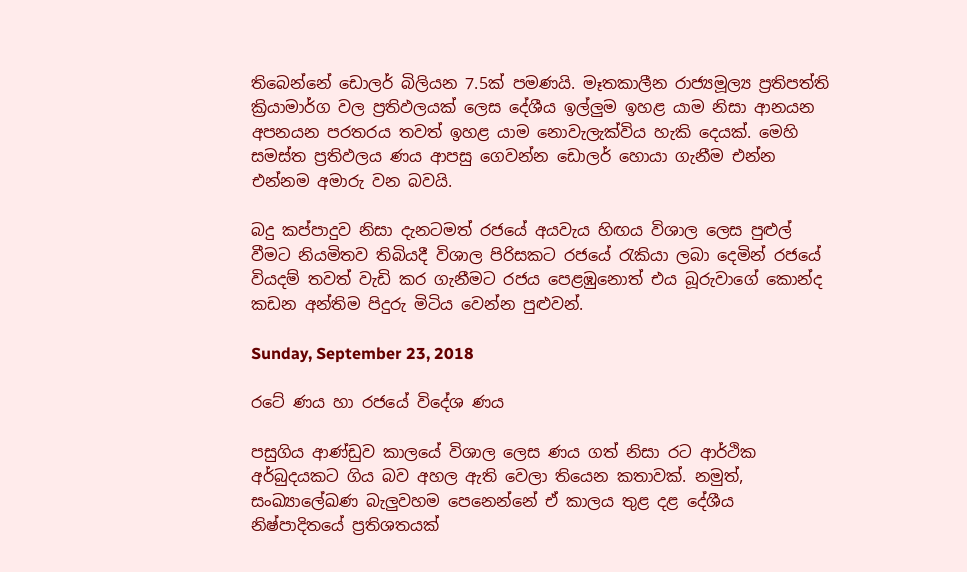තිබෙන්නේ ඩොලර් බිලියන 7.5ක් පමණයි. මෑතකාලීන රාජ්‍යමූල්‍ය ප්‍රතිපත්ති ක්‍රියාමාර්ග වල ප්‍රතිඵලයක් ලෙස දේශීය ඉල්ලුම ඉහළ යාම නිසා ආනයන අපනයන පරතරය තවත් ඉහළ යාම නොවැලැක්විය හැකි දෙයක්. මෙහි සමස්ත ප්‍රතිඵලය ණය ආපසු ගෙවන්න ඩොලර් හොයා ගැනීම එන්න එන්නම අමාරු වන බවයි.

බදු කප්පාදුව නිසා දැනටමත් රජයේ අයවැය හිඟය විශාල ලෙස පුළුල් වීමට නියමිතව තිබියදී විශාල පිරිසකට රජයේ රැකියා ලබා දෙමින් රජයේ වියදම් තවත් වැඩි කර ගැනීමට රජය පෙළඹුනොත් එය බූරුවාගේ කොන්ද කඩන අන්තිම පිදුරු මිටිය වෙන්න පුළුවන්.

Sunday, September 23, 2018

රටේ ණය හා රජයේ විදේශ ණය

පසුගිය ආණ්ඩුව කාලයේ විශාල ලෙස ණය ගත් නිසා රට ආර්ථික අර්බුදයකට ගිය බව අහල ඇති වෙලා තියෙන කතාවක්. නමුත්, සංඛ්‍යාලේඛණ බැලුවහම පෙනෙන්නේ ඒ කාලය තුළ දළ දේශීය නිෂ්පාදිතයේ ප්‍රතිශතයක්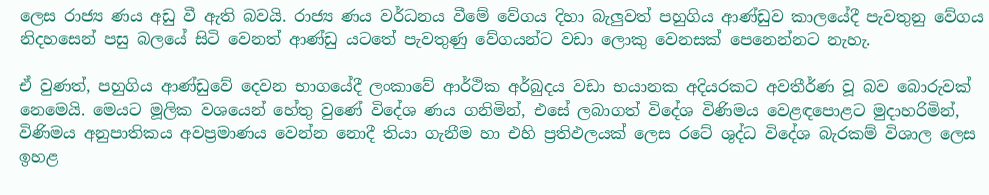ලෙස රාජ්‍ය ණය අඩු වී ඇති බවයි. රාජ්‍ය ණය වර්ධනය වීමේ වේගය දිහා බැලුවත් පහුගිය ආණ්ඩුව කාලයේදී පැවතුනු වේගය නිදහසෙන් පසු බලයේ සිටි වෙනත් ආණ්ඩු යටතේ පැවතුණු වේගයන්ට වඩා ලොකු වෙනසක් පෙනෙන්නට නැහැ.

ඒ වුණත්, පහුගිය ආණ්ඩුවේ දෙවන භාගයේදී ලංකාවේ ආර්ථික අර්බුදය වඩා භයානක අදියරකට අවතීර්ණ වූ බව බොරුවක් නෙමෙයි. මෙයට මූලික වශයෙන් හේතු වුණේ විදේශ ණය ගනිමින්, එසේ ලබාගත් විදේශ විණිමය වෙළඳපොළට මුදාහරිමින්, විණිමය අනුපාතිකය අවප්‍රමාණය වෙන්න නොදී තියා ගැනීම හා එහි ප්‍රතිඵලයක් ලෙස රටේ ශුද්ධ විදේශ බැරකම් විශාල ලෙස ඉහළ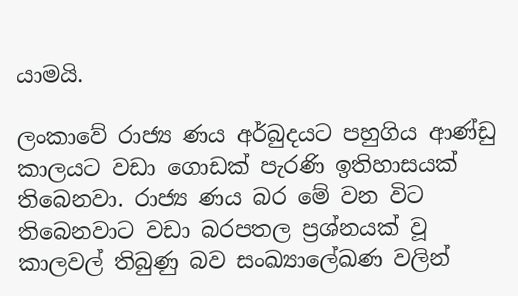යාමයි.

ලංකාවේ රාජ්‍ය ණය අර්බුදයට පහුගිය ආණ්ඩු කාලයට වඩා ගොඩක් පැරණි ඉතිහාසයක් තිබෙනවා. රාජ්‍ය ණය බර මේ වන විට තිබෙනවාට වඩා බරපතල ප්‍රශ්නයක් වූ කාලවල් තිබුණු බව සංඛ්‍යාලේඛණ වලින්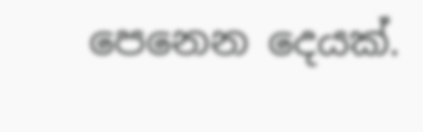පෙනෙන දෙයක්.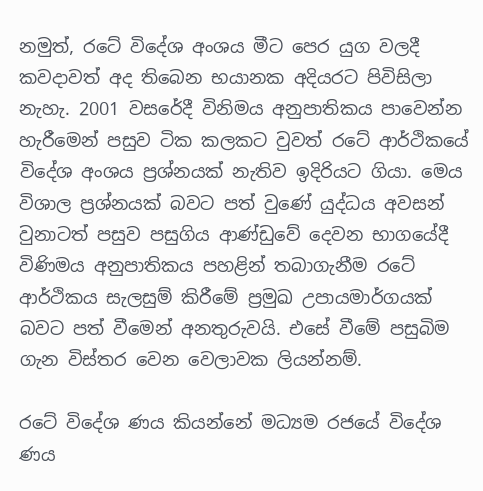නමුත්, රටේ විදේශ අංශය මීට පෙර යුග වලදී කවදාවත් අද තිබෙන භයානක අදියරට පිවිසිලා නැහැ. 2001 වසරේදී විනිමය අනුපාතිකය පාවෙන්න හැරීමෙන් පසුව ටික කලකට වුවත් රටේ ආර්ථිකයේ විදේශ අංශය ප්‍රශ්නයක් නැතිව ඉදිරියට ගියා. මෙය විශාල ප්‍රශ්නයක් බවට පත් වුණේ යුද්ධය අවසන් වුනාටත් පසුව පසුගිය ආණ්ඩුවේ දෙවන භාගයේදී විණිමය අනුපාතිකය පහළින් තබාගැනීම රටේ ආර්ථිකය සැලසුම් කිරීමේ ප්‍රමුඛ උපායමාර්ගයක් බවට පත් වීමෙන් අනතුරුවයි. එසේ වීමේ පසුබිම ගැන විස්තර වෙන වෙලාවක ලියන්නම්.

රටේ විදේශ ණය කියන්නේ මධ්‍යම රජයේ විදේශ ණය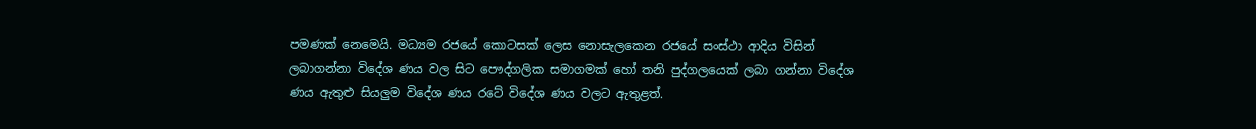පමණක් නෙමෙයි. මධ්‍යම රජයේ කොටසක් ලෙස නොසැලකෙන රජයේ සංස්ථා ආදිය විසින් ලබාගන්නා විදේශ ණය වල සිට පෞද්ගලික සමාගමක් හෝ තනි පුද්ගලයෙක් ලබා ගන්නා විදේශ ණය ඇතුළු සියලුම විදේශ ණය රටේ විදේශ ණය වලට ඇතුළත්.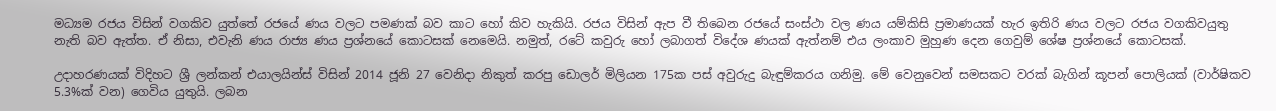මධ්‍යම රජය විසින් වගකිව යුත්තේ රජයේ ණය වලට පමණක් බව කාට හෝ කිව හැකියි. රජය විසින් ඇප වී තිබෙන රජයේ සංස්ථා වල ණය යම්කිසි ප්‍රමාණයක් හැර ඉතිරි ණය වලට රජය වගකිවයුතු නැති බව ඇත්ත. ඒ නිසා, එවැනි ණය රාජ්‍ය ණය ප්‍රශ්නයේ කොටසක් නෙමෙයි. නමුත්, රටේ කවුරු හෝ ලබාගත් විදේශ ණයක් ඇත්නම් එය ලංකාව මුහුණ දෙන ගෙවුම් ශේෂ ප්‍රශ්නයේ කොටසක්.

උදාහරණයක් විදිහට ශ්‍රී ලන්කන් එයාලයින්ස් විසින් 2014 ජූනි 27 වෙනිදා නිකුත් කරපු ඩොලර් මිලියන 175ක පස් අවුරුදු බැඳුම්කරය ගනිමු. මේ වෙනුවෙන් සමසකට වරක් බැගින් කූපන් පොලියක් (වාර්ෂිකව 5.3%ක් වන) ගෙවිය යුතුයි. ලබන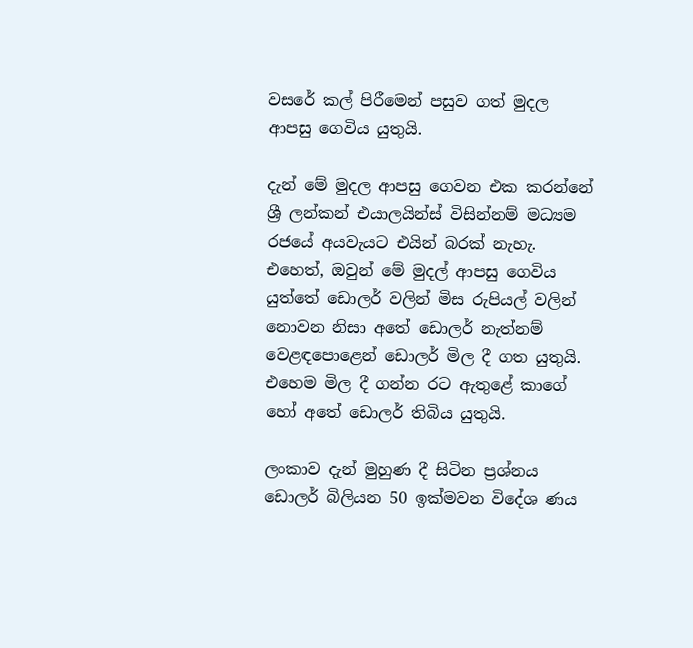වසරේ කල් පිරීමෙන් පසුව ගත් මුදල ආපසු ගෙවිය යුතුයි.

දැන් මේ මුදල ආපසු ගෙවන එක කරන්නේ  ශ්‍රී ලන්කන් එයාලයින්ස් විසින්නම් මධ්‍යම රජයේ අයවැයට එයින් බරක් නැහැ. එහෙත්, ඔවුන් මේ මුදල් ආපසු ගෙවිය යුත්තේ ඩොලර් වලින් මිස රුපියල් වලින් නොවන නිසා අතේ ඩොලර් නැත්නම් වෙළඳපොළෙන් ඩොලර් මිල දී ගත යුතුයි. එහෙම මිල දී ගන්න රට ඇතුළේ කාගේ හෝ අතේ ඩොලර් තිබිය යුතුයි.

ලංකාව දැන් මුහුණ දී සිටින ප්‍රශ්නය ඩොලර් බිලියන 50 ඉක්මවන විදේශ ණය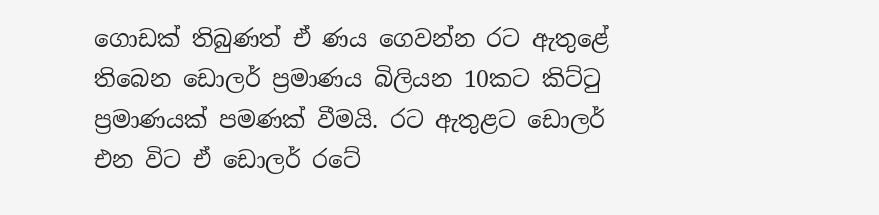ගොඩක් තිබුණත් ඒ ණය ගෙවන්න රට ඇතුළේ තිබෙන ඩොලර් ප්‍රමාණය බිලියන 10කට කිට්ටු ප්‍රමාණයක් පමණක් වීමයි. රට ඇතුළට ඩොලර් එන විට ඒ ඩොලර් රටේ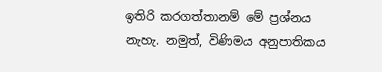ඉතිරි කරගත්තානම් මේ ප්‍රශ්නය නැහැ. නමුත්, විණිමය අනුපාතිකය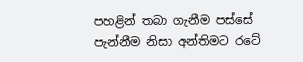පහළින් තබා ගැනීම පස්සේ පැන්නීම නිසා අන්තිමට රටේ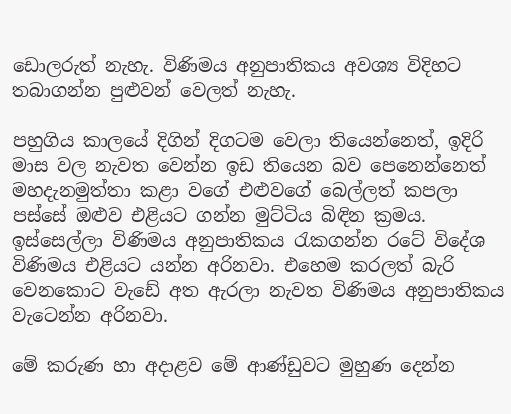ඩොලරුත් නැහැ. විණිමය අනුපාතිකය අවශ්‍ය විදිහට තබාගන්න පුළුවන් වෙලත් නැහැ.

පහුගිය කාලයේ දිගින් දිගටම වෙලා තියෙන්නෙත්, ඉදිරි මාස වල නැවත වෙන්න ඉඩ තියෙන බව පෙනෙන්නෙත් මහදැනමුත්තා කළා වගේ එළුවගේ බෙල්ලත් කපලා පස්සේ ඔළුව එළියට ගන්න මුට්ටිය බිඳින ක්‍රමය. ඉස්සෙල්ලා විණිමය අනුපාතිකය රැකගන්න රටේ විදේශ විණිමය එළියට යන්න අරිනවා. එහෙම කරලත් බැරි වෙනකොට වැඩේ අත ඇරලා නැවත විණිමය අනුපාතිකය වැටෙන්න අරිනවා.

මේ කරුණ හා අදාළව මේ ආණ්ඩුවට මුහුණ දෙන්න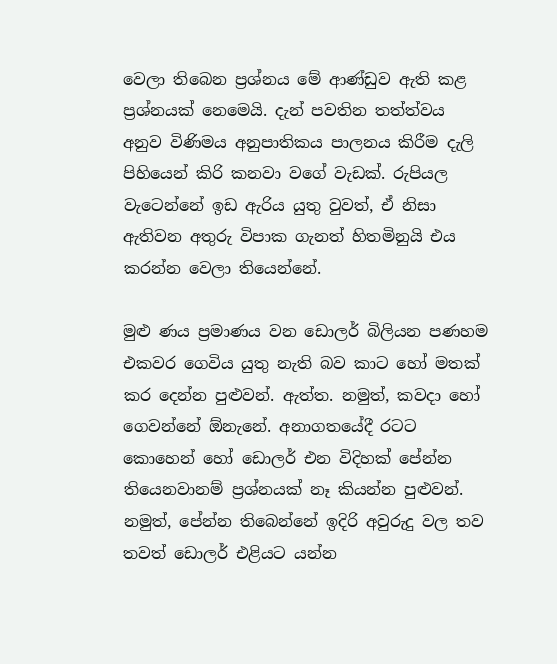වෙලා තිබෙන ප්‍රශ්නය මේ ආණ්ඩුව ඇති කළ ප්‍රශ්නයක් නෙමෙයි. දැන් පවතින තත්ත්වය අනුව විණිමය අනුපාතිකය පාලනය කිරීම දැලි පිහියෙන් කිරි කනවා වගේ වැඩක්. රුපියල වැටෙන්නේ ඉඩ ඇරිය යුතු වුවත්, ඒ නිසා ඇතිවන අතුරු විපාක ගැනත් හිතමිනුයි එය කරන්න වෙලා තියෙන්නේ.

මුළු ණය ප්‍රමාණය වන ඩොලර් බිලියන පණහම එකවර ගෙවිය යුතු නැති බව කාට හෝ මතක් කර දෙන්න පුළුවන්. ඇත්ත. නමුත්, කවදා හෝ ගෙවන්නේ ඕනැනේ. අනාගතයේදී රටට කොහෙන් හෝ ඩොලර් එන විදිහක් පේන්න තියෙනවානම් ප්‍රශ්නයක් නෑ කියන්න පුළුවන්. නමුත්, පේන්න තිබෙන්නේ ඉදිරි අවුරුදු වල තව තවත් ඩොලර් එළියට යන්න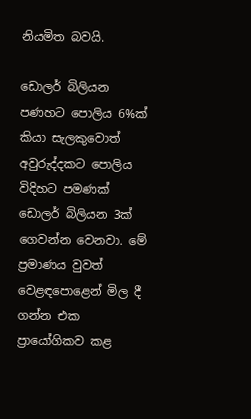නියමිත බවයි.

ඩොලර් බිලියන පණහට පොලිය 6%ක් කියා සැලකුවොත් අවුරුද්දකට පොලිය විදිහට පමණක් ඩොලර් බිලියන 3ක් ගෙවන්න වෙනවා. මේ ප්‍රමාණය වුවත් වෙළඳපොළෙන් මිල දී ගන්න එක ප්‍රායෝගිකව කළ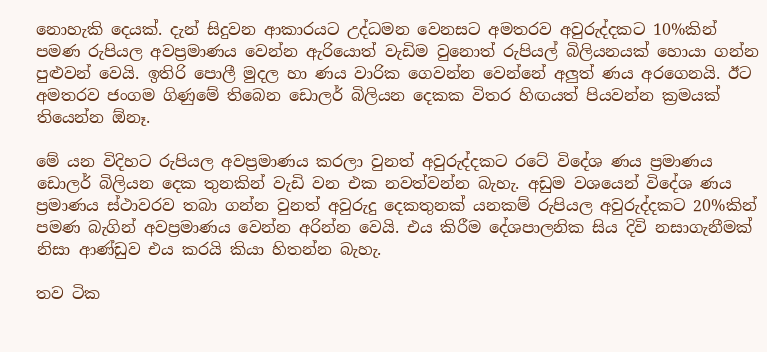නොහැකි දෙයක්. දැන් සිදුවන ආකාරයට උද්ධමන වෙනසට අමතරව අවුරුද්දකට 10%කින් පමණ රුපියල අවප්‍රමාණය වෙන්න ඇරියොත් වැඩිම වුනොත් රුපියල් බිලියනයක් හොයා ගන්න පුළුවන් වෙයි. ඉතිරි පොලී මුදල හා ණය වාරික ගෙවන්න වෙන්නේ අලුත් ණය අරගෙනයි. ඊට අමතරව ජංගම ගිණුමේ තිබෙන ඩොලර් බිලියන දෙකක විතර හිඟයත් පියවන්න ක්‍රමයක් තියෙන්න ඕනෑ.

මේ යන විදිහට රුපියල අවප්‍රමාණය කරලා වුනත් අවුරුද්දකට රටේ විදේශ ණය ප්‍රමාණය ඩොලර් බිලියන දෙක තුනකින් වැඩි වන එක නවත්වන්න බැහැ. අඩුම වශයෙන් විදේශ ණය ප්‍රමාණය ස්ථාවරව තබා ගන්න වුනත් අවුරුදු දෙකතුනක් යනකම් රුපියල අවුරුද්දකට 20%කින් පමණ බැගින් අවප්‍රමාණය වෙන්න අරින්න වෙයි. එය කිරීම දේශපාලනික සිය දිවි නසාගැනීමක් නිසා ආණ්ඩුව එය කරයි කියා හිතන්න බැහැ.

තව ටික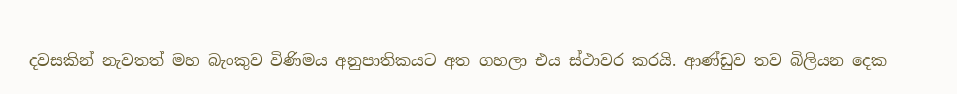දවසකින් නැවතත් මහ බැංකුව විණිමය අනුපාතිකයට අත ගහලා එය ස්ථාවර කරයි. ආණ්ඩුව තව බිලියන දෙක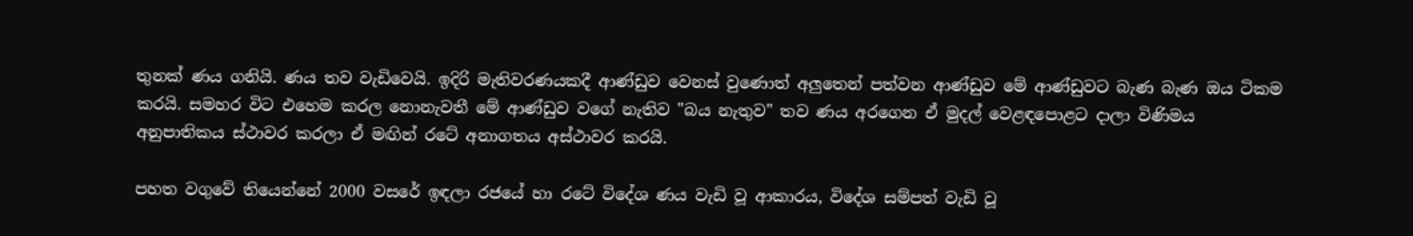තුනක් ණය ගනියි. ණය තව වැඩිවෙයි. ඉදිරි මැතිවරණයකදී ආණ්ඩුව වෙනස් වුණොත් අලුතෙන් පත්වන ආණ්ඩුව මේ ආණ්ඩුවට බැණ බැණ ඔය ටිකම කරයි. සමහර විට එහෙම කරල නොනැවතී මේ ආණ්ඩුව වගේ නැතිව "බය නැතුව" තව ණය අරගෙන ඒ මුදල් වෙළඳපොළට දාලා විණිමය අනුපාතිකය ස්ථාවර කරලා ඒ මඟින් රටේ අනාගතය අස්ථාවර කරයි.

පහත වගුවේ තියෙන්නේ 2000 වසරේ ඉඳලා රජයේ හා රටේ විදේශ ණය වැඩි වූ ආකාරය, විදේශ සම්පත් වැඩි වූ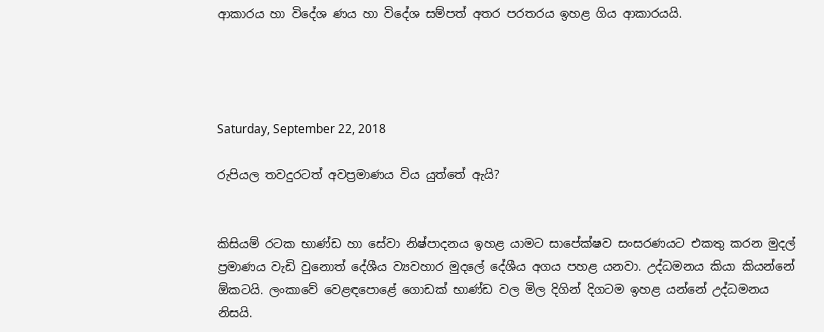ආකාරය හා විදේශ ණය හා විදේශ සම්පත් අතර පරතරය ඉහළ ගිය ආකාරයයි.




Saturday, September 22, 2018

රුපියල තවදුරටත් අවප්‍රමාණය විය යුත්තේ ඇයි?


කිසියම් රටක භාණ්ඩ හා සේවා නිෂ්පාදනය ඉහළ යාමට සාපේක්ෂව සංසරණයට එකතු කරන මුදල් ප්‍රමාණය වැඩි වුනොත් දේශීය ව්‍යවහාර මුදලේ දේශීය අගය පහළ යනවා. උද්ධමනය කියා කියන්නේ ඕකටයි. ලංකාවේ වෙළඳපොළේ ගොඩක් භාණ්ඩ වල මිල දිගින් දිගටම ඉහළ යන්නේ උද්ධමනය නිසයි.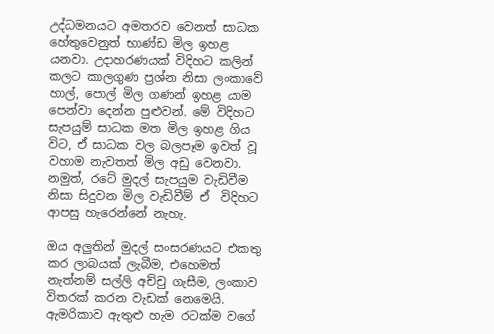උද්ධමනයට අමතරව වෙනත් සාධක හේතුවෙනුත් භාණ්ඩ මිල ඉහළ යනවා. උදාහරණයක් විදිහට කලින් කලට කාලගුණ ප්‍රශ්න නිසා ලංකාවේ හාල්, පොල් මිල ගණන් ඉහළ යාම පෙන්වා දෙන්න පුළුවන්. මේ විදිහට සැපයුම් සාධක මත මිල ඉහළ ගිය විට, ඒ සාධක වල බලපෑම ඉවත් වූ වහාම නැවතත් මිල අඩු වෙනවා. නමුත්, රටේ මුදල් සැපයුම වැඩිවීම නිසා සිදුවන මිල වැඩිවීම් ඒ  විදිහට ආපසු හැරෙන්නේ නැහැ.

ඔය අලුතින් මුදල් සංසරණයට එකතු කර ලාබයක් ලැබීම, එහෙමත් නැත්නම් සල්ලි අච්චු ගැසීම, ලංකාව විතරක් කරන වැඩක් නෙමෙයි. ඇමරිකාව ඇතුළු හැම රටක්ම වගේ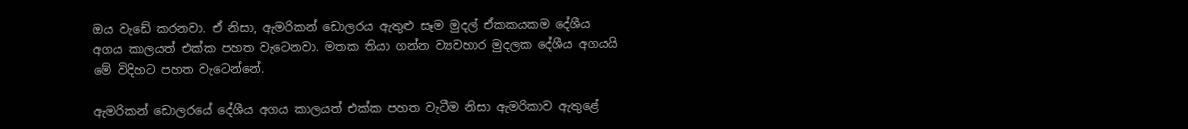ඔය වැඩේ කරනවා. ඒ නිසා, ඇමරිකන් ඩොලරය ඇතුළු සෑම මුදල් ඒකකයකම දේශීය අගය කාලයත් එක්ක පහත වැටෙනවා. මතක තියා ගන්න ව්‍යවහාර මුදලක දේශීය අගයයි මේ විදිහට පහත වැටෙන්නේ.

ඇමරිකන් ඩොලරයේ දේශීය අගය කාලයත් එක්ක පහත වැටීම නිසා ඇමරිකාව ඇතුළේ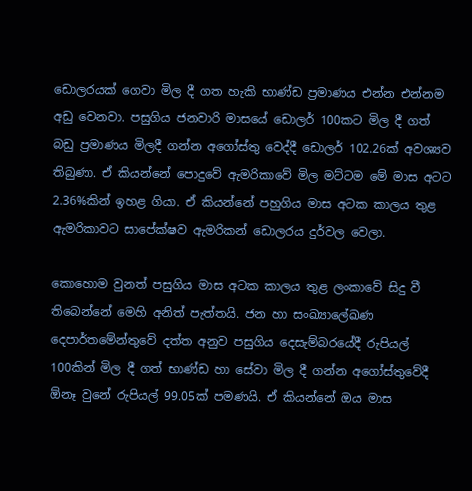ඩොලරයක් ගෙවා මිල දී ගත හැකි භාණ්ඩ ප්‍රමාණය එන්න එන්නම අඩු වෙනවා. පසුගිය ජනවාරි මාසයේ ඩොලර් 100කට මිල දී ගත් බඩු ප්‍රමාණය මිලදී ගන්න අගෝස්තු වෙද්දී ඩොලර් 102.26ක් අවශ්‍යව තිබුණා. ඒ කියන්නේ පොදුවේ ඇමරිකාවේ මිල මට්ටම මේ මාස අටට 2.36%කින් ඉහළ ගියා. ඒ කියන්නේ පහුගිය මාස අටක කාලය තුළ ඇමරිකාවට සාපේක්ෂව ඇමරිකන් ඩොලරය දුර්වල වෙලා.

කොහොම වුනත් පසුගිය මාස අටක කාලය තුළ ලංකාවේ සිදු වී තිබෙන්නේ මෙහි අනිත් පැත්තයි. ජන හා සංඛ්‍යාලේඛණ දෙපාර්තමේන්තුවේ දත්ත අනුව පසුගිය දෙසැම්බරයේදී රුපියල් 100කින් මිල දී ගත් භාණ්ඩ හා සේවා මිල දී ගන්න අගෝස්තුවේදී ඕනෑ වුනේ රුපියල් 99.05ක් පමණයි. ඒ කියන්නේ ඔය මාස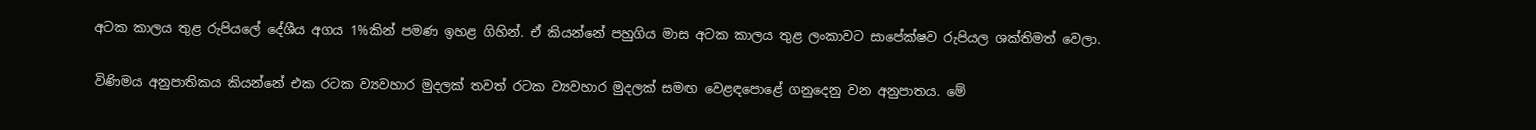අටක කාලය තුළ රුපියලේ දේශීය අගය 1%කින් පමණ ඉහළ ගිහින්. ඒ කියන්නේ පහුගිය මාස අටක කාලය තුළ ලංකාවට සාපේක්ෂව රුපියල ශක්තිමත් වෙලා.

විණිමය අනුපාතිකය කියන්නේ එක රටක ව්‍යවහාර මුදලක් තවත් රටක ව්‍යවහාර මුදලක් සමඟ වෙළඳපොළේ ගනුදෙනු වන අනුපාතය. මේ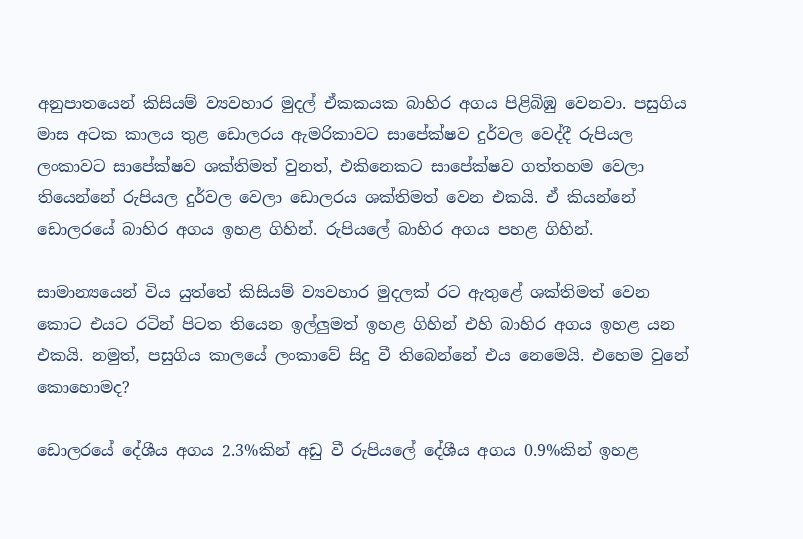අනුපාතයෙන් කිසියම් ව්‍යවහාර මුදල් ඒකකයක බාහිර අගය පිළිබිඹු වෙනවා. පසුගිය මාස අටක කාලය තුළ ඩොලරය ඇමරිකාවට සාපේක්ෂව දුර්වල වෙද්දී රුපියල ලංකාවට සාපේක්ෂව ශක්තිමත් වුනත්, එකිනෙකට සාපේක්ෂව ගත්තහම වෙලා තියෙන්නේ රුපියල දුර්වල වෙලා ඩොලරය ශක්තිමත් වෙන එකයි. ඒ කියන්නේ ඩොලරයේ බාහිර අගය ඉහළ ගිහින්. රුපියලේ බාහිර අගය පහළ ගිහින්.

සාමාන්‍යයෙන් විය යුත්තේ කිසියම් ව්‍යවහාර මුදලක් රට ඇතුළේ ශක්තිමත් වෙන කොට එයට රටින් පිටත තියෙන ඉල්ලුමත් ඉහළ ගිහින් එහි බාහිර අගය ඉහළ යන එකයි. නමුත්, පසුගිය කාලයේ ලංකාවේ සිදු වී තිබෙන්නේ එය නෙමෙයි. එහෙම වුනේ කොහොමද?

ඩොලරයේ දේශීය අගය 2.3%කින් අඩු වී රුපියලේ දේශීය අගය 0.9%කින් ඉහළ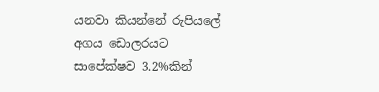යනවා කියන්නේ රුපියලේ අගය ඩොලරයට සාපේක්ෂව 3.2%කින්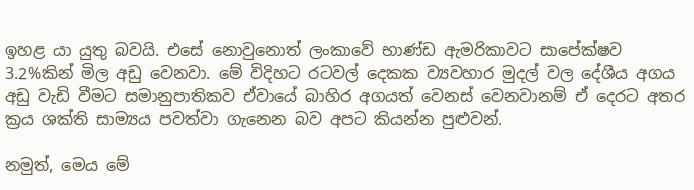ඉහළ යා යුතු බවයි. එසේ නොවුනොත් ලංකාවේ භාණ්ඩ ඇමරිකාවට සාපේක්ෂව 3.2%කින් මිල අඩු වෙනවා. මේ විදිහට රටවල් දෙකක ව්‍යවහාර මුදල් වල දේශීය අගය අඩු වැඩි වීමට සමානුපාතිකව ඒවායේ බාහිර අගයත් වෙනස් වෙනවානම් ඒ දෙරට අතර ක්‍රය ශක්ති සාම්‍යය පවත්වා ගැනෙන බව අපට කියන්න පුළුවන්.

නමුත්, මෙය මේ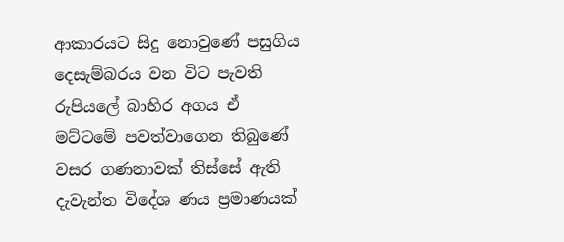ආකාරයට සිදු නොවුණේ පසුගිය දෙසැම්බරය වන විට පැවති රුපියලේ බාහිර අගය ඒ මට්ටමේ පවත්වාගෙන තිබුණේ වසර ගණනාවක් තිස්සේ ඇති දැවැන්ත විදේශ ණය ප්‍රමාණයක්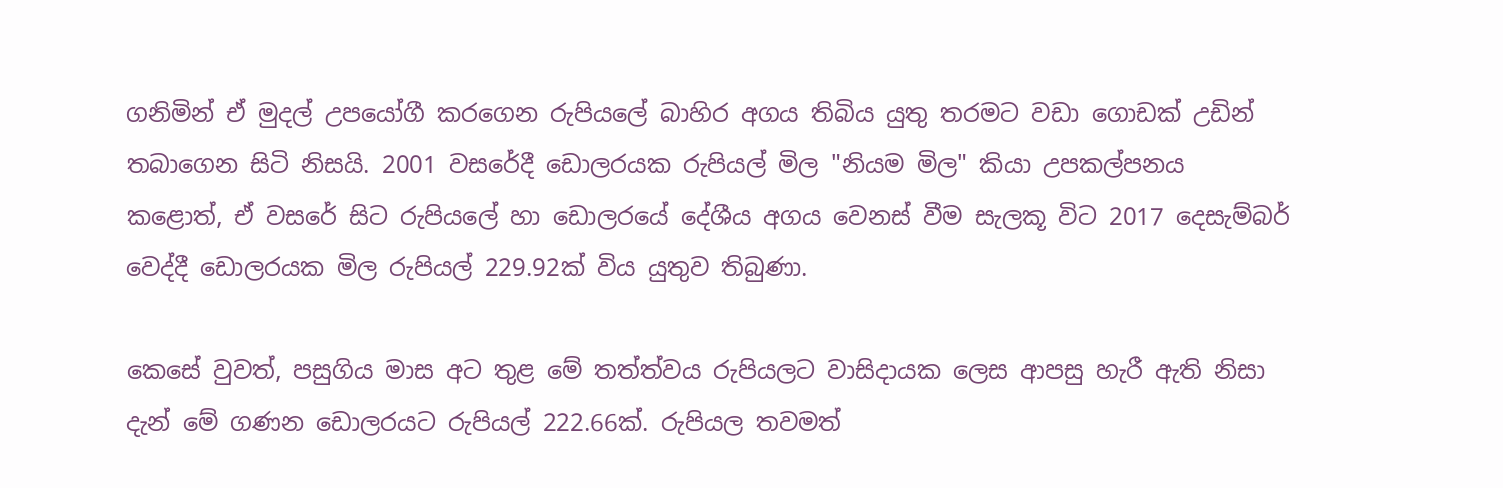ගනිමින් ඒ මුදල් උපයෝගී කරගෙන රුපියලේ බාහිර අගය තිබිය යුතු තරමට වඩා ගොඩක් උඩින් තබාගෙන සිටි නිසයි. 2001 වසරේදී ඩොලරයක රුපියල් මිල "නියම මිල" කියා උපකල්පනය කළොත්, ඒ වසරේ සිට රුපියලේ හා ඩොලරයේ දේශීය අගය වෙනස් වීම සැලකූ විට 2017 දෙසැම්බර් වෙද්දී ඩොලරයක මිල රුපියල් 229.92ක් විය යුතුව තිබුණා.

කෙසේ වුවත්, පසුගිය මාස අට තුළ මේ තත්ත්වය රුපියලට වාසිදායක ලෙස ආපසු හැරී ඇති නිසා දැන් මේ ගණන ඩොලරයට රුපියල් 222.66ක්. රුපියල තවමත්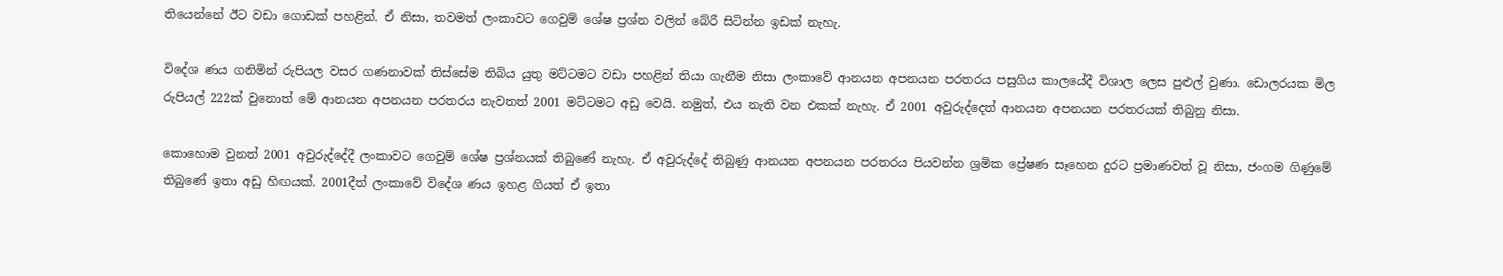තියෙන්නේ ඊට වඩා ගොඩක් පහළින්. ඒ නිසා, තවමත් ලංකාවට ගෙවුම් ශේෂ ප්‍රශ්න වලින් බේරී සිටින්න ඉඩක් නැහැ.

විදේශ ණය ගනිමින් රුපියල වසර ගණනාවක් තිස්සේම තිබිය යුතු මට්ටමට වඩා පහළින් තියා ගැනීම නිසා ලංකාවේ ආනයන අපනයන පරතරය පසුගිය කාලයේදී විශාල ලෙස පුළුල් වුණා. ඩොලරයක මිල රුපියල් 222ක් වුනොත් මේ ආනයන අපනයන පරතරය නැවතත් 2001 මට්ටමට අඩු වෙයි. නමුත්, එය නැති වන එකක් නැහැ. ඒ 2001 අවුරුද්දෙත් ආනයන අපනයන පරතරයක් තිබුනු නිසා.

කොහොම වුනත් 2001 අවුරුද්දේදී ලංකාවට ගෙවුම් ශේෂ ප්‍රශ්නයක් තිබුණේ නැහැ. ඒ අවුරුද්දේ තිබුණු ආනයන අපනයන පරතරය පියවන්න ශ්‍රමික ප්‍රේෂණ සෑහෙන දුරට ප්‍රමාණවත් වූ නිසා, ජංගම ගිණුමේ තිබුණේ ඉතා අඩු හිඟයක්. 2001දීත් ලංකාවේ විදේශ ණය ඉහළ ගියත් ඒ ඉතා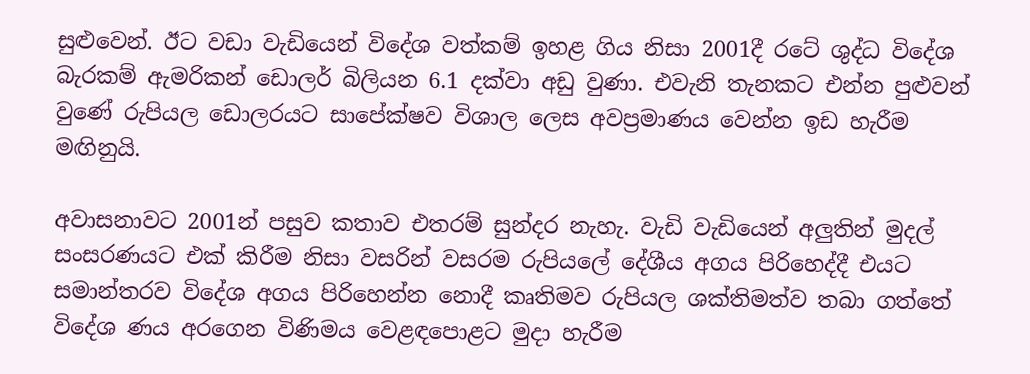සුළුවෙන්. ඊට වඩා වැඩියෙන් විදේශ වත්කම් ඉහළ ගිය නිසා 2001දී රටේ ශුද්ධ විදේශ බැරකම් ඇමරිකන් ඩොලර් බිලියන 6.1 දක්වා අඩු වුණා. එවැනි තැනකට එන්න පුළුවන් වුණේ රුපියල ඩොලරයට සාපේක්ෂව විශාල ලෙස අවප්‍රමාණය වෙන්න ඉඩ හැරීම මඟිනුයි.

අවාසනාවට 2001න් පසුව කතාව එතරම් සුන්දර නැහැ. වැඩි වැඩියෙන් අලුතින් මුදල් සංසරණයට එක් කිරීම නිසා වසරින් වසරම රුපියලේ දේශීය අගය පිරිහෙද්දී එයට සමාන්තරව විදේශ අගය පිරිහෙන්න නොදී කෘතිමව රුපියල ශක්තිමත්ව තබා ගත්තේ විදේශ ණය අරගෙන විණිමය වෙළඳපොළට මුදා හැරීම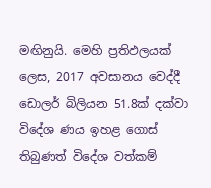මඟිනුයි. මෙහි ප්‍රතිඵලයක් ලෙස, 2017 අවසානය වෙද්දී ඩොලර් බිලියන 51.8ක් දක්වා විදේශ ණය ඉහළ ගොස් තිබුණත් විදේශ වත්කම්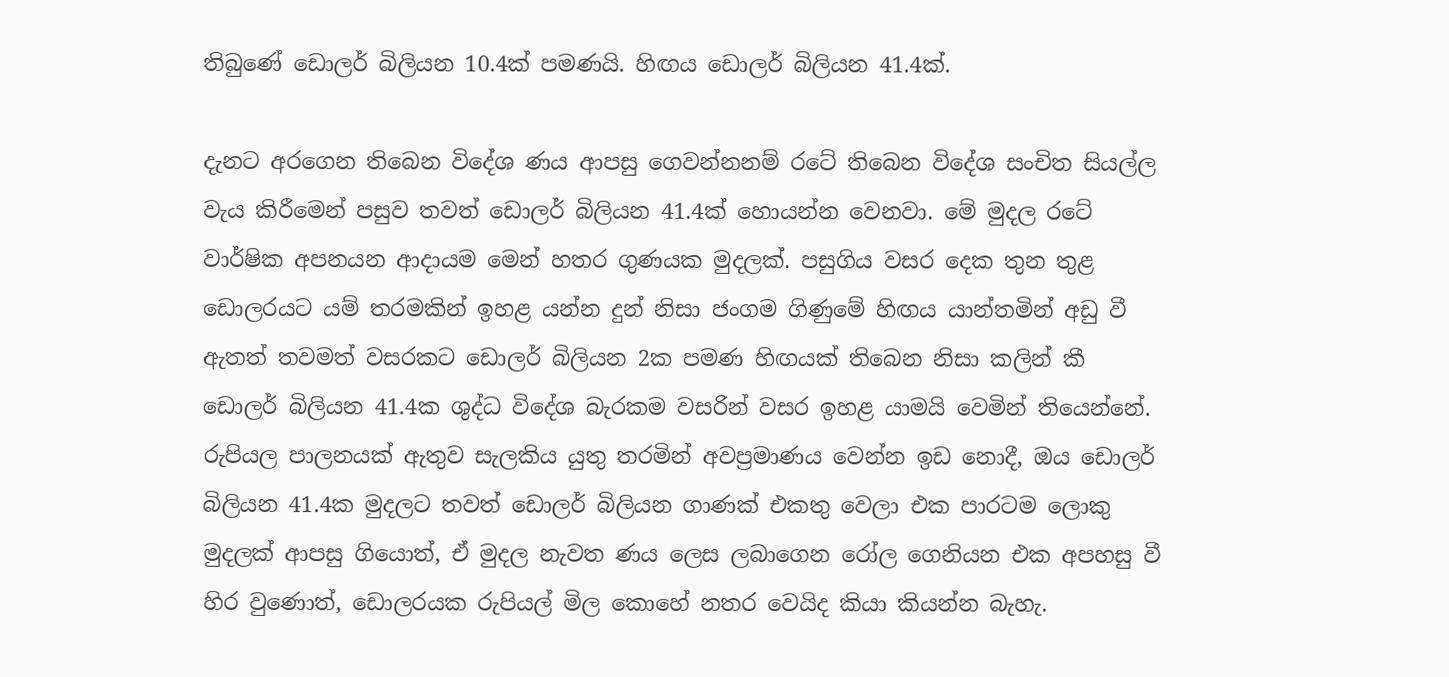තිබුණේ ඩොලර් බිලියන 10.4ක් පමණයි. හිඟය ඩොලර් බිලියන 41.4ක්.

දැනට අරගෙන තිබෙන විදේශ ණය ආපසු ගෙවන්නනම් රටේ තිබෙන විදේශ සංචිත සියල්ල වැය කිරීමෙන් පසුව තවත් ඩොලර් බිලියන 41.4ක් හොයන්න වෙනවා. මේ මුදල රටේ වාර්ෂික අපනයන ආදායම මෙන් හතර ගුණයක මුදලක්. පසුගිය වසර දෙක තුන තුළ ඩොලරයට යම් තරමකින් ඉහළ යන්න දුන් නිසා ජංගම ගිණුමේ හිඟය යාන්තමින් අඩු වී ඇතත් තවමත් වසරකට ඩොලර් බිලියන 2ක පමණ හිඟයක් තිබෙන නිසා කලින් කී ඩොලර් බිලියන 41.4ක ශුද්ධ විදේශ බැරකම වසරින් වසර ඉහළ යාමයි වෙමින් තියෙන්නේ. රුපියල පාලනයක් ඇතුව සැලකිය යුතු තරමින් අවප්‍රමාණය වෙන්න ඉඩ නොදී, ඔය ඩොලර් බිලියන 41.4ක මුදලට තවත් ඩොලර් බිලියන ගාණක් එකතු වෙලා එක පාරටම ලොකු මුදලක් ආපසු ගියොත්, ඒ මුදල නැවත ණය ලෙස ලබාගෙන රෝල ගෙනියන එක අපහසු වී හිර වුණොත්, ඩොලරයක රුපියල් මිල කොහේ නතර වෙයිද කියා කියන්න බැහැ.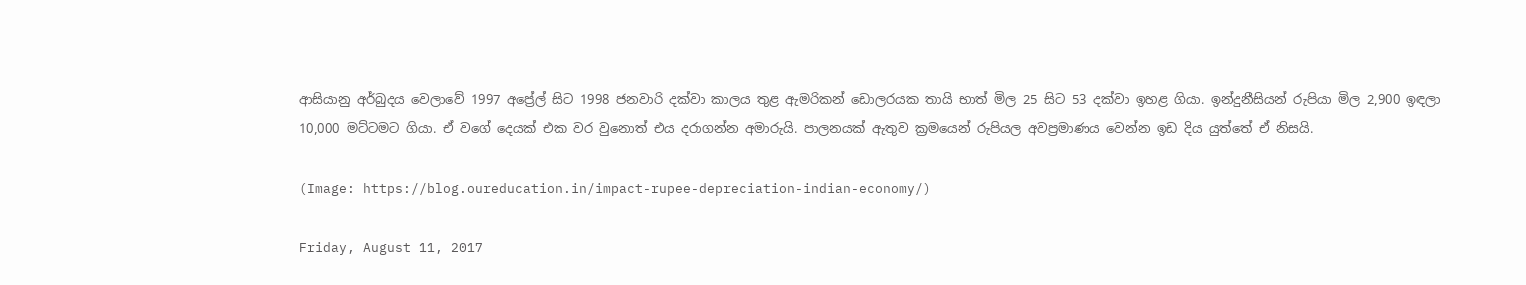ආසියානු අර්බුදය වෙලාවේ 1997 අප්‍රේල් සිට 1998 ජනවාරි දක්වා කාලය තුළ ඇමරිකන් ඩොලරයක තායි භාත් මිල 25 සිට 53 දක්වා ඉහළ ගියා. ඉන්දුනීසියන් රුපියා මිල 2,900 ඉඳලා 10,000 මට්ටමට ගියා. ඒ වගේ දෙයක් එක වර වුනොත් එය දරාගන්න අමාරුයි. පාලනයක් ඇතුව ක්‍රමයෙන් රුපියල අවප්‍රමාණය වෙන්න ඉඩ දිය යුත්තේ ඒ නිසයි.

(Image: https://blog.oureducation.in/impact-rupee-depreciation-indian-economy/)

Friday, August 11, 2017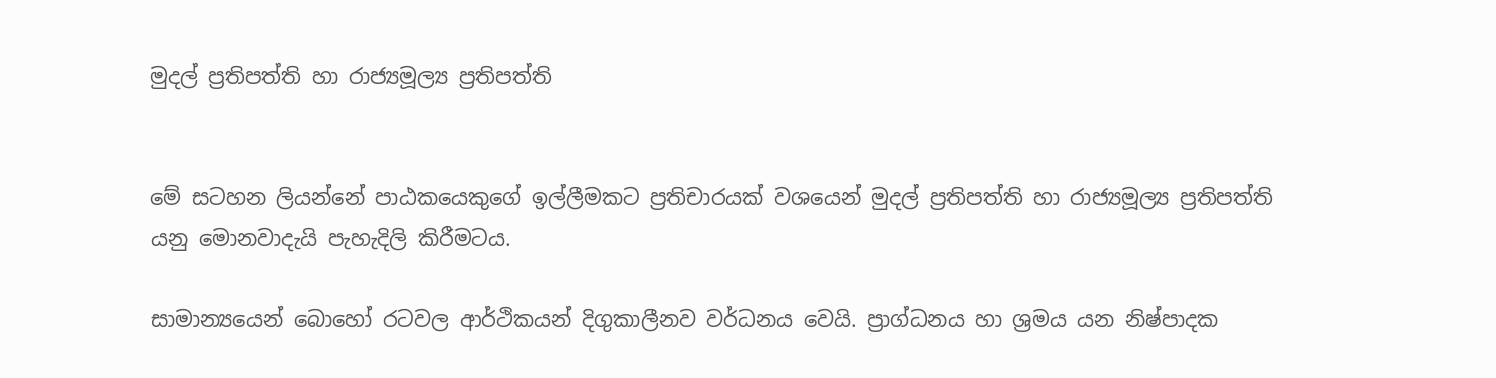මුදල් ප්‍රතිපත්ති හා රාජ්‍යමූල්‍ය ප්‍රතිපත්ති


මේ සටහන ලියන්නේ පාඨකයෙකුගේ ඉල්ලීමකට ප්‍රතිචාරයක් වශයෙන් මුදල් ප්‍රතිපත්ති හා රාජ්‍යමූල්‍ය ප්‍රතිපත්ති යනු මොනවාදැයි පැහැදිලි කිරීමටය.

සාමාන්‍යයෙන් බොහෝ රටවල ආර්ථිකයන් දිගුකාලීනව වර්ධනය වෙයි. ප්‍රාග්ධනය හා ශ්‍රමය යන නිෂ්පාදක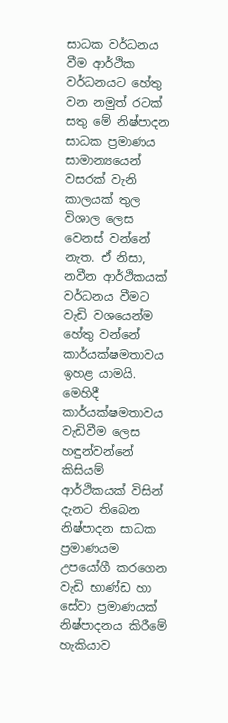සාධක වර්ධනය වීම ආර්ථික වර්ධනයට හේතු වන නමුත් රටක් සතු මේ නිෂ්පාදන සාධක ප්‍රමාණය සාමාන්‍යයෙන් වසරක් වැනි කාලයක් තුල විශාල ලෙස වෙනස් වන්නේ නැත. ඒ නිසා, නවීන ආර්ථිකයක් වර්ධනය වීමට වැඩි වශයෙන්ම හේතු වන්නේ කාර්යක්ෂමතාවය ඉහළ යාමයි. මෙහිදී කාර්යක්ෂමතාවය වැඩිවීම ලෙස හඳුන්වන්නේ කිසියම් ආර්ථිකයක් විසින් දැනට තිබෙන නිෂ්පාදන සාධක ප්‍රමාණයම උපයෝගී කරගෙන වැඩි භාණ්ඩ හා සේවා ප්‍රමාණයක් නිෂ්පාදනය කිරීමේ හැකියාව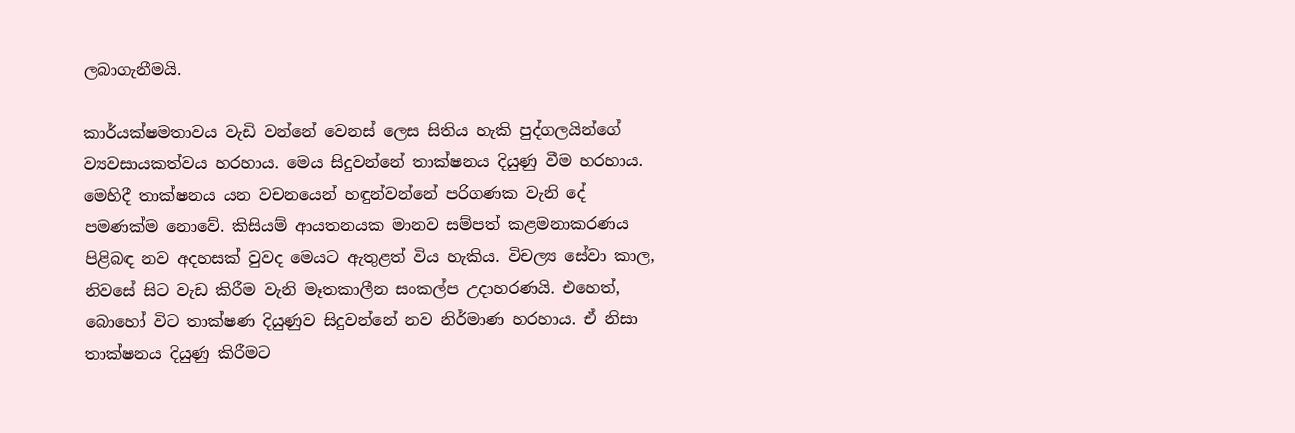ලබාගැනීමයි.

කාර්යක්ෂමතාවය වැඩි වන්නේ වෙනස් ලෙස සිතිය හැකි පුද්ගලයින්ගේ ව්‍යවසායකත්වය හරහාය. මෙය සිදුවන්නේ තාක්ෂනය දියුණු වීම හරහාය. මෙහිදී තාක්ෂනය යන වචනයෙන් හඳුන්වන්නේ පරිගණක වැනි දේ පමණක්ම නොවේ. කිසියම් ආයතනයක මානව සම්පත් කළමනාකරණය පිළිබඳ නව අදහසක් වුවද මෙයට ඇතුළත් විය හැකිය. විචල්‍ය සේවා කාල, නිවසේ සිට වැඩ කිරීම වැනි මෑතකාලීන සංකල්ප උදාහරණයි. එහෙත්, බොහෝ විට තාක්ෂණ දියුණුව සිදුවන්නේ නව නිර්මාණ හරහාය. ඒ නිසා තාක්ෂනය දියුණු කිරීමට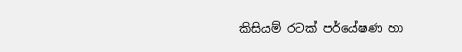කිසියම් රටක් පර්යේෂණ හා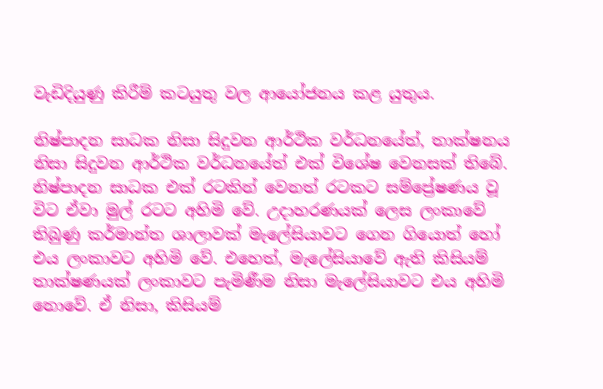වැඩිදියුණු කිරීම් කටයුතු වල ආයෝජනය කළ යුතුය.

නිෂ්පාදන සාධක නිසා සිදුවන ආර්ථික වර්ධනයේත්, තාක්ෂනය නිසා සිදුවන ආර්ථික වර්ධනයේත් එක් විශේෂ වෙනසක් තිබේ. නිෂ්පාදන සාධක එක් රටකින් වෙනත් රටකට සම්ප්‍රේෂණය වූ විට ඒවා මුල් රටට අහිමි වේ. උදාහරණයක් ලෙස ලංකාවේ තිබුණු කර්මාන්ත ශාලාවක් මැලේසියාවට ගෙන ගියොත් හෝ එය ලංකාවට අහිමි වේ. එහෙත්, මැලේසියාවේ ඇති කිසියම් තාක්ෂණයක් ලංකාවට පැමිණීම නිසා මැලේසියාවට එය අහිමි නොවේ. ඒ නිසා, කිසියම්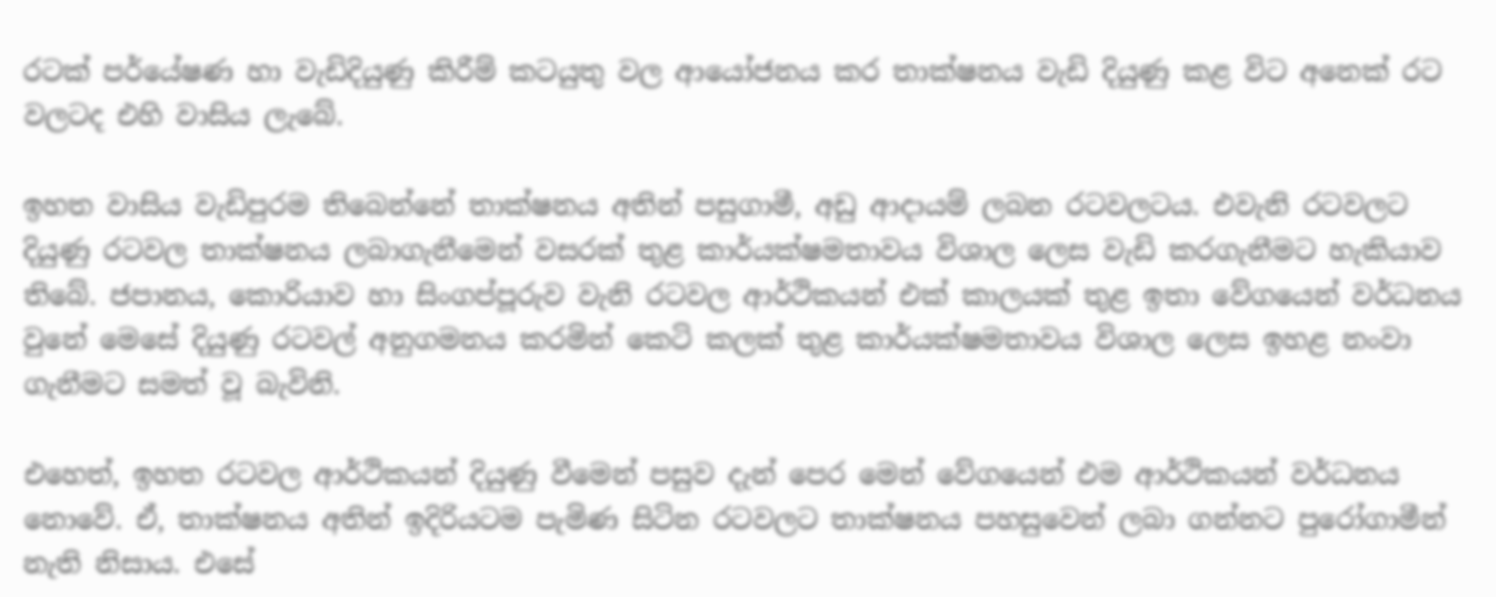රටක් පර්යේෂණ හා වැඩිදියුණු කිරීම් කටයුතු වල ආයෝජනය කර තාක්ෂනය වැඩි දියුණු කළ විට අනෙක් රට වලටද එහි වාසිය ලැබේ.

ඉහත වාසිය වැඩිපුරම තිබෙන්නේ තාක්ෂනය අතින් පසුගාමී, අඩු ආදායම් ලබන රටවලටය. එවැනි රටවලට දියුණු රටවල තාක්ෂනය ලබාගැනීමෙන් වසරක් තුළ කාර්යක්ෂමතාවය විශාල ලෙස වැඩි කරගැනීමට හැකියාව තිබේ. ජපානය, කොරියාව හා සිංගප්පූරුව වැනි රටවල ආර්ථිකයන් එක් කාලයක් තුළ ඉතා වේගයෙන් වර්ධනය වුනේ මෙසේ දියුණු රටවල් අනුගමනය කරමින් කෙටි කලක් තුළ කාර්යක්ෂමතාවය විශාල ලෙස ඉහළ නංවා ගැනීමට සමත් වූ බැවිනි.

එහෙත්, ඉහත රටවල ආර්ථිකයන් දියුණු වීමෙන් පසුව දැන් පෙර මෙන් වේගයෙන් එම ආර්ථිකයන් වර්ධනය නොවේ. ඒ, තාක්ෂනය අතින් ඉදිරියටම පැමිණ සිටින රටවලට තාක්ෂනය පහසුවෙන් ලබා ගන්නට පුරෝගාමීන් නැති නිසාය. එසේ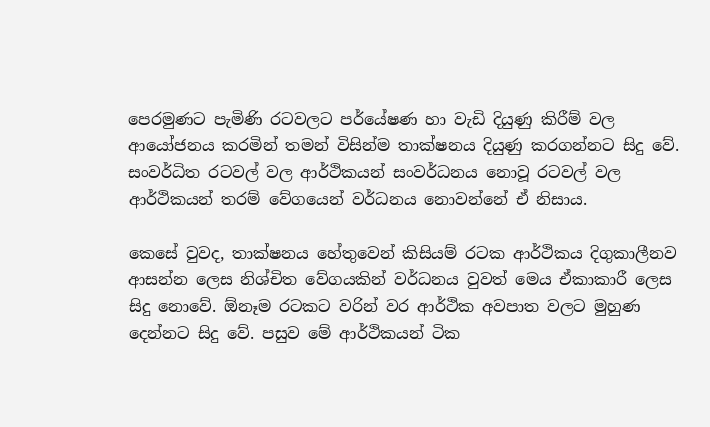පෙරමුණට පැමිණි රටවලට පර්යේෂණ හා වැඩි දියුණු කිරීම් වල ආයෝජනය කරමින් තමන් විසින්ම තාක්ෂනය දියුණු කරගන්නට සිදු වේ. සංවර්ධිත රටවල් වල ආර්ථිකයන් සංවර්ධනය නොවූ රටවල් වල ආර්ථිකයන් තරම් වේගයෙන් වර්ධනය නොවන්නේ ඒ නිසාය.

කෙසේ වුවද, තාක්ෂනය හේතුවෙන් කිසියම් රටක ආර්ථිකය දිගුකාලීනව ආසන්න ලෙස නිශ්චිත වේගයකින් වර්ධනය වුවත් මෙය ඒකාකාරී ලෙස සිදු නොවේ. ඕනෑම රටකට වරින් වර ආර්ථික අවපාත වලට මුහුණ දෙන්නට සිදු වේ. පසුව මේ ආර්ථිකයන් ටික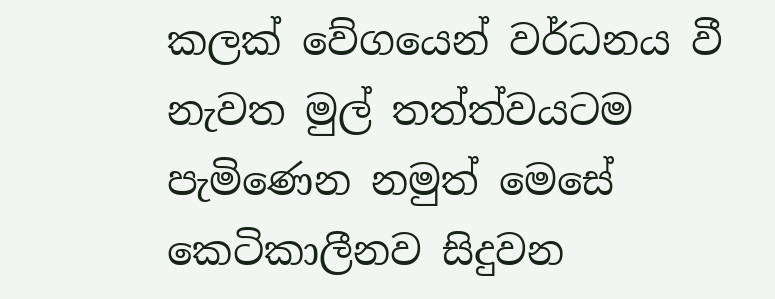කලක් වේගයෙන් වර්ධනය වී නැවත මුල් තත්ත්වයටම පැමිණෙන නමුත් මෙසේ කෙටිකාලීනව සිදුවන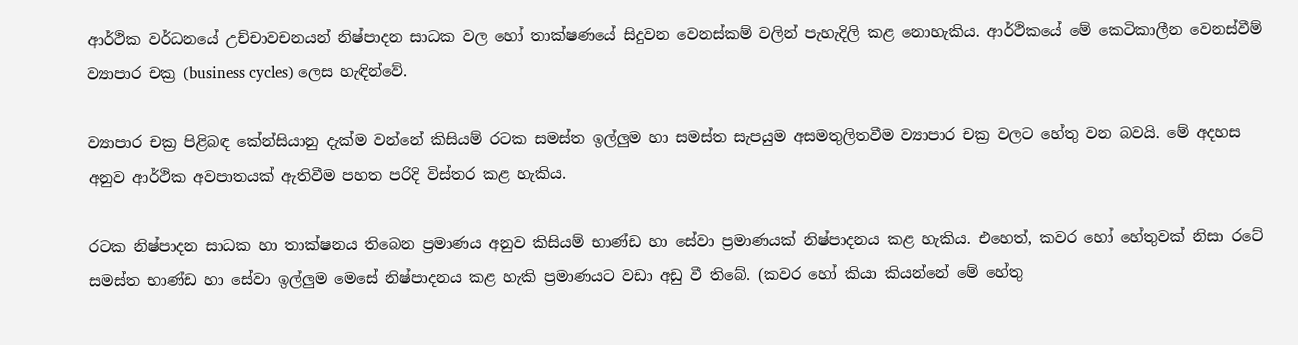ආර්ථික වර්ධනයේ උච්චාවචනයන් නිෂ්පාදන සාධක වල හෝ තාක්ෂණයේ සිදුවන වෙනස්කම් වලින් පැහැදිලි කළ නොහැකිය. ආර්ථිකයේ මේ කෙටිකාලීන වෙනස්වීම් ව්‍යාපාර චක්‍ර (business cycles) ලෙස හැඳින්වේ.

ව්‍යාපාර චක්‍ර පිළිබඳ කේන්සියානු දැක්ම වන්නේ කිසියම් රටක සමස්ත ඉල්ලුම හා සමස්ත සැපයුම අසමතුලිතවීම ව්‍යාපාර චක්‍ර වලට හේතු වන බවයි. මේ අදහස අනුව ආර්ථික අවපාතයක් ඇතිවීම පහත පරිදි විස්තර කළ හැකිය.

රටක නිෂ්පාදන සාධක හා තාක්ෂනය තිබෙන ප්‍රමාණය අනුව කිසියම් භාණ්ඩ හා සේවා ප්‍රමාණයක් නිෂ්පාදනය කළ හැකිය. එහෙත්, කවර හෝ හේතුවක් නිසා රටේ සමස්ත භාණ්ඩ හා සේවා ඉල්ලුම මෙසේ නිෂ්පාදනය කළ හැකි ප්‍රමාණයට වඩා අඩු වී තිබේ. (කවර හෝ කියා කියන්නේ මේ හේතු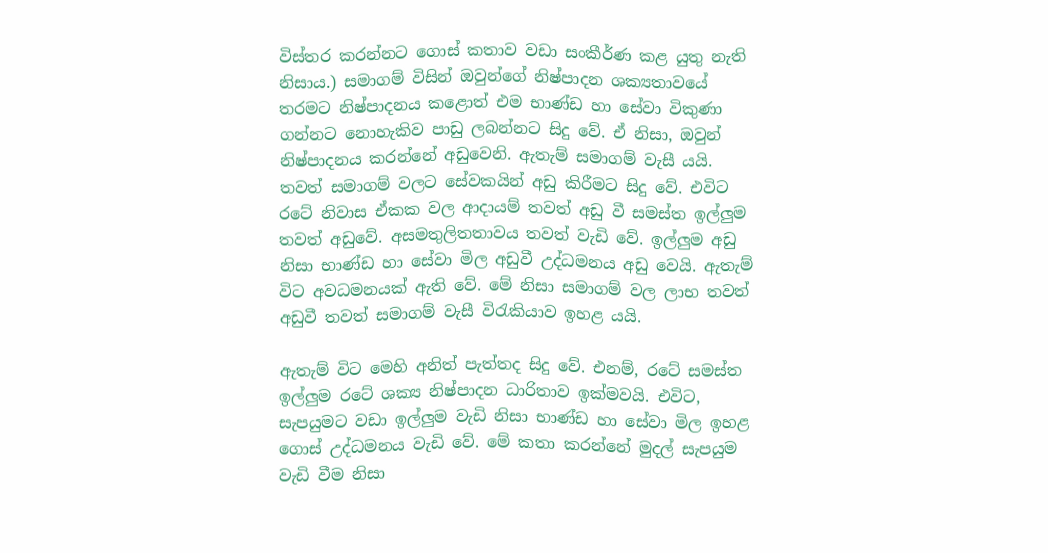විස්තර කරන්නට ගොස් කතාව වඩා සංකීර්ණ කළ යුතු නැති නිසාය.) සමාගම් විසින් ඔවුන්ගේ නිෂ්පාදන ශක්‍යතාවයේ තරමට නිෂ්පාදනය කළොත් එම භාණ්ඩ හා සේවා විකුණා ගන්නට නොහැකිව පාඩු ලබන්නට සිදු වේ. ඒ නිසා, ඔවුන් නිෂ්පාදනය කරන්නේ අඩුවෙනි. ඇතැම් සමාගම් වැසී යයි. තවත් සමාගම් වලට සේවකයින් අඩු කිරීමට සිදු වේ. එවිට රටේ නිවාස ඒකක වල ආදායම් තවත් අඩු වී සමස්ත ඉල්ලුම තවත් අඩුවේ. අසමතුලිතතාවය තවත් වැඩි වේ. ඉල්ලුම අඩු නිසා භාණ්ඩ හා සේවා මිල අඩුවී උද්ධමනය අඩු වෙයි. ඇතැම් විට අවධමනයක් ඇති වේ. මේ නිසා සමාගම් වල ලාභ තවත් අඩුවී තවත් සමාගම් වැසී විරැකියාව ඉහළ යයි.

ඇතැම් විට මෙහි අනිත් පැත්තද සිදු වේ. එනම්, රටේ සමස්ත ඉල්ලුම රටේ ශක්‍ය නිෂ්පාදන ධාරිතාව ඉක්මවයි. එවිට, සැපයුමට වඩා ඉල්ලුම වැඩි නිසා භාණ්ඩ හා සේවා මිල ඉහළ ගොස් උද්ධමනය වැඩි වේ. මේ කතා කරන්නේ මුදල් සැපයුම වැඩි වීම නිසා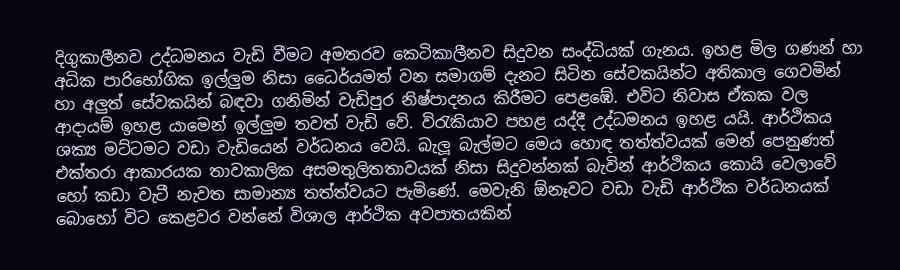දිගුකාලීනව උද්ධමනය වැඩි වීමට අමතරව කෙටිකාලීනව සිදුවන සංද්ධියක් ගැනය. ඉහළ මිල ගණන් හා අධික පාරිභෝගික ඉල්ලුම නිසා ධෛර්යමත් වන සමාගම් දැනට සිටින සේවකයින්ට අතිකාල ගෙවමින් හා අලුත් සේවකයින් බඳවා ගනිමින් වැඩිපුර නිෂ්පාදනය කිරීමට පෙළඹේ. එවිට නිවාස ඒකක වල ආදායම් ඉහළ යාමෙන් ඉල්ලුම තවත් වැඩි වේ. විරැකියාව පහළ යද්දී උද්ධමනය ඉහළ යයි. ආර්ථිකය ශක්‍ය මට්ටමට වඩා වැඩියෙන් වර්ධනය වෙයි. බැලූ බැල්මට මෙය හොඳ තත්ත්වයක් මෙන් පෙනුණත් එක්තරා ආකාරයක තාවකාලික අසමතුලිතතාවයක් නිසා සිදුවන්නක් බැවින් ආර්ථිකය කොයි වෙලාවේ හෝ කඩා වැටී නැවත සාමාන්‍ය තත්ත්වයට පැමිණේ. මෙවැනි ඕනෑවට වඩා වැඩි ආර්ථික වර්ධනයක් බොහෝ විට කෙළවර වන්නේ විශාල ආර්ථික අවපාතයකින්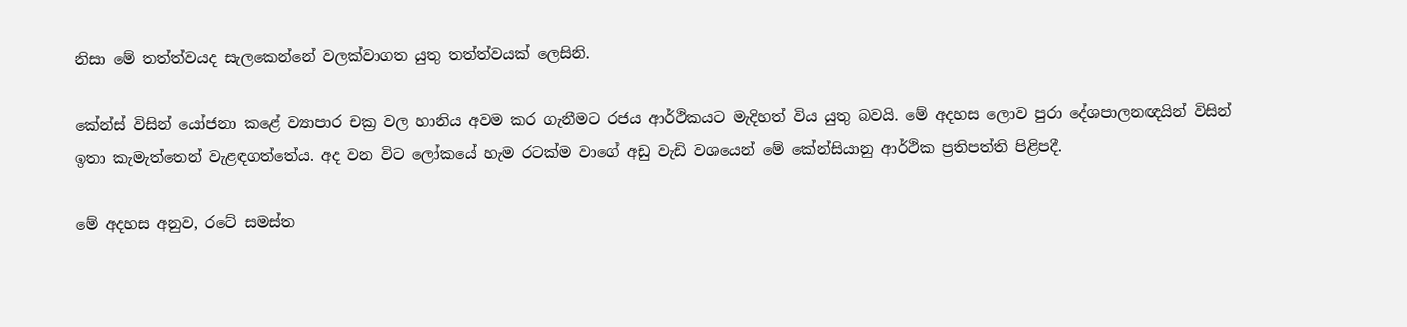නිසා මේ තත්ත්වයද සැලකෙන්නේ වලක්වාගත යුතු තත්ත්වයක් ලෙසිනි.

කේන්ස් විසින් යෝජනා කළේ ව්‍යාපාර චක්‍ර වල හානිය අවම කර ගැනීමට රජය ආර්ථිකයට මැදිහත් විය යුතු බවයි. මේ අදහස ලොව පුරා දේශපාලනඥයින් විසින් ඉතා කැමැත්තෙන් වැළඳගත්තේය. අද වන විට ලෝකයේ හැම රටක්ම වාගේ අඩු වැඩි වශයෙන් මේ කේන්සියානු ආර්ථික ප්‍රතිපත්ති පිළිපදී.

මේ අදහස අනුව, රටේ සමස්ත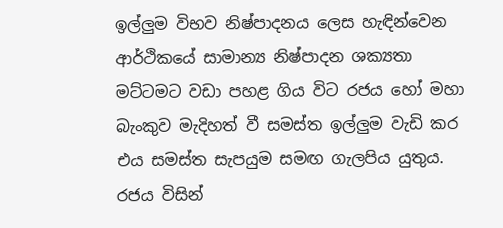ඉල්ලුම විභව නිෂ්පාදනය ලෙස හැඳින්වෙන ආර්ථිකයේ සාමාන්‍ය නිෂ්පාදන ශක්‍යතා මට්ටමට වඩා පහළ ගිය විට රජය හෝ මහා බැංකුව මැදිහත් වී සමස්ත ඉල්ලුම වැඩි කර එය සමස්ත සැපයුම සමඟ ගැලපිය යුතුය. රජය විසින්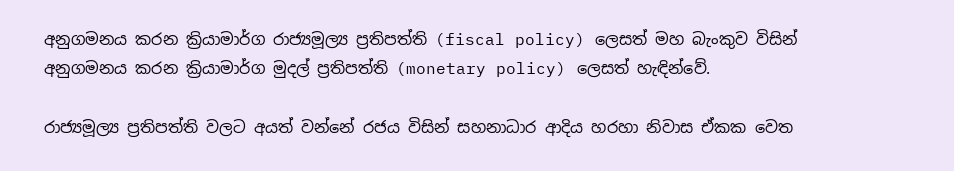අනුගමනය කරන ක්‍රියාමාර්ග රාජ්‍යමූල්‍ය ප්‍රතිපත්ති (fiscal policy) ලෙසත් මහ බැංකුව විසින් අනුගමනය කරන ක්‍රියාමාර්ග මුදල් ප්‍රතිපත්ති (monetary policy) ලෙසත් හැඳින්වේ.

රාජ්‍යමූල්‍ය ප්‍රතිපත්ති වලට අයත් වන්නේ රජය විසින් සහනාධාර ආදිය හරහා නිවාස ඒකක වෙත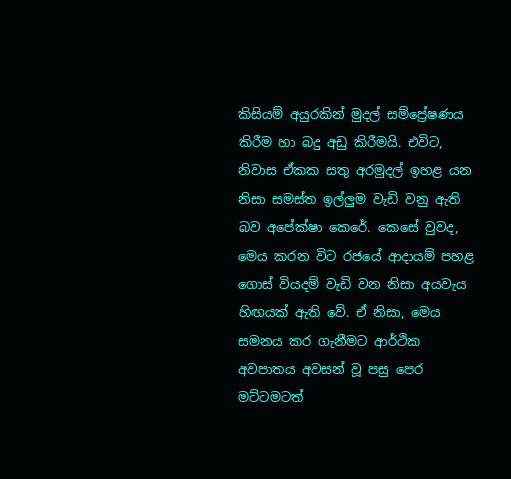කිසියම් අයුරකින් මුදල් සම්ප්‍රේෂණය කිරීම හා බදු අඩු කිරීමයි. එවිට, නිවාස ඒකක සතු අරමුදල් ඉහළ යන නිසා සමස්ත ඉල්ලුම වැඩි වනු ඇති බව අපේක්ෂා කෙරේ. කෙසේ වුවද, මෙය කරන විට රජයේ ආදායම් පහළ ගොස් වියදම් වැඩි වන නිසා අයවැය හිඟයක් ඇති වේ. ඒ නිසා, මෙය සමනය කර ගැනීමට ආර්ථික අවපාතය අවසන් වූ පසු පෙර මට්ටමටත්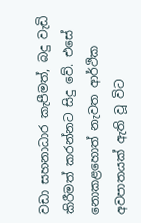වඩා සහනාධාර කැපීමත්, බදු වැඩි කිරීමත් කරන්නට සිදු වේ. එසේ නොකළහොත් නැවත ආර්ථික අවපාතයක් ඇති වූ විට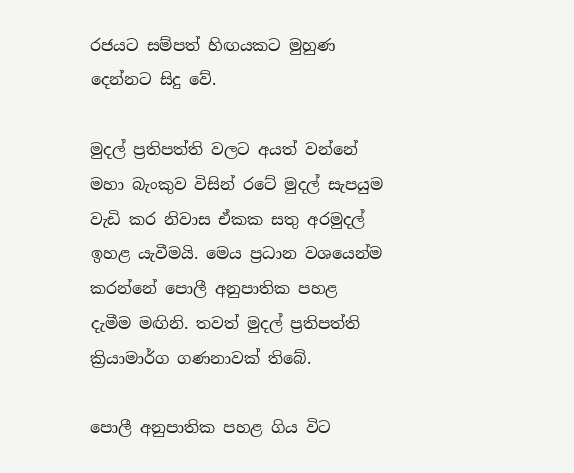රජයට සම්පත් හිඟයකට මුහුණ දෙන්නට සිදු වේ.

මුදල් ප්‍රතිපත්ති වලට අයත් වන්නේ මහා බැංකුව විසින් රටේ මුදල් සැපයුම වැඩි කර නිවාස ඒකක සතු අරමුදල් ඉහළ යැවීමයි. මෙය ප්‍රධාන වශයෙන්ම කරන්නේ පොලී අනුපාතික පහළ දැමීම මඟිනි. තවත් මුදල් ප්‍රතිපත්ති ක්‍රියාමාර්ග ගණනාවක් තිබේ.

පොලී අනුපාතික පහළ ගිය විට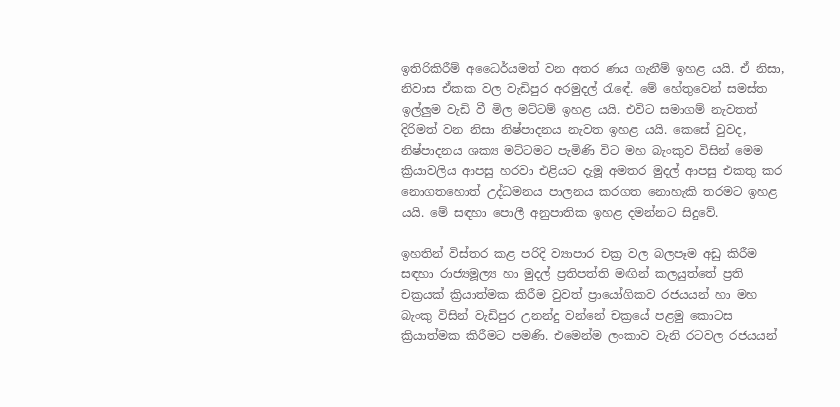ඉතිරිකිරීම් අධෛර්යමත් වන අතර ණය ගැනීම් ඉහළ යයි. ඒ නිසා, නිවාස ඒකක වල වැඩිපුර අරමුදල් රැඳේ. මේ හේතුවෙන් සමස්ත ඉල්ලුම වැඩි වී මිල මට්ටම් ඉහළ යයි. එවිට සමාගම් නැවතත් දිරිමත් වන නිසා නිෂ්පාදනය නැවත ඉහළ යයි. කෙසේ වුවද, නිෂ්පාදනය ශක්‍ය මට්ටමට පැමිණි විට මහ බැංකුව විසින් මෙම ක්‍රියාවලිය ආපසු හරවා එළියට දැමූ අමතර මුදල් ආපසු එකතු කර නොගතහොත් උද්ධමනය පාලනය කරගත නොහැකි තරමට ඉහළ යයි. මේ සඳහා පොලී අනුපාතික ඉහළ දමන්නට සිදුවේ.

ඉහතින් විස්තර කළ පරිදි ව්‍යාපාර චක්‍ර වල බලපෑම අඩු කිරීම සඳහා රාජ්‍යමූල්‍ය හා මුදල් ප්‍රතිපත්ති මඟින් කලයුත්තේ ප්‍රති චක්‍රයක් ක්‍රියාත්මක කිරීම වුවත් ප්‍රායෝගිකව රජයයන් හා මහ බැංකු විසින් වැඩිපුර උනන්දු වන්නේ චක්‍රයේ පළමු කොටස ක්‍රියාත්මක කිරීමට පමණි. එමෙන්ම ලංකාව වැනි රටවල රජයයන්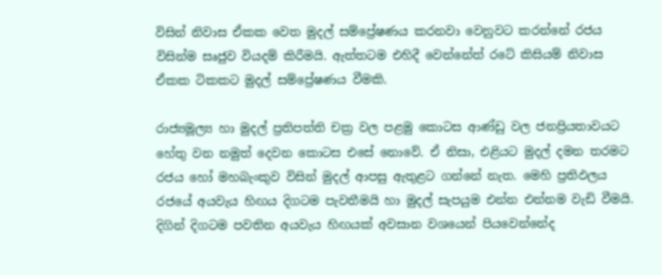විසින් නිවාස ඒකක වෙත මුදල් සම්ප්‍රේෂණය කරනවා වෙනුවට කරන්නේ රජය විසින්ම සෘජුව වියදම් කිරීමයි. ඇත්තටම එහිදී වෙන්නේත් රටේ කිසියම් නිවාස ඒකක ටිකකට මුදල් සම්ප්‍රේෂණය වීමකි.

රාජ්‍යමූල්‍ය හා මුදල් ප්‍රතිපත්ති චක්‍ර වල පළමු කොටස ආණ්ඩු වල ජනප්‍රියතාවයට හේතු වන නමුත් දෙවන කොටස එසේ නොවේ. ඒ නිසා, එළියට මුදල් දමන තරමට රජය හෝ මහබැංකුව විසින් මුදල් ආපසු ඇතුළට ගන්නේ නැත. මෙහි ප්‍රතිඵලය රජයේ අයවැය හිඟය දිගටම පැවතීමයි හා මුදල් සැපයුම එන්න එන්නම වැඩි වීමයි. දිගින් දිගටම පවතින අයවැය හිඟයක් අවසාන වශයෙන් පියවෙන්නේද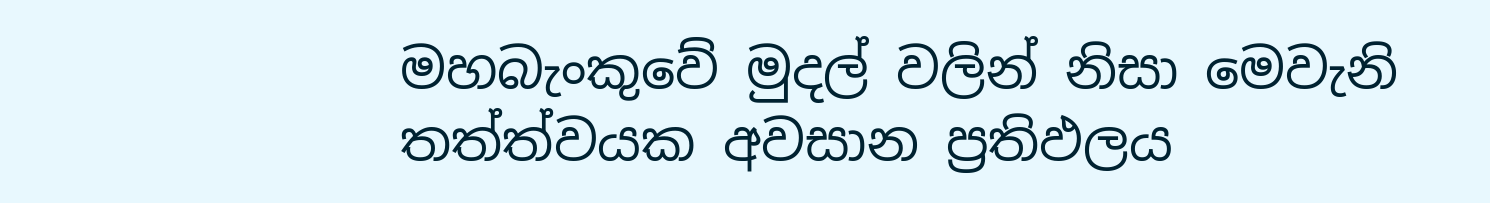මහබැංකුවේ මුදල් වලින් නිසා මෙවැනි තත්ත්වයක අවසාන ප්‍රතිඵලය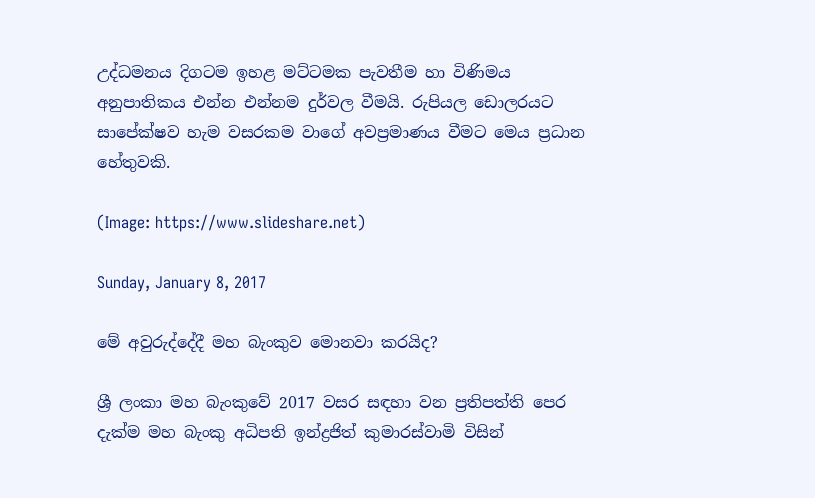උද්ධමනය දිගටම ඉහළ මට්ටමක පැවතීම හා විණිමය අනුපාතිකය එන්න එන්නම දුර්වල වීමයි. රුපියල ඩොලරයට සාපේක්ෂව හැම වසරකම වාගේ අවප්‍රමාණය වීමට මෙය ප්‍රධාන හේතුවකි.

(Image: https://www.slideshare.net)

Sunday, January 8, 2017

මේ අවුරුද්දේදී මහ බැංකුව මොනවා කරයිද?

ශ්‍රී ලංකා මහ බැංකුවේ 2017 වසර සඳහා වන ප්‍රතිපත්ති පෙර දැක්ම මහ බැංකු අධිපති ඉන්ද්‍රජිත් කුමාරස්වාමි විසින්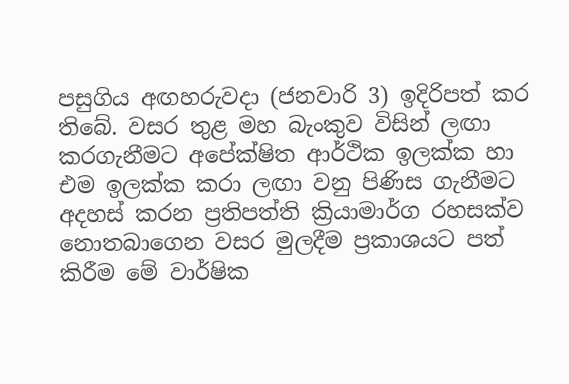පසුගිය අඟහරුවදා (ජනවාරි 3) ඉදිරිපත් කර තිබේ. වසර තුළ මහ බැංකුව විසින් ලඟා කරගැනීමට අපේක්ෂිත ආර්ථික ඉලක්ක හා එම ඉලක්ක කරා ලඟා වනු පිණිස ගැනීමට අදහස් කරන ප්‍රතිපත්ති ක්‍රියාමාර්ග රහසක්ව නොතබාගෙන වසර මුලදීම ප්‍රකාශයට පත් කිරීම මේ වාර්ෂික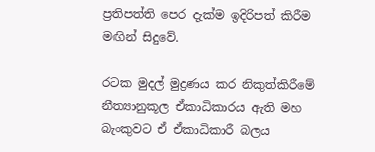ප්‍රතිපත්ති පෙර දැක්ම ඉදිරිපත් කිරීම මඟින් සිදුවේ.

රටක මුදල් මුද්‍රණය කර නිකුත්කිරීමේ නීත්‍යානුකූල ඒකාධිකාරය ඇති මහ බැංකුවට ඒ ඒකාධිකාරී බලය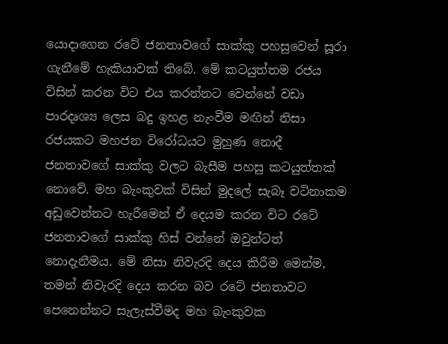යොදාගෙන රටේ ජනතාවගේ සාක්කු පහසුවෙන් සූරා ගැනීමේ හැකියාවක් තිබේ. මේ කටයුත්තම රජය විසින් කරන විට එය කරන්නට වෙන්නේ වඩා පාරදෘශ්‍ය ලෙස බදු ඉහළ නැංවීම මඟින් නිසා රජයකට මහජන විරෝධයට මුහුණ නොදී ජනතාවගේ සාක්කු වලට බැසීම පහසු කටයුත්තක් නොවේ. මහ බැංකුවක් විසින් මුදලේ සැබෑ වටිනාකම අඩුවෙන්නට හැරීමෙන් ඒ දෙයම කරන විට රටේ ජනතාවගේ සාක්කු හිස් වන්නේ ඔවුන්ටත් නොදැනීමය. මේ නිසා නිවැරදි දෙය කිරීම මෙන්ම, තමන් නිවැරදි දෙය කරන බව රටේ ජනතාවට පෙනෙන්නට සැලැස්වීමද මහ බැංකුවක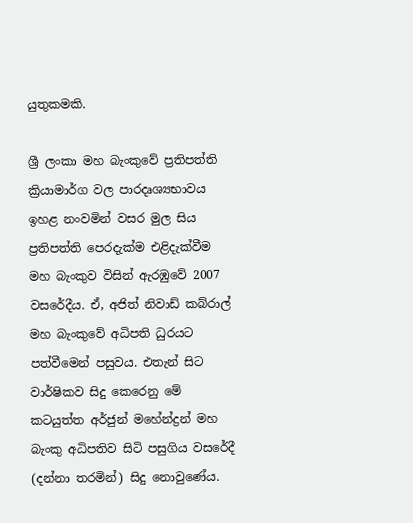යුතුකමකි.

ශ්‍රී ලංකා මහ බැංකුවේ ප්‍රතිපත්ති ක්‍රියාමාර්ග වල පාරදෘශ්‍යභාවය ඉහළ නංවමින් වසර මුල සිය ප්‍රතිපත්ති පෙරදැක්ම එළිදැක්වීම මහ බැංකුව විසින් ඇරඹුවේ 2007 වසරේදීය. ඒ, අජිත් නිවාඩ් කබ්රාල් මහ බැංකුවේ අධිපති ධුරයට පත්වීමෙන් පසුවය. එතැන් සිට වාර්ෂිකව සිදු කෙරෙනු මේ කටයුත්ත අර්ජුන් මහේන්ද්‍රන් මහ බැංකු අධිපතිව සිටි පසුගිය වසරේදී (දන්නා තරමින්) සිදු නොවුණේය.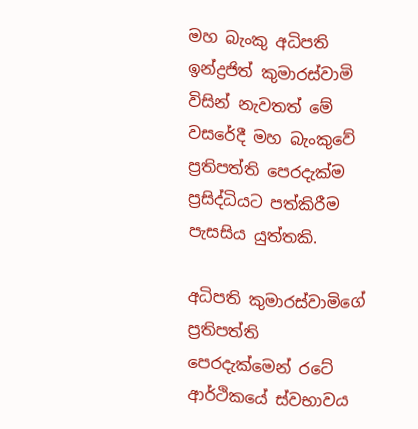මහ බැංකු අධිපති ඉන්ද්‍රජිත් කුමාරස්වාමි විසින් නැවතත් මේ වසරේදී මහ බැංකුවේ ප්‍රතිපත්ති පෙරදැක්ම ප්‍රසිද්ධියට පත්කිරීම පැසසිය යුත්තකි.

අධිපති කුමාරස්වාමිගේ ප්‍රතිපත්ති පෙරදැක්මෙන් රටේ ආර්ථිකයේ ස්වභාවය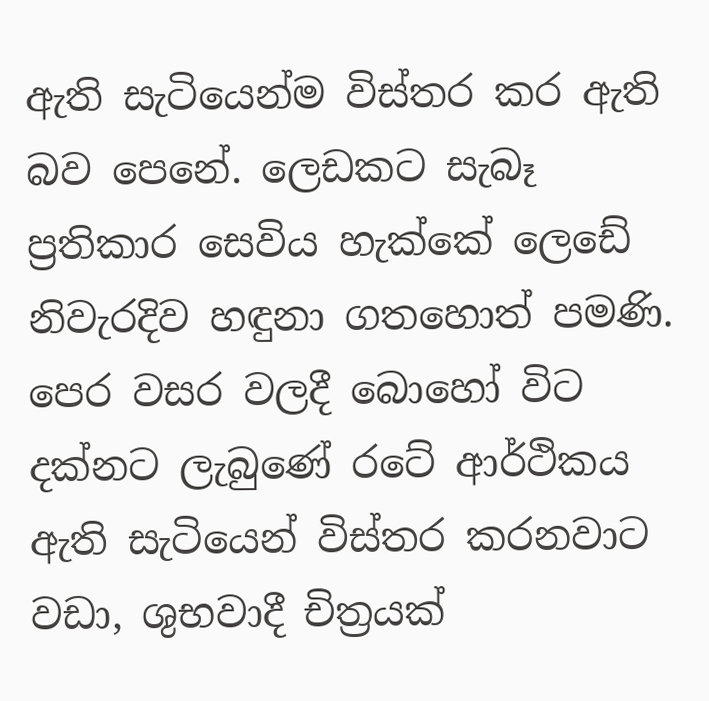ඇති සැටියෙන්ම විස්තර කර ඇති බව පෙනේ. ලෙඩකට සැබෑ ප්‍රතිකාර සෙවිය හැක්කේ ලෙඩේ නිවැරදිව හඳුනා ගතහොත් පමණි. පෙර වසර වලදී බොහෝ විට දක්නට ලැබුණේ රටේ ආර්ථිකය ඇති සැටියෙන් විස්තර කරනවාට වඩා, ශුභවාදී චිත්‍රයක්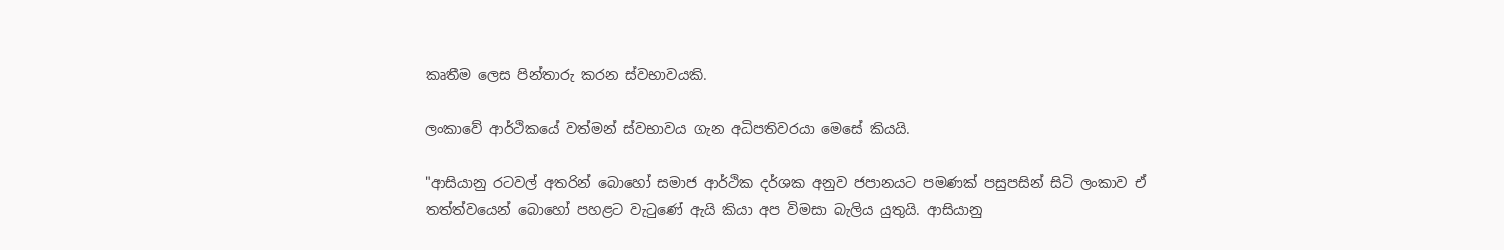කෘතීම ලෙස පින්තාරු කරන ස්වභාවයකි.

ලංකාවේ ආර්ථිකයේ වත්මන් ස්වභාවය ගැන අධිපතිවරයා මෙසේ කියයි.

"ආසියානු රටවල් අතරින් බොහෝ සමාජ ආර්ථික දර්ශක අනුව ජපානයට පමණක් පසුපසින් සිටි ලංකාව ඒ තත්ත්වයෙන් බොහෝ පහළට වැටුණේ ඇයි කියා අප විමසා බැලිය යුතුයි. ආසියානු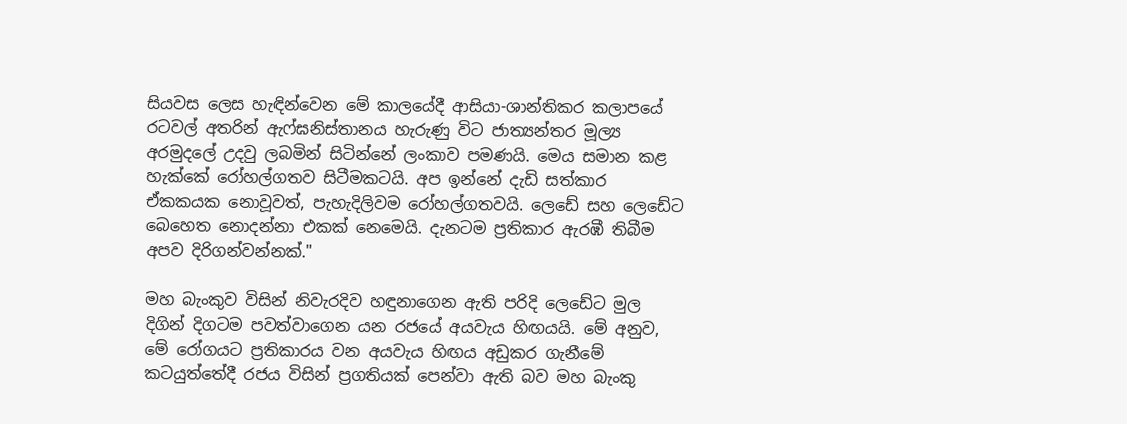සියවස ලෙස හැඳින්වෙන මේ කාලයේදී ආසියා-ශාන්තිකර කලාපයේ රටවල් අතරින් ඇෆ්ඝනිස්තානය හැරුණු විට ජාත්‍යන්තර මූල්‍ය අරමුදලේ උදවු ලබමින් සිටින්නේ ලංකාව පමණයි. මෙය සමාන කළ හැක්කේ රෝහල්ගතව සිටීමකටයි. අප ඉන්නේ දැඩි සත්කාර ඒකකයක නොවූවත්, පැහැදිලිවම රෝහල්ගතවයි. ලෙඩේ සහ ලෙඩේට බෙහෙත නොදන්නා එකක් නෙමෙයි. දැනටම ප්‍රතිකාර ඇරඹී තිබීම අපව දිරිගන්වන්නක්."

මහ බැංකුව විසින් නිවැරදිව හඳුනාගෙන ඇති පරිදි ලෙඩේට මුල දිගින් දිගටම පවත්වාගෙන යන රජයේ අයවැය හිඟයයි. මේ අනුව, මේ රෝගයට ප්‍රතිකාරය වන අයවැය හිඟය අඩුකර ගැනීමේ කටයුත්තේදී රජය විසින් ප්‍රගතියක් පෙන්වා ඇති බව මහ බැංකු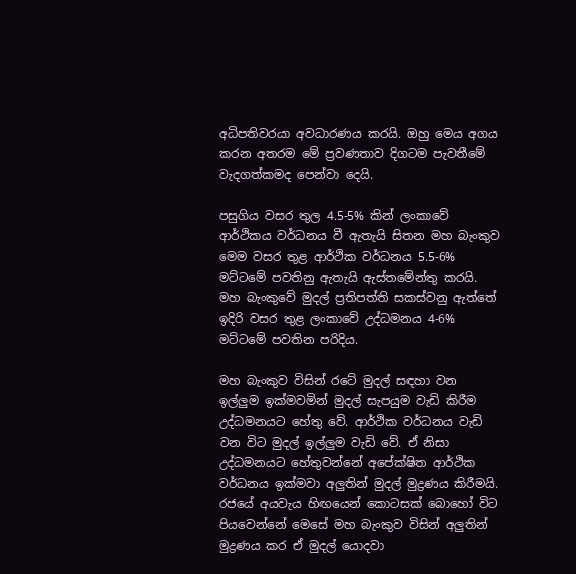අධිපතිවරයා අවධාරණය කරයි. ඔහු මෙය අගය කරන අතරම මේ ප්‍රවණතාව දිගටම පැවතීමේ වැදගත්කමද පෙන්වා දෙයි.

පසුගිය වසර තුල 4.5-5% කින් ලංකාවේ ආර්ථිකය වර්ධනය වී ඇතැයි සිතන මහ බැංකුව මෙම වසර තුළ ආර්ථික වර්ධනය 5.5-6% මට්ටමේ පවතිනු ඇතැයි ඇස්තමේන්තු කරයි. මහ බැංකුවේ මුදල් ප්‍රතිපත්ති සකස්වනු ඇත්තේ ඉදිරි වසර තුළ ලංකාවේ උද්ධමනය 4-6% මට්ටමේ පවතින පරිදිය.

මහ බැංකුව විසින් රටේ මුදල් සඳහා වන ඉල්ලුම ඉක්මවමින් මුදල් සැපයුම වැඩි කිරීම උද්ධමනයට හේතු වේ. ආර්ථික වර්ධනය වැඩි වන විට මුදල් ඉල්ලුම වැඩි වේ. ඒ නිසා උද්ධමනයට හේතුවන්නේ අපේක්ෂිත ආර්ථික වර්ධනය ඉක්මවා අලුතින් මුදල් මුද්‍රණය කිරීමයි. රජයේ අයවැය හිඟයෙන් කොටසක් බොහෝ විට පියවෙන්නේ මෙසේ මහ බැංකුව විසින් අලුතින් මුද්‍රණය කර ඒ මුදල් යොදවා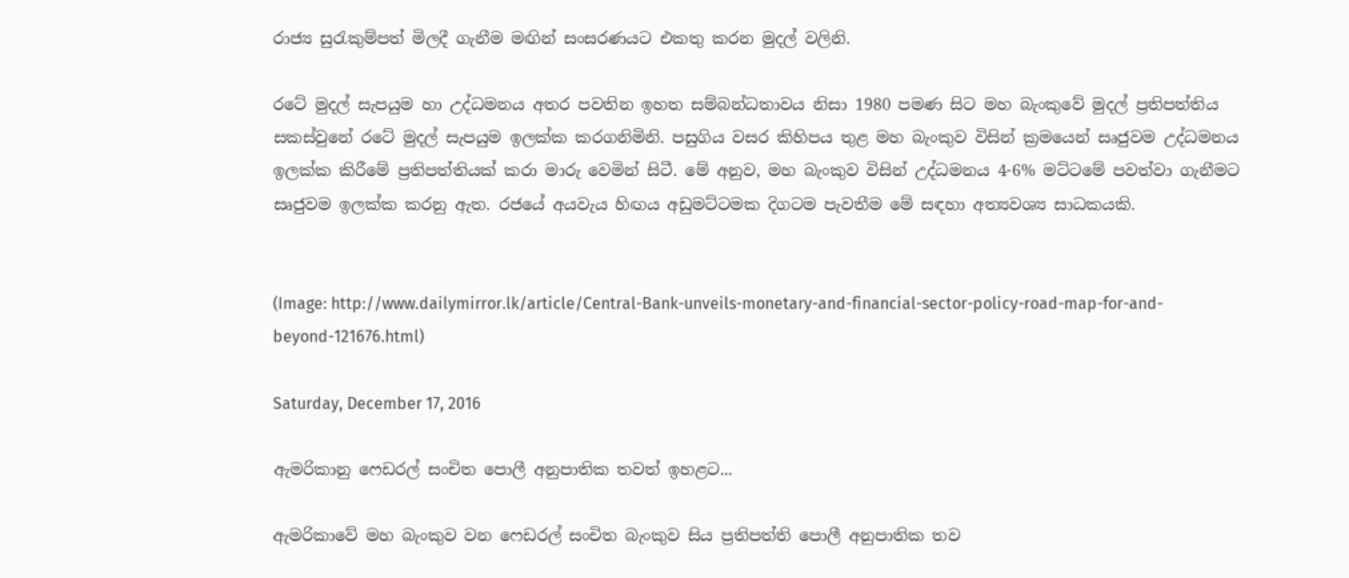රාජ්‍ය සුරැකුම්පත් මිලදී ගැනීම මඟින් සංසරණයට එකතු කරන මුදල් වලිනි.

රටේ මුදල් සැපයුම හා උද්ධමනය අතර පවතින ඉහත සම්බන්ධතාවය නිසා 1980 පමණ සිට මහ බැංකුවේ මුදල් ප්‍රතිපත්තිය සකස්වුනේ රටේ මුදල් සැපයුම ඉලක්ක කරගනිමිනි. පසුගිය වසර කිහිපය තුළ මහ බැංකුව විසින් ක්‍රමයෙන් සෘජුවම උද්ධමනය ඉලක්ක කිරීමේ ප්‍රතිපත්තියක් කරා මාරු වෙමින් සිටී. මේ අනුව, මහ බැංකුව විසින් උද්ධමනය 4-6% මට්ටමේ පවත්වා ගැනීමට සෘජුවම ඉලක්ක කරනු ඇත. රජයේ අයවැය හිඟය අඩුමට්ටමක දිගටම පැවතීම මේ සඳහා අත්‍යවශ්‍ය සාධකයකි.


(Image: http://www.dailymirror.lk/article/Central-Bank-unveils-monetary-and-financial-sector-policy-road-map-for-and-beyond-121676.html)

Saturday, December 17, 2016

ඇමරිකානු ෆෙඩරල් සංචිත පොලී අනුපාතික තවත් ඉහළට...

ඇමරිකාවේ මහ බැංකුව වන ෆෙඩරල් සංචිත බැංකුව සිය ප්‍රතිපත්ති පොලී අනුපාතික තව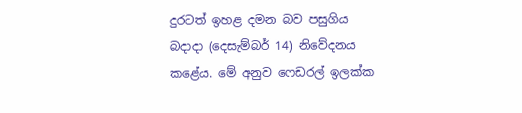දුරටත් ඉහළ දමන බව පසුගිය බදාදා (දෙසැම්බර් 14) නිවේදනය කළේය. මේ අනුව ෆෙඩරල් ඉලක්ක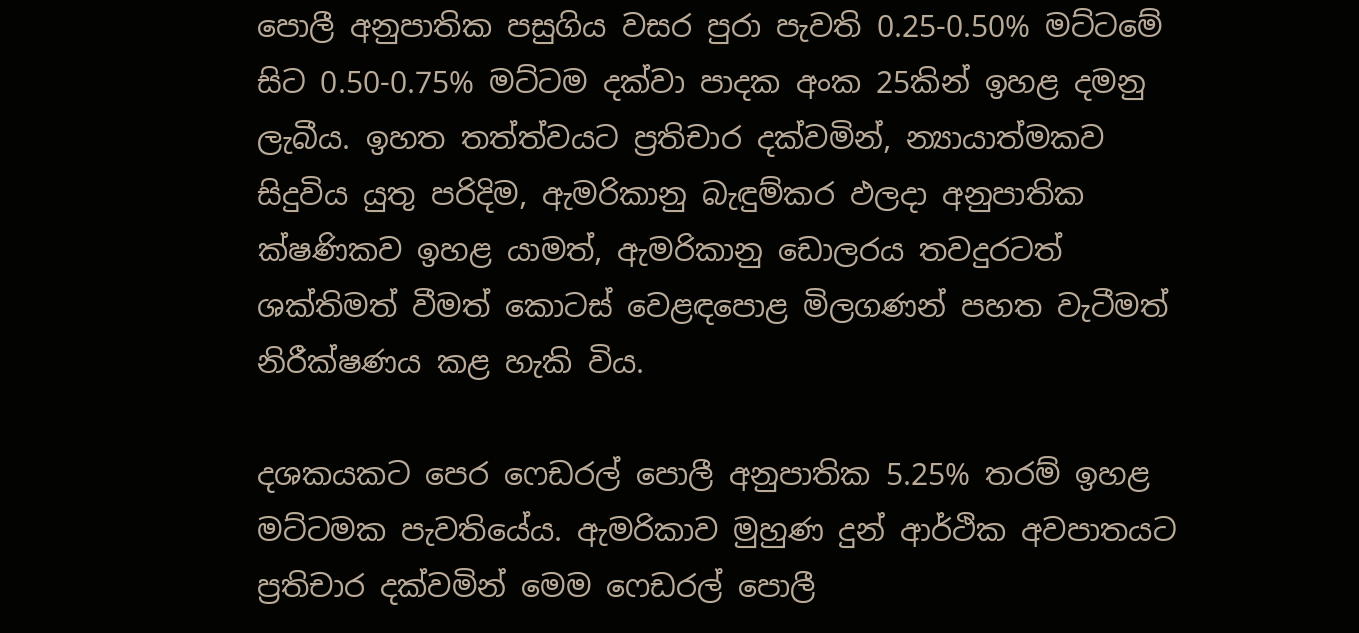පොලී අනුපාතික පසුගිය වසර පුරා පැවති 0.25-0.50% මට්ටමේ සිට 0.50-0.75% මට්ටම දක්වා පාදක අංක 25කින් ඉහළ දමනු ලැබීය. ඉහත තත්ත්වයට ප්‍රතිචාර දක්වමින්, න්‍යායාත්මකව සිදුවිය යුතු පරිදිම, ඇමරිකානු බැඳුම්කර ඵලදා අනුපාතික ක්ෂණිකව ඉහළ යාමත්, ඇමරිකානු ඩොලරය තවදුරටත් ශක්තිමත් වීමත් කොටස් වෙළඳපොළ මිලගණන් පහත වැටීමත් නිරීක්ෂණය කළ හැකි විය.

දශකයකට පෙර ෆෙඩරල් පොලී අනුපාතික 5.25% තරම් ඉහළ මට්ටමක පැවතියේය. ඇමරිකාව මුහුණ දුන් ආර්ථික අවපාතයට ප්‍රතිචාර දක්වමින් මෙම ෆෙඩරල් පොලී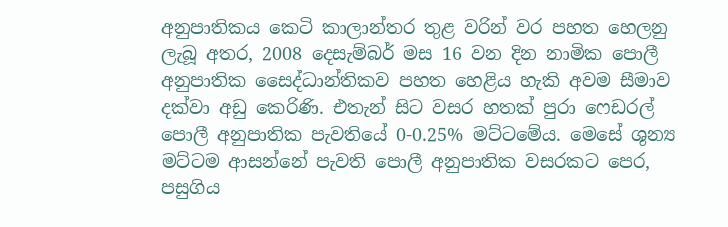අනුපාතිකය කෙටි කාලාන්තර තුළ වරින් වර පහත හෙලනු ලැබූ අතර, 2008 දෙසැම්බර් මස 16 වන දින නාමික පොලී අනුපාතික සෛද්ධාන්තිකව පහත හෙළිය හැකි අවම සීමාව දක්වා අඩු කෙරිණි. එතැන් සිට වසර හතක් පුරා ෆෙඩරල් පොලී අනුපාතික පැවතියේ 0-0.25% මට්ටමේය. මෙසේ ශුන්‍ය මට්ටම ආසන්නේ පැවති පොලී අනුපාතික වසරකට පෙර, පසුගිය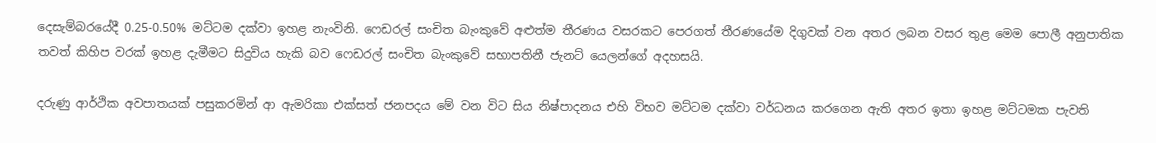දෙසැම්බරයේදී 0.25-0.50% මට්ටම දක්වා ඉහළ නැංවිනි. ෆෙඩරල් සංචිත බැංකුවේ අළුත්ම තීරණය වසරකට පෙරගත් තීරණයේම දිගුවක් වන අතර ලබන වසර තුළ මෙම පොලී අනුපාතික තවත් කිහිප වරක් ඉහළ දැමීමට සිදුවිය හැකි බව ෆෙඩරල් සංචිත බැංකුවේ සභාපතිනී ජැනට් යෙලන්ගේ අදහසයි.

දරුණු ආර්ථික අවපාතයක් පසුකරමින් ආ ඇමරිකා එක්සත් ජනපදය මේ වන විට සිය නිෂ්පාදනය එහි විභව මට්ටම දක්වා වර්ධනය කරගෙන ඇති අතර ඉතා ඉහළ මට්ටමක පැවති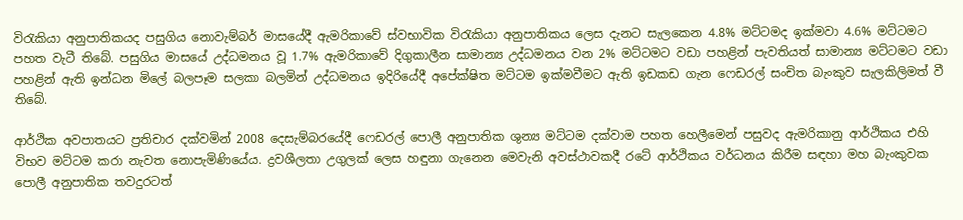විරැකියා අනුපාතිකයද පසුගිය නොවැම්බර් මාසයේදී ඇමරිකාවේ ස්වභාවික විරැකියා අනුපාතිකය ලෙස දැනට සැලකෙන 4.8% මට්ටමද ඉක්මවා 4.6% මට්ටමට පහත වැටී තිබේ. පසුගිය මාසයේ උද්ධමනය වූ 1.7% ඇමරිකාවේ දිගුකාලීන සාමාන්‍ය උද්ධමනය වන 2% මට්ටමට වඩා පහළින් පැවතියත් සාමාන්‍ය මට්ටමට වඩා පහළින් ඇති ඉන්ධන මිලේ බලපෑම සලකා බලමින් උද්ධමනය ඉදිරියේදී අපේක්ෂිත මට්ටම ඉක්මවීමට ඇති ඉඩකඩ ගැන ෆෙඩරල් සංචිත බැංකුව සැලකිලිමත් වී තිබේ.

ආර්ථික අවපාතයට ප්‍රතිචාර දක්වමින් 2008 දෙසැම්බරයේදී ෆෙඩරල් පොලී අනුපාතික ශුන්‍ය මට්ටම දක්වාම පහත හෙලීමෙන් පසුවද ඇමරිකානු ආර්ථිකය එහි විභව මට්ටම කරා නැවත නොපැමිණියේය. ද්‍රවශීලතා උගුලක් ලෙස හඳුනා ගැනෙන මෙවැනි අවස්ථාවකදී රටේ ආර්ථිකය වර්ධනය කිරීම සඳහා මහ බැංකුවක පොලී අනුපාතික තවදුරටත්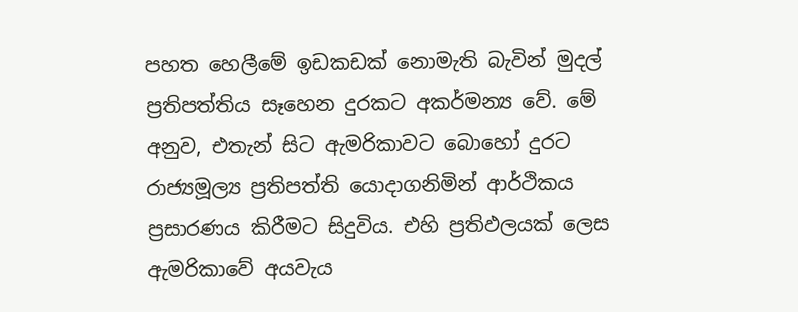පහත හෙලීමේ ඉඩකඩක් නොමැති බැවින් මුදල් ප්‍රතිපත්තිය සෑහෙන දුරකට අකර්මන්‍ය වේ. මේ අනුව, එතැන් සිට ඇමරිකාවට බොහෝ දුරට රාජ්‍යමූල්‍ය ප්‍රතිපත්ති යොදාගනිමින් ආර්ථිකය ප්‍රසාරණය කිරීමට සිදුවිය. එහි ප්‍රතිඵලයක් ලෙස ඇමරිකාවේ අයවැය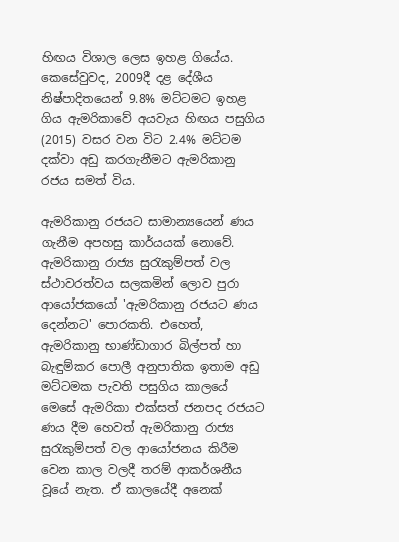හිඟය විශාල ලෙස ඉහළ ගියේය. කෙසේවුවද, 2009දී දළ දේශීය නිෂ්පාදිතයෙන් 9.8% මට්ටමට ඉහළ ගිය ඇමරිකාවේ අයවැය හිඟය පසුගිය (2015) වසර වන විට 2.4% මට්ටම දක්වා අඩු කරගැනීමට ඇමරිකානු රජය සමත් විය.

ඇමරිකානු රජයට සාමාන්‍යයෙන් ණය ගැනීම අපහසු කාර්යයක් නොවේ. ඇමරිකානු රාජ්‍ය සුරැකුම්පත් වල ස්ථාවරත්වය සලකමින් ලොව පුරා ආයෝජකයෝ 'ඇමරිකානු රජයට ණය දෙන්නට' පොරකති. එහෙත්, ඇමරිකානු භාණ්ඩාගාර බිල්පත් හා බැඳුම්කර පොලී අනුපාතික ඉතාම අඩු මට්ටමක පැවති පසුගිය කාලයේ මෙසේ ඇමරිකා එක්සත් ජනපද රජයට ණය දීම හෙවත් ඇමරිකානු රාජ්‍ය සුරැකුම්පත් වල ආයෝජනය කිරීම වෙන කාල වලදී තරම් ආකර්ශනීය වූයේ නැත. ඒ කාලයේදී අනෙක්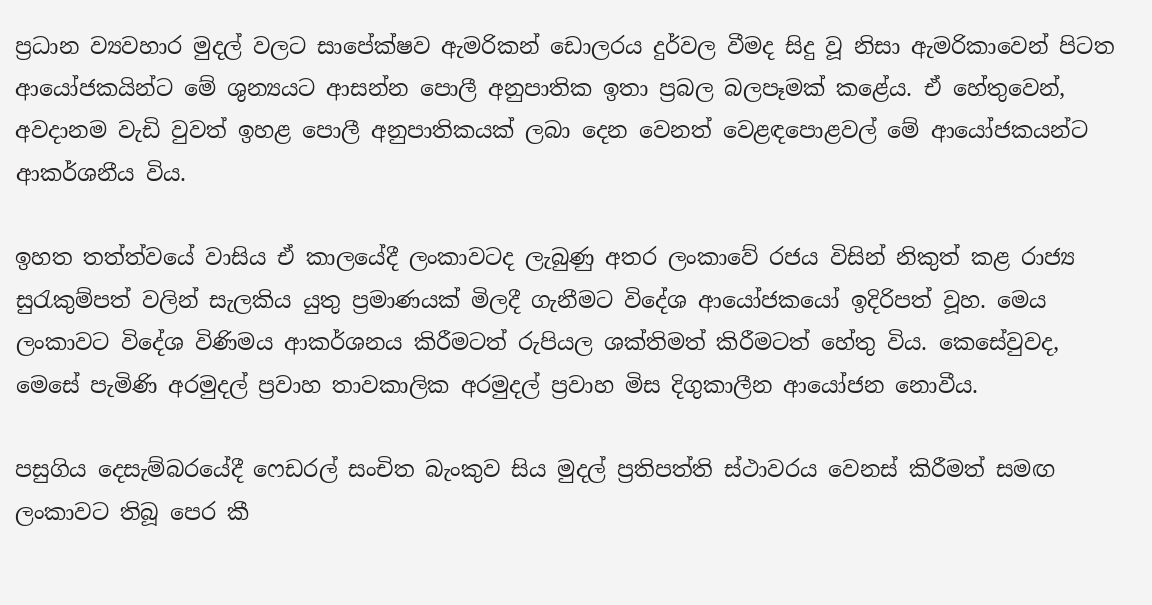ප්‍රධාන ව්‍යවහාර මුදල් වලට සාපේක්ෂව ඇමරිකන් ඩොලරය දුර්වල වීමද සිදු වූ නිසා ඇමරිකාවෙන් පිටත ආයෝජකයින්ට මේ ශුන්‍යයට ආසන්න පොලී අනුපාතික ඉතා ප්‍රබල බලපෑමක් කළේය. ඒ හේතුවෙන්, අවදානම වැඩි වුවත් ඉහළ පොලී අනුපාතිකයක් ලබා දෙන වෙනත් වෙළඳපොළවල් මේ ආයෝජකයන්ට ආකර්ශනීය විය.

ඉහත තත්ත්වයේ වාසිය ඒ කාලයේදී ලංකාවටද ලැබුණු අතර ලංකාවේ රජය විසින් නිකුත් කළ රාජ්‍ය සුරැකුම්පත් වලින් සැලකිය යුතු ප්‍රමාණයක් මිලදී ගැනීමට විදේශ ආයෝජකයෝ ඉදිරිපත් වූහ. මෙය ලංකාවට විදේශ විණිමය ආකර්ශනය කිරීමටත් රුපියල ශක්තිමත් කිරීමටත් හේතු විය. කෙසේවුවද, මෙසේ පැමිණි අරමුදල් ප්‍රවාහ තාවකාලික අරමුදල් ප්‍රවාහ මිස දිගුකාලීන ආයෝජන නොවීය.

පසුගිය දෙසැම්බරයේදී ෆෙඩරල් සංචිත බැංකුව සිය මුදල් ප්‍රතිපත්ති ස්ථාවරය වෙනස් කිරීමත් සමඟ ලංකාවට තිබූ පෙර කී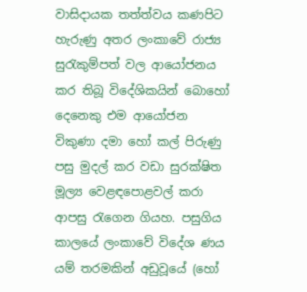වාසිදායක තත්ත්වය කණපිට හැරුණු අතර ලංකාවේ රාජ්‍ය සුරැකුම්පත් වල ආයෝජනය කර තිබූ විදේශිකයින් බොහෝ දෙනෙකු එම ආයෝජන විකුණා දමා හෝ කල් පිරුණු පසු මුදල් කර වඩා සුරක්ෂිත මූල්‍ය වෙළඳපොළවල් කරා ආපසු රැගෙන ගියහ. පසුගිය කාලයේ ලංකාවේ විදේශ ණය යම් තරමකින් අඩුවූයේ (හෝ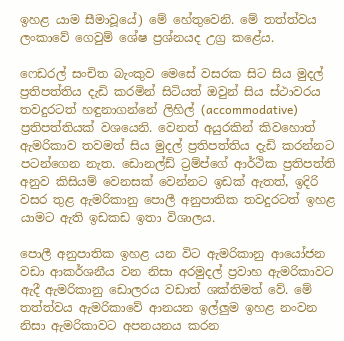ඉහළ යාම සීමාවූයේ) මේ හේතුවෙනි. මේ තත්ත්වය ලංකාවේ ගෙවුම් ශේෂ ප්‍රශ්නයද උග්‍ර කළේය.

ෆෙඩරල් සංචිත බැංකුව මෙසේ වසරක සිට සිය මුදල් ප්‍රතිපත්තිය දැඩි කරමින් සිටියත් ඔවුන් සිය ස්ථාවරය තවදුරටත් හඳුනාගන්නේ ලිහිල් (accommodative) ප්‍රතිපත්තියක් වශයෙනි. වෙනත් අයුරකින් කිවහොත් ඇමරිකාව තවමත් සිය මුදල් ප්‍රතිපත්තිය දැඩි කරන්නට පටන්ගෙන නැත. ඩොනල්ඩ් ට්‍රම්ප්ගේ ආර්ථික ප්‍රතිපත්ති අනුව කිසියම් වෙනසක් වෙන්නට ඉඩක් ඇතත්, ඉදිරි වසර තුළ ඇමරිකානු පොලී අනුපාතික තවදුරටත් ඉහළ යාමට ඇති ඉඩකඩ ඉතා විශාලය.

පොලී අනුපාතික ඉහළ යන විට ඇමරිකානු ආයෝජන වඩා ආකර්ශනීය වන නිසා අරමුදල් ප්‍රවාහ ඇමරිකාවට ඇදී ඇමරිකානු ඩොලරය වඩාත් ශක්තිමත් වේ. මේ තත්ත්වය ඇමරිකාවේ ආනයන ඉල්ලුම ඉහළ නංවන නිසා ඇමරිකාවට අපනයනය කරන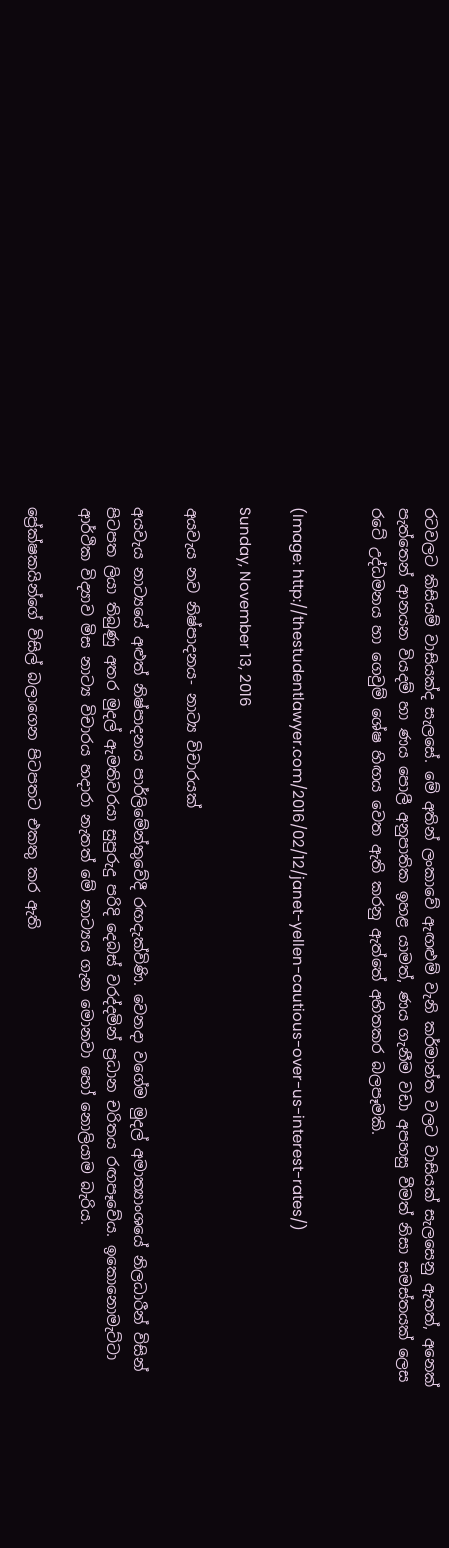රටවලට කිසියම් වාසියක්ද සැලසේ. මේ අතින් ලංකාවේ ඇඟළුම් වැනි කර්මාන්ත වලට වාසියක් සැලසෙනු ඇතත්, අනෙක් පැත්තෙන් ආනයන වියදම් හා ණය පොලී අනුපාතික ඉහළ යාමත්, ණය ගැනීම වඩා අපහසු වීමත් නිසා සමස්තයක් ලෙස රටේ උද්ධමනය හා ගෙවුම් ශේෂ හිඟය වෙත ඇති කරනු ඇත්තේ අහිතකර බලපෑමකි.


(Image: http://thestudentlawyer.com/2016/02/12/janet-yellen-cautious-over-us-interest-rates/)

Sunday, November 13, 2016

අයවැය නව නිෂ්පාදනය- නාට්‍ය විචාරයක්

අයවැය නාට්‍යයේ අළුත් නිෂ්පාදනය පාර්ලිමේන්තුවේදී රඟදැක්විණි. වෙනදා වගේම මුදල් අමාත්‍යාංශයේ නිලධාරීන් විසින් පිටපත ලියා තිබුණු අතර මුදල් ඇමතිවරයා සුපුරුදු පරිදි දෙබස් වරද්දමින් ප්‍රධාන චරිතය රඟපෑවේය. ඉකොනොමැට්ටා ආර්ථික විද්‍යාව මිස නාට්‍ය විචාරය හදාරා නැතත් මේ නාට්‍යය ගැන මොනවා හෝ නොලියාම බැරිය.

ප්‍රේක්ෂකයින්ගේ විසිල් බලාගෙන පිටපතට එකතු කර ඇති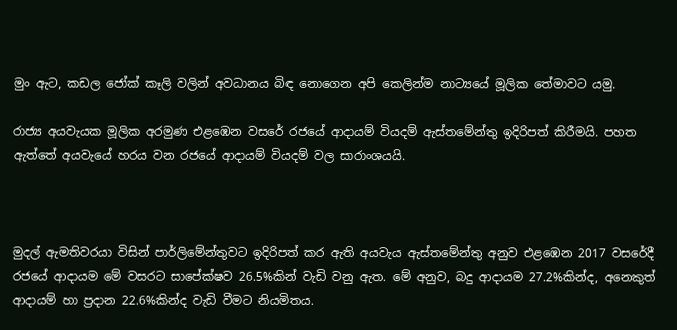මුං ඇට, කඩල ජෝක් කෑලි වලින් අවධානය බිඳ නොගෙන අපි කෙලින්ම නාට්‍යයේ මූලික තේමාවට යමු.

රාජ්‍ය අයවැයක මූලික අරමුණ එළඹෙන වසරේ රජයේ ආදායම් වියදම් ඇස්තමේන්තු ඉදිරිපත් කිරීමයි. පහත ඇත්තේ අයවැයේ හරය වන රජයේ ආදායම් වියදම් වල සාරාංශයයි.



මුදල් ඇමතිවරයා විසින් පාර්ලිමේන්තුවට ඉදිරිපත් කර ඇති අයවැය ඇස්තමේන්තු අනුව එළඹෙන 2017 වසරේදී රජයේ ආදායම මේ වසරට සාපේක්ෂව 26.5%කින් වැඩි වනු ඇත. මේ අනුව, බදු ආදායම 27.2%කින්ද, අනෙකුත් ආදායම් හා ප්‍රදාන 22.6%කින්ද වැඩි වීමට නියමිතය.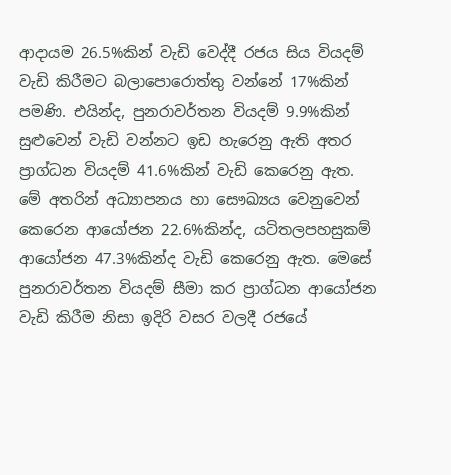ආදායම 26.5%කින් වැඩි වෙද්දී රජය සිය වියදම් වැඩි කිරීමට බලාපොරොත්තු වන්නේ 17%කින් පමණි. එයින්ද, පුනරාවර්තන වියදම් 9.9%කින් සුළුවෙන් වැඩි වන්නට ඉඩ හැරෙනු ඇති අතර ප්‍රාග්ධන වියදම් 41.6%කින් වැඩි කෙරෙනු ඇත. මේ අතරින් අධ්‍යාපනය හා සෞඛ්‍යය වෙනුවෙන් කෙරෙන ආයෝජන 22.6%කින්ද, යටිතලපහසුකම් ආයෝජන 47.3%කින්ද වැඩි කෙරෙනු ඇත. මෙසේ පුනරාවර්තන වියදම් සීමා කර ප්‍රාග්ධන ආයෝජන වැඩි කිරීම නිසා ඉදිරි වසර වලදී රජයේ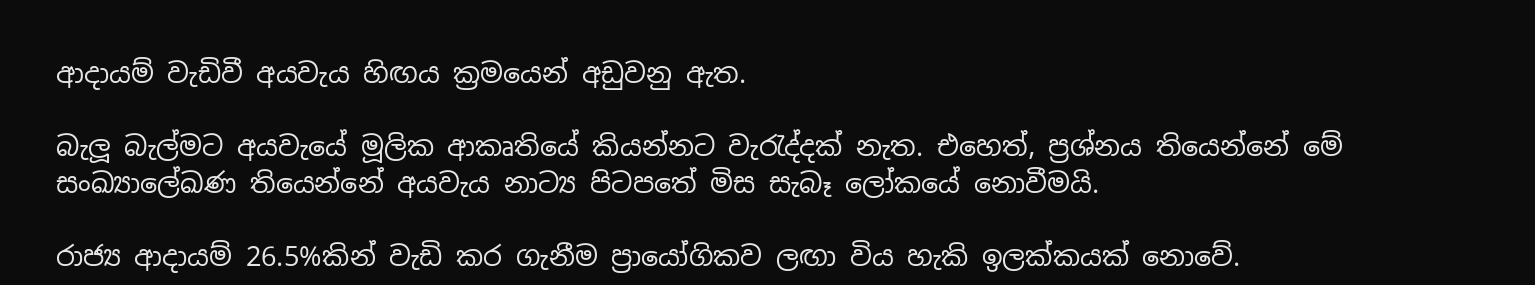ආදායම් වැඩිවී අයවැය හිඟය ක්‍රමයෙන් අඩුවනු ඇත.

බැලූ බැල්මට අයවැයේ මූලික ආකෘතියේ කියන්නට වැරැද්දක් නැත. එහෙත්, ප්‍රශ්නය තියෙන්නේ මේ සංඛ්‍යාලේඛණ තියෙන්නේ අයවැය නාට්‍ය පිටපතේ මිස සැබෑ ලෝකයේ නොවීමයි.

රාජ්‍ය ආදායම් 26.5%කින් වැඩි කර ගැනීම ප්‍රායෝගිකව ලඟා විය හැකි ඉලක්කයක් නොවේ.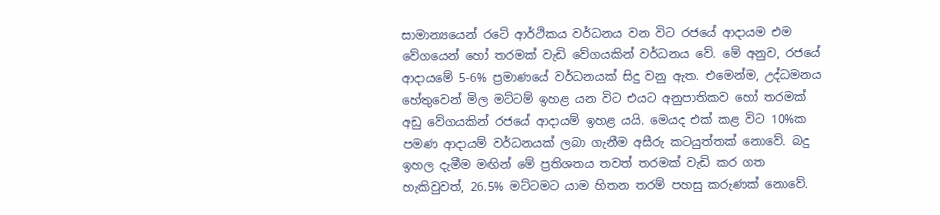සාමාන්‍යයෙන් රටේ ආර්ථිකය වර්ධනය වන විට රජයේ ආදායම එම වේගයෙන් හෝ තරමක් වැඩි වේගයකින් වර්ධනය වේ. මේ අනුව, රජයේ ආදායමේ 5-6% ප්‍රමාණයේ වර්ධනයක් සිදු වනු ඇත. එමෙන්ම, උද්ධමනය හේතුවෙන් මිල මට්ටම් ඉහළ යන විට එයට අනුපාතිකව හෝ තරමක් අඩු වේගයකින් රජයේ ආදායම් ඉහළ යයි. මෙයද එක් කළ විට 10%ක පමණ ආදායම් වර්ධනයක් ලබා ගැනීම අසීරු කටයුත්තක් නොවේ. බදු ඉහල දැමීම මඟින් මේ ප්‍රතිශතය තවත් තරමක් වැඩි කර ගත හැකිවුවත්, 26.5% මට්ටමට යාම හිතන තරම් පහසු කරුණක් නොවේ.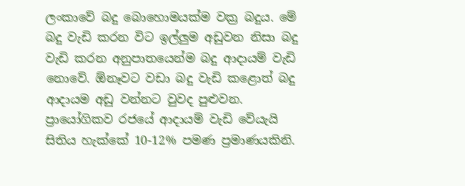ලංකාවේ බදු බොහොමයක්ම වක්‍ර බදුය. මේ බදු වැඩි කරන විට ඉල්ලුම අඩුවන නිසා බදු වැඩි කරන අනුපාතයෙන්ම බදු ආදායම් වැඩි නොවේ. ඕනෑවට වඩා බදු වැඩි කළොත් බදු ආදායම අඩු වන්නට වුවද පුළුවන. ප්‍රායෝගිකව රජයේ ආදායම් වැඩි වේයැයි සිතිය හැක්කේ 10-12% පමණ ප්‍රමාණයකිනි.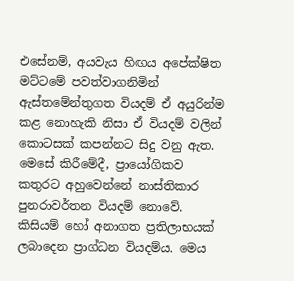එසේනම්, අයවැය හිඟය අපේක්ෂිත මට්ටමේ පවත්වාගනිමින් ඇස්තමේන්තුගත වියදම් ඒ අයුරින්ම කළ නොහැකි නිසා ඒ වියදම් වලින් කොටසක් කපන්නට සිදු වනු ඇත. මෙසේ කිරීමේදී, ප්‍රායෝගිකව කතුරට අහුවෙන්නේ නාස්තිකාර පුනරාවර්තන වියදම් නොවේ. කිසියම් හෝ අනාගත ප්‍රතිලාභයක් ලබාදෙන ප්‍රාග්ධන වියදම්ය. මෙය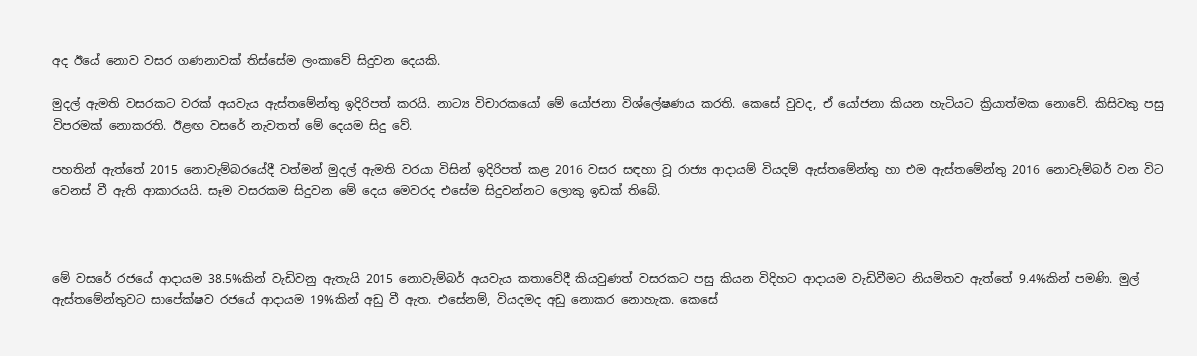අද ඊයේ නොව වසර ගණනාවක් තිස්සේම ලංකාවේ සිදුවන දෙයකි.

මුදල් ඇමති වසරකට වරක් අයවැය ඇස්තමේන්තු ඉදිරිපත් කරයි. නාට්‍ය විචාරකයෝ මේ යෝජනා විශ්ලේෂණය කරති. කෙසේ වුවද, ඒ යෝජනා කියන හැටියට ක්‍රියාත්මක නොවේ. කිසිවකු පසු විපරමක් නොකරති. ඊළඟ වසරේ නැවතත් මේ දෙයම සිදු වේ.

පහතින් ඇත්තේ 2015 නොවැම්බරයේදී වත්මන් මුදල් ඇමති වරයා විසින් ඉදිරිපත් කළ 2016 වසර සඳහා වූ රාජ්‍ය ආදායම් වියදම් ඇස්තමේන්තු හා එම ඇස්තමේන්තු 2016 නොවැම්බර් වන විට වෙනස් වී ඇති ආකාරයයි. සෑම වසරකම සිදුවන මේ දෙය මෙවරද එසේම සිදුවන්නට ලොකු ඉඩක් තිබේ.



මේ වසරේ රජයේ ආදායම 38.5%කින් වැඩිවනු ඇතැයි 2015 නොවැම්බර් අයවැය කතාවේදී කියවුණත් වසරකට පසු කියන විදිහට ආදායම වැඩිවීමට නියමිතව ඇත්තේ 9.4%කින් පමණි. මුල් ඇස්තමේන්තුවට සාපේක්ෂව රජයේ ආදායම 19%කින් අඩු වී ඇත. එසේනම්, වියදමද අඩු නොකර නොහැක. කෙසේ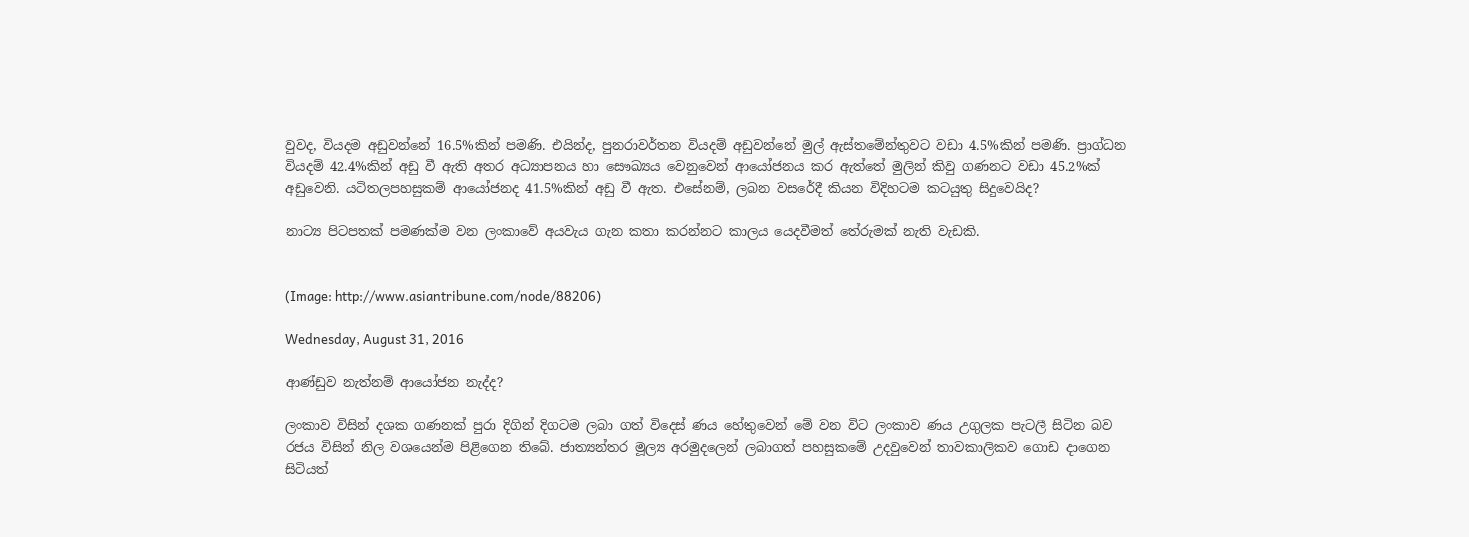වුවද, වියදම අඩුවන්නේ 16.5%කින් පමණි. එයින්ද, පුනරාවර්තන වියදම් අඩුවන්නේ මුල් ඇස්තමේන්තුවට වඩා 4.5%කින් පමණි. ප්‍රාග්ධන වියදම් 42.4%කින් අඩු වී ඇති අතර අධ්‍යාපනය හා සෞඛ්‍යය වෙනුවෙන් ආයෝජනය කර ඇත්තේ මුලින් කිවු ගණනට වඩා 45.2%ක් අඩුවෙනි. යටිතලපහසුකම් ආයෝජනද 41.5%කින් අඩු වී ඇත. එසේනම්, ලබන වසරේදී කියන විදිහටම කටයුතු සිදුවෙයිද?

නාට්‍ය පිටපතක් පමණක්ම වන ලංකාවේ අයවැය ගැන කතා කරන්නට කාලය යෙදවීමත් තේරුමක් නැති වැඩකි.


(Image: http://www.asiantribune.com/node/88206)

Wednesday, August 31, 2016

ආණ්ඩුව නැත්නම් ආයෝජන නැද්ද?

ලංකාව විසින් දශක ගණනක් පුරා දිගින් දිගටම ලබා ගත් විදෙස් ණය හේතුවෙන් මේ වන විට ලංකාව ණය උගුලක පැටලී සිටින බව රජය විසින් නිල වශයෙන්ම පිළිගෙන තිබේ. ජාත්‍යන්තර මූල්‍ය අරමුදලෙන් ලබාගත් පහසුකමේ උදවුවෙන් තාවකාලිකව ගොඩ දාගෙන සිටියත්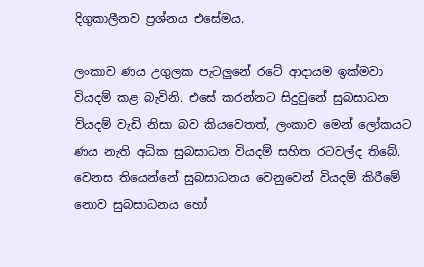දිගුකාලීනව ප්‍රශ්නය එසේමය.

ලංකාව ණය උගුලක පැටලුනේ රටේ ආදායම ඉක්මවා වියදම් කළ බැවිනි. එසේ කරන්නට සිදුවුනේ සුබසාධන වියදම් වැඩි නිසා බව කියවෙතත්, ලංකාව මෙන් ලෝකයට ණය නැති අධික සුබසාධන වියදම් සහිත රටවල්ද තිබේ. වෙනස තියෙන්නේ සුබසාධනය වෙනුවෙන් වියදම් කිරීමේ නොව සුබසාධනය හෝ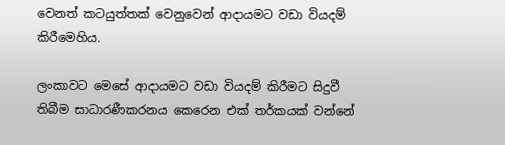වෙනත් කටයුත්තක් වෙනුවෙන් ආදායමට වඩා වියදම් කිරීමෙහිය.

ලංකාවට මෙසේ ආදායමට වඩා වියදම් කිරීමට සිදුවී තිබීම සාධාරණීකරනය කෙරෙන එක් තර්කයක් වන්නේ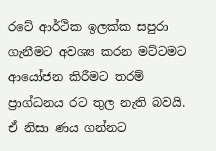රටේ ආර්ථික ඉලක්ක සපුරා ගැනීමට අවශ්‍ය කරන මට්ටමට ආයෝජන කිරීමට තරම් ප්‍රාග්ධනය රට තුල නැති බවයි. ඒ නිසා ණය ගන්නට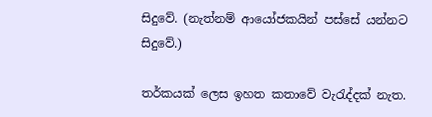සිදුවේ. (නැත්නම් ආයෝජකයින් පස්සේ යන්නට සිදුවේ.)

තර්කයක් ලෙස ඉහත කතාවේ වැරැද්දක් නැත.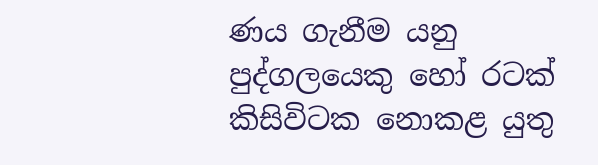ණය ගැනීම යනු පුද්ගලයෙකු හෝ රටක් කිසිවිටක නොකළ යුතු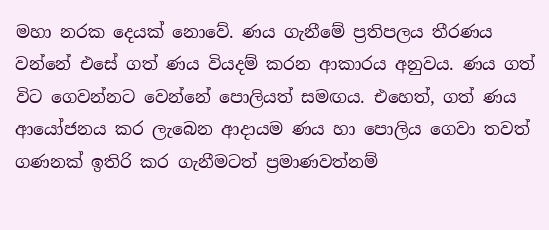මහා නරක දෙයක් නොවේ. ණය ගැනීමේ ප්‍රතිපලය තීරණය වන්නේ එසේ ගත් ණය වියදම් කරන ආකාරය අනුවය. ණය ගත් විට ගෙවන්නට වෙන්නේ පොලියත් සමඟය. එහෙත්, ගත් ණය ආයෝජනය කර ලැබෙන ආදායම ණය හා පොලිය ගෙවා තවත් ගණනක් ඉතිරි කර ගැනීමටත් ප්‍රමාණවත්නම්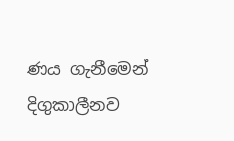ණය ගැනීමෙන් දිගුකාලීනව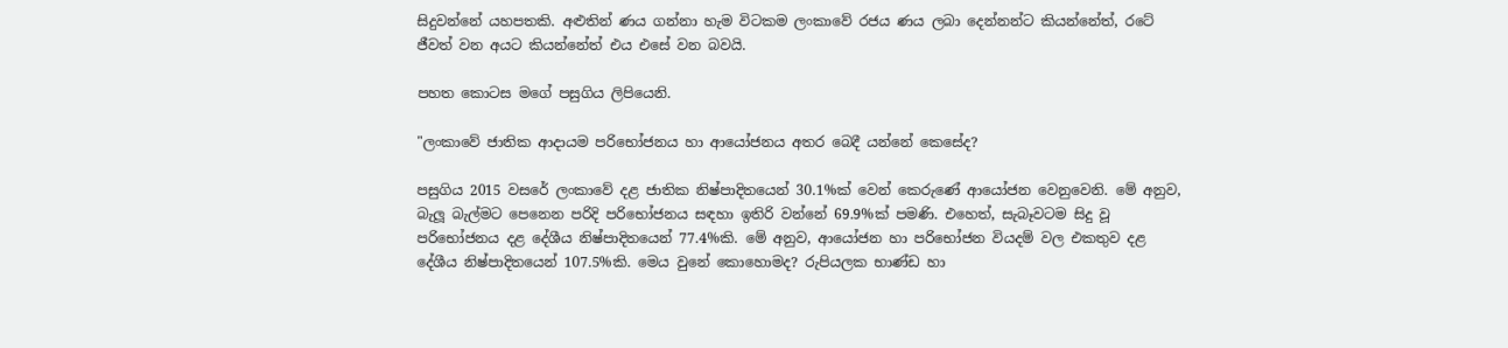සිදුවන්නේ යහපතකි. අළුතින් ණය ගන්නා හැම විටකම ලංකාවේ රජය ණය ලබා දෙන්නන්ට කියන්නේත්, රටේ ජීවත් වන අයට කියන්නේත් එය එසේ වන බවයි.

පහත කොටස මගේ පසුගිය ලිපියෙනි.

"ලංකාවේ ජාතික ආදායම පරිභෝජනය හා ආයෝජනය අතර බෙදී යන්නේ කෙසේද?

පසුගිය 2015 වසරේ ලංකාවේ දළ ජාතික නිෂ්පාදිතයෙන් 30.1%ක් වෙන් කෙරුණේ ආයෝජන වෙනුවෙනි. මේ අනුව, බැලූ බැල්මට පෙනෙන පරිදි පරිභෝජනය සඳහා ඉතිරි වන්නේ 69.9%ක් පමණි. එහෙත්, සැබෑවටම සිදු වූ පරිභෝජනය දළ දේශීය නිෂ්පාදිතයෙන් 77.4%කි. මේ අනුව, ආයෝජන හා පරිභෝජන වියදම් වල එකතුව දළ දේශීය නිෂ්පාදිතයෙන් 107.5%කි. මෙය වුනේ කොහොමද? රුපියලක භාණ්ඩ හා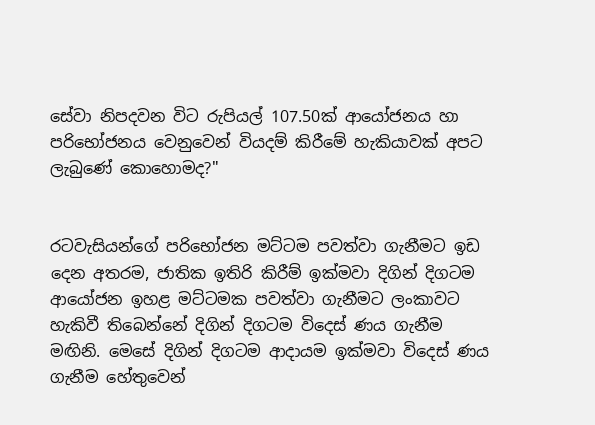සේවා නිපදවන විට රුපියල් 107.50ක් ආයෝජනය හා පරිභෝජනය වෙනුවෙන් වියදම් කිරීමේ හැකියාවක් අපට ලැබුණේ කොහොමද?"


රටවැසියන්ගේ පරිභෝජන මට්ටම පවත්වා ගැනීමට ඉඩ දෙන අතරම, ජාතික ඉතිරි කිරීම් ඉක්මවා දිගින් දිගටම ආයෝජන ඉහළ මට්ටමක පවත්වා ගැනීමට ලංකාවට හැකිවී තිබෙන්නේ දිගින් දිගටම විදෙස් ණය ගැනීම මඟිනි. මෙසේ දිගින් දිගටම ආදායම ඉක්මවා විදෙස් ණය ගැනීම හේතුවෙන්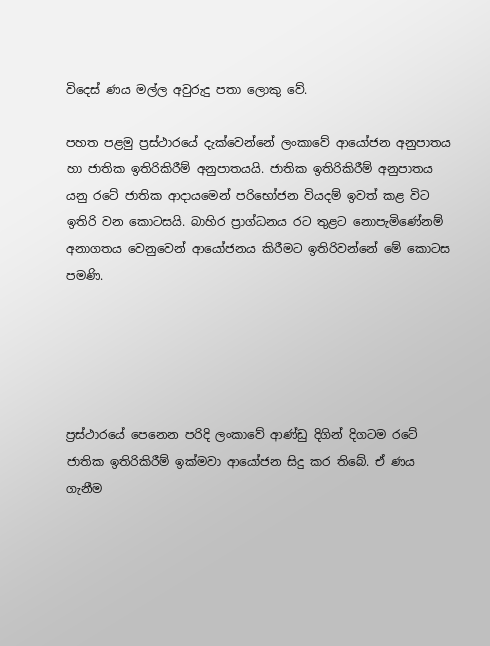විදෙස් ණය මල්ල අවුරුදු පතා ලොකු වේ.

පහත පළමු ප්‍රස්ථාරයේ දැක්වෙන්නේ ලංකාවේ ආයෝජන අනුපාතය හා ජාතික ඉතිරිකිරීම් අනුපාතයයි. ජාතික ඉතිරිකිරීම් අනුපාතය යනු රටේ ජාතික ආදායමෙන් පරිභෝජන වියදම් ඉවත් කළ විට ඉතිරි වන කොටසයි. බාහිර ප්‍රාග්ධනය රට තුළට නොපැමිණේනම් අනාගතය වෙනුවෙන් ආයෝජනය කිරීමට ඉතිරිවන්නේ මේ කොටස පමණි.





ප්‍රස්ථාරයේ පෙනෙන පරිදි ලංකාවේ ආණ්ඩු දිගින් දිගටම රටේ ජාතික ඉතිරිකිරීම් ඉක්මවා ආයෝජන සිදු කර තිබේ. ඒ ණය ගැනීම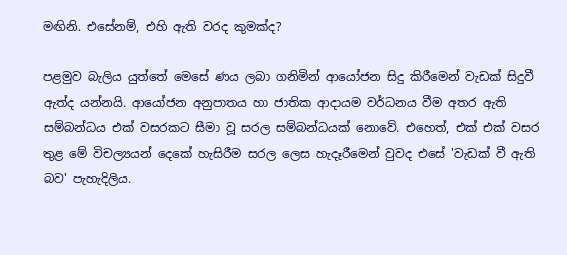මඟිනි. එසේනම්, එහි ඇති වරද කුමක්ද?

පළමුව බැලිය යුත්තේ මෙසේ ණය ලබා ගනිමින් ආයෝජන සිදු කිරීමෙන් වැඩක් සිදුවී ඇත්ද යන්නයි. ආයෝජන අනුපාතය හා ජාතික ආදායම වර්ධනය වීම අතර ඇති සම්බන්ධය එක් වසරකට සීමා වූ සරල සම්බන්ධයක් නොවේ. එහෙත්, එක් එක් වසර තුළ මේ විචල්‍යයන් දෙකේ හැසිරීම සරල ලෙස හැදෑරීමෙන් වුවද එසේ 'වැඩක් වී ඇති බව' පැහැදිලිය.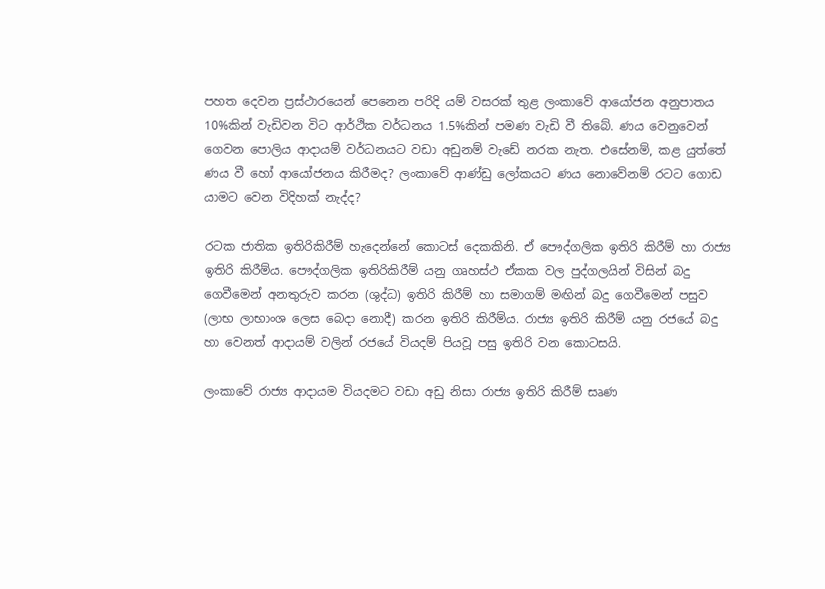පහත දෙවන ප්‍රස්ථාරයෙන් පෙනෙන පරිදි යම් වසරක් තුළ ලංකාවේ ආයෝජන අනුපාතය 10%කින් වැඩිවන විට ආර්ථික වර්ධනය 1.5%කින් පමණ වැඩි වී තිබේ. ණය වෙනුවෙන් ගෙවන පොලිය ආදායම් වර්ධනයට වඩා අඩුනම් වැඩේ නරක නැත. එසේනම්, කළ යුත්තේ ණය වී හෝ ආයෝජනය කිරීමද? ලංකාවේ ආණ්ඩු ලෝකයට ණය නොවේනම් රටට ගොඩ යාමට වෙන විදිහක් නැද්ද?

රටක ජාතික ඉතිරිකිරීම් හැදෙන්නේ කොටස් දෙකකිනි. ඒ පෞද්ගලික ඉතිරි කිරීම් හා රාජ්‍ය ඉතිරි කිරීම්ය. පෞද්ගලික ඉතිරිකිරීම් යනු ගෘහස්ථ ඒකක වල පුද්ගලයින් විසින් බදු ගෙවීමෙන් අනතුරුව කරන (ශුද්ධ) ඉතිරි කිරීම් හා සමාගම් මඟින් බදු ගෙවීමෙන් පසුව (ලාභ ලාභාංශ ලෙස බෙදා නොදී) කරන ඉතිරි කිරීම්ය. රාජ්‍ය ඉතිරි කිරීම් යනු රජයේ බදු හා වෙනත් ආදායම් වලින් රජයේ වියදම් පියවූ පසු ඉතිරි වන කොටසයි.

ලංකාවේ රාජ්‍ය ආදායම වියදමට වඩා අඩු නිසා රාජ්‍ය ඉතිරි කිරීම් සෘණ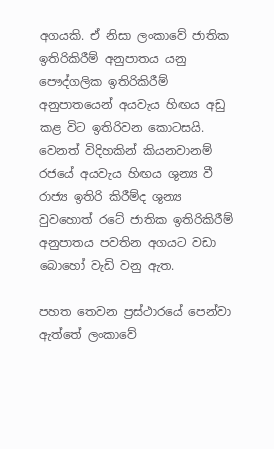අගයකි. ඒ නිසා ලංකාවේ ජාතික ඉතිරිකිරීම් අනුපාතය යනු පෞද්ගලික ඉතිරිකිරීම් අනුපාතයෙන් අයවැය හිඟය අඩු කළ විට ඉතිරිවන කොටසයි. වෙනත් විදිහකින් කියනවානම් රජයේ අයවැය හිඟය ශුන්‍ය වී රාජ්‍ය ඉතිරි කිරීම්ද ශුන්‍ය වුවහොත් රටේ ජාතික ඉතිරිකිරීම් අනුපාතය පවතින අගයට වඩා බොහෝ වැඩි වනු ඇත.

පහත තෙවන ප්‍රස්ථාරයේ පෙන්වා ඇත්තේ ලංකාවේ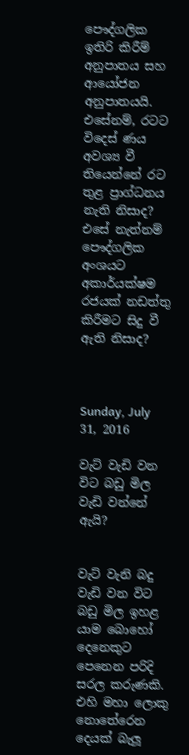පෞද්ගලික ඉතිරි කිරීම් අනුපාතය සහ ආයෝජන අනුපාතයයි. එසේනම්, රටට විදෙස් ණය අවශ්‍ය වී තියෙන්නේ රට තුළ ප්‍රාග්ධනය නැති නිසාද? එසේ නැත්නම් පෞද්ගලික අංශයට අකාර්යක්ෂම රජයක් නඩත්තු කිරීමට සිදු වී ඇති නිසාද?



Sunday, July 31, 2016

වැට් වැඩි වන විට බඩු මිල වැඩි වන්නේ ඇයි?


වැට් වැනි බදු වැඩි වන විට බඩු මිල ඉහළ යාම බොහෝ දෙනෙකුට පෙනෙන පරිදි සරල කරුණකි. එහි මහා ලොකු නොතේරෙන දෙයක් බැලූ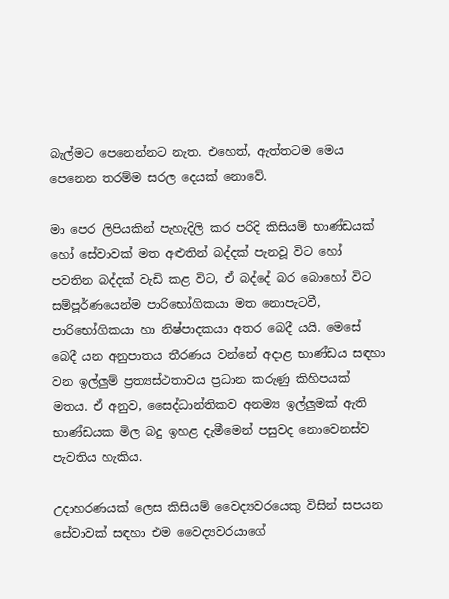බැල්මට පෙනෙන්නට නැත. එහෙත්, ඇත්තටම මෙය පෙනෙන තරම්ම සරල දෙයක් නොවේ.

මා පෙර ලිපියකින් පැහැදිලි කර පරිදි කිසියම් භාණ්ඩයක් හෝ සේවාවක් මත අළුතින් බද්දක් පැනවූ විට හෝ පවතින බද්දක් වැඩි කළ විට, ඒ බද්දේ බර බොහෝ විට සම්පූර්ණයෙන්ම පාරිභෝගිකයා මත නොපැටවී, පාරිභෝගිකයා හා නිෂ්පාදකයා අතර බෙදී යයි. මෙසේ බෙදී යන අනුපාතය තීරණය වන්නේ අදාළ භාණ්ඩය සඳහා වන ඉල්ලුම් ප්‍රත්‍යස්ථතාවය ප්‍රධාන කරුණු කිහිපයක් මතය. ඒ අනුව, සෛද්ධාන්තිකව අනම්‍ය ඉල්ලුමක් ඇති භාණ්ඩයක මිල බදු ඉහළ දැමීමෙන් පසුවද නොවෙනස්ව පැවතිය හැකිය.

උදාහරණයක් ලෙස කිසියම් වෛද්‍යවරයෙකු විසින් සපයන සේවාවක් සඳහා එම වෛද්‍යවරයාගේ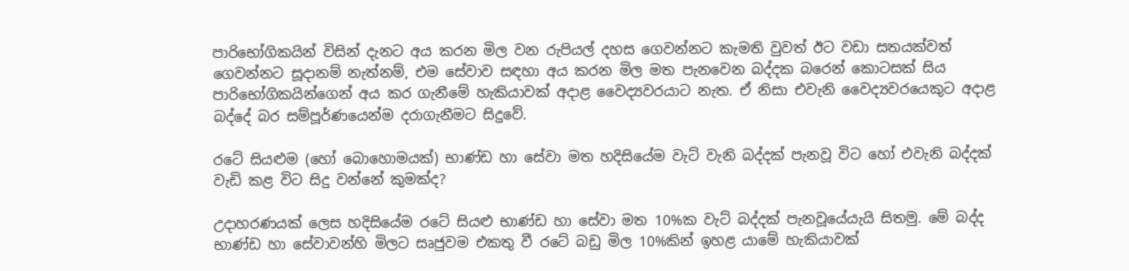පාරිභෝගිකයින් විසින් දැනට අය කරන මිල වන රුපියල් දහස ගෙවන්නට කැමති වුවත් ඊට වඩා සතයක්වත් ගෙවන්නට සූදානම් නැත්නම්, එම සේවාව සඳහා අය කරන මිල මත පැනවෙන බද්දක බරෙන් කොටසක් සිය පාරිභෝගිකයින්ගෙන් අය කර ගැනීමේ හැකියාවක් අදාළ වෛද්‍යවරයාට නැත. ඒ නිසා එවැනි වෛද්‍යවරයෙකුට අදාළ බද්දේ බර සම්පූර්ණයෙන්ම දරාගැනීමට සිදුවේ.

රටේ සියළුම (හෝ බොහොමයක්) භාණ්ඩ හා සේවා මත හදිසියේම වැට් වැනි බද්දක් පැනවූ විට හෝ එවැනි බද්දක් වැඩි කළ විට සිදු වන්නේ කුමක්ද?

උදාහරණයක් ලෙස හදිසියේම රටේ සියළු භාණ්ඩ හා සේවා මත 10%ක වැට් බද්දක් පැනවූයේයැයි සිතමු. මේ බද්ද භාණ්ඩ හා සේවාවන්හි මිලට සෘජුවම එකතු වී රටේ බඩු මිල 10%කින් ඉහළ යාමේ හැකියාවක්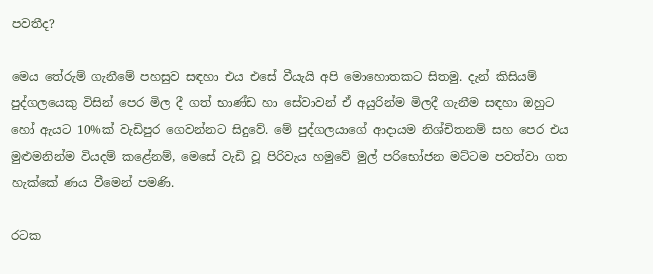පවතීද?

මෙය තේරුම් ගැනීමේ පහසුව සඳහා එය එසේ වීයැයි අපි මොහොතකට සිතමු. දැන් කිසියම් පුද්ගලයෙකු විසින් පෙර මිල දී ගත් භාණ්ඩ හා සේවාවන් ඒ අයුරින්ම මිලදී ගැනීම සඳහා ඔහුට හෝ ඇයට 10%ක් වැඩිපුර ගෙවන්නට සිදුවේ. මේ පුද්ගලයාගේ ආදායම නිශ්චිතනම් සහ පෙර එය මුළුමනින්ම වියදම් කළේනම්, මෙසේ වැඩි වූ පිරිවැය හමුවේ මුල් පරිභෝජන මට්ටම පවත්වා ගත හැක්කේ ණය වීමෙන් පමණි.

රටක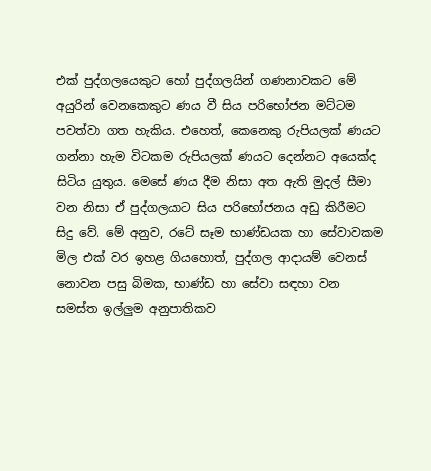එක් පුද්ගලයෙකුට හෝ පුද්ගලයින් ගණනාවකට මේ අයුරින් වෙනකෙකුට ණය වී සිය පරිභෝජන මට්ටම පවත්වා ගත හැකිය. එහෙත්, කෙනෙකු රුපියලක් ණයට ගන්නා හැම විටකම රුපියලක් ණයට දෙන්නට අයෙක්ද සිටිය යුතුය. මෙසේ ණය දීම නිසා අත ඇති මුදල් සීමා වන නිසා ඒ පුද්ගලයාට සිය පරිභෝජනය අඩු කිරීමට සිදු වේ. මේ අනුව, රටේ සෑම භාණ්ඩයක හා සේවාවකම මිල එක් වර ඉහළ ගියහොත්, පුද්ගල ආදායම් වෙනස් නොවන පසු බිමක, භාණ්ඩ හා සේවා සඳහා වන සමස්ත ඉල්ලුම අනුපාතිකව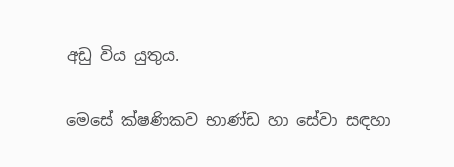අඩු විය යුතුය.

මෙසේ ක්ෂණිකව භාණ්ඩ හා සේවා සඳහා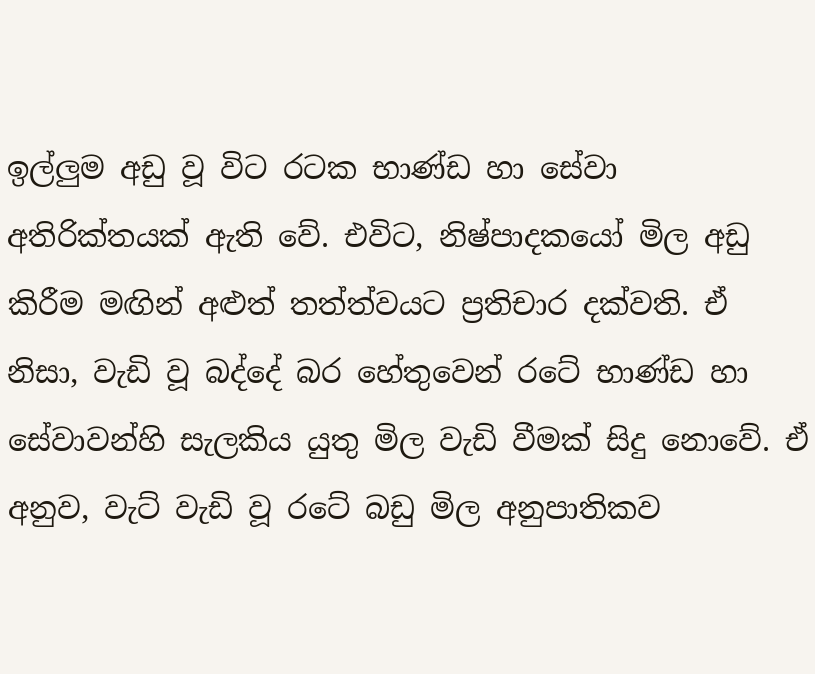ඉල්ලුම අඩු වූ විට රටක භාණ්ඩ හා සේවා අතිරික්තයක් ඇති වේ. එවිට, නිෂ්පාදකයෝ මිල අඩු කිරීම මඟින් අළුත් තත්ත්වයට ප්‍රතිචාර දක්වති. ඒ නිසා, වැඩි වූ බද්දේ බර හේතුවෙන් රටේ භාණ්ඩ හා සේවාවන්හි සැලකිය යුතු මිල වැඩි වීමක් සිදු නොවේ. ඒ අනුව, වැට් වැඩි වූ රටේ බඩු මිල අනුපාතිකව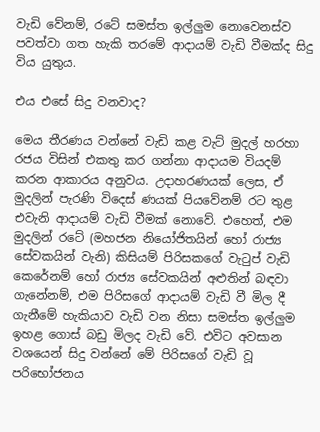වැඩි වේනම්, රටේ සමස්ත ඉල්ලුම නොවෙනස්ව පවත්වා ගත හැකි තරමේ ආදායම් වැඩි වීමක්ද සිදු විය යුතුය.

එය එසේ සිදු වනවාද?

මෙය තීරණය වන්නේ වැඩි කළ වැට් මුදල් හරහා රජය විසින් එකතු කර ගන්නා ආදායම වියදම් කරන ආකාරය අනුවය. උදාහරණයක් ලෙස, ඒ මුදලින් පැරණි විදෙස් ණයක් පියවේනම් රට තුළ එවැනි ආදායම් වැඩි වීමක් නොවේ. එහෙත්, එම මුදලින් රටේ (මහජන නියෝජිතයින් හෝ රාජ්‍ය සේවකයින් වැනි) කිසියම් පිරිසකගේ වැටුප් වැඩි කෙරේනම් හෝ රාජ්‍ය සේවකයින් අළුතින් බඳවා ගැනේනම්, එම පිරිසගේ ආදායම් වැඩි වී මිල දී ගැනීමේ හැකියාව වැඩි වන නිසා සමස්ත ඉල්ලුම ඉහළ ගොස් බඩු මිලද වැඩි වේ. එවිට අවසාන වශයෙන් සිදු වන්නේ මේ පිරිසගේ වැඩි වූ පරිභෝජනය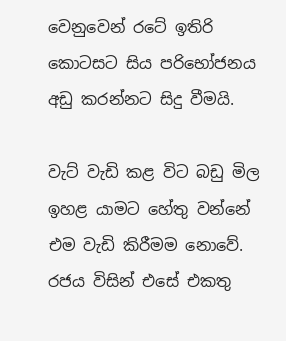වෙනුවෙන් රටේ ඉතිරි කොටසට සිය පරිභෝජනය අඩු කරන්නට සිදු වීමයි.

වැට් වැඩි කළ විට බඩු මිල ඉහළ යාමට හේතු වන්නේ එම වැඩි කිරීමම නොවේ. රජය විසින් එසේ එකතු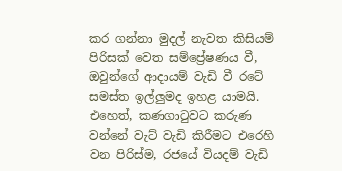කර ගන්නා මුදල් නැවත කිසියම් පිරිසක් වෙත සම්ප්‍රේෂණය වී, ඔවුන්ගේ ආදායම් වැඩි වී රටේ සමස්ත ඉල්ලුමද ඉහළ යාමයි. එහෙත්, කණගාටුවට කරුණ වන්නේ වැට් වැඩි කිරීමට එරෙහි වන පිරිස්ම, රජයේ වියදම් වැඩි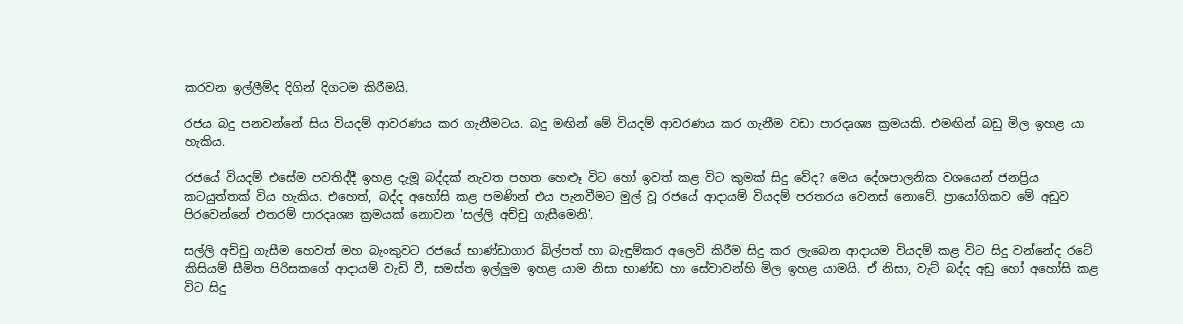කරවන ඉල්ලීම්ද දිගින් දිගටම කිරීමයි.

රජය බදු පනවන්නේ සිය වියදම් ආවරණය කර ගැනීමටය. බදු මඟින් මේ වියදම් ආවරණය කර ගැනීම වඩා පාරදෘශ්‍ය ක්‍රමයකි. එමඟින් බඩු මිල ඉහළ යා හැකිය.

රජයේ වියදම් එසේම පවතිද්දී ඉහළ දැමූ බද්දක් නැවත පහත හෙළූ විට හෝ ඉවත් කළ විට කුමක් සිදු වේද? මෙය දේශපාලනික වශයෙන් ජනප්‍රිය කටයුත්තක් විය හැකිය. එහෙත්, බද්ද අහෝසි කළ පමණින් එය පැනවීමට මුල් වූ රජයේ ආදායම් වියදම් පරතරය වෙනස් නොවේ. ප්‍රායෝගිකව මේ අඩුව පිරවෙන්නේ එතරම් පාරදෘශ්‍ය ක්‍රමයක් නොවන 'සල්ලි අච්චු ගැසීමෙනි'.

සල්ලි අච්චු ගැසීම හෙවත් මහ බැංකුවට රජයේ භාණ්ඩාගාර බිල්පත් හා බැඳුම්කර අලෙවි කිරීම සිදු කර ලැබෙන ආදායම වියදම් කළ විට සිදු වන්නේද රටේ කිසියම් සීමිත පිරිසකගේ ආදායම් වැඩි වී, සමස්ත ඉල්ලුම ඉහළ යාම නිසා භාණ්ඩ හා සේවාවන්හි මිල ඉහළ යාමයි. ඒ නිසා, වැට් බද්ද අඩු හෝ අහෝසි කළ විට සිදු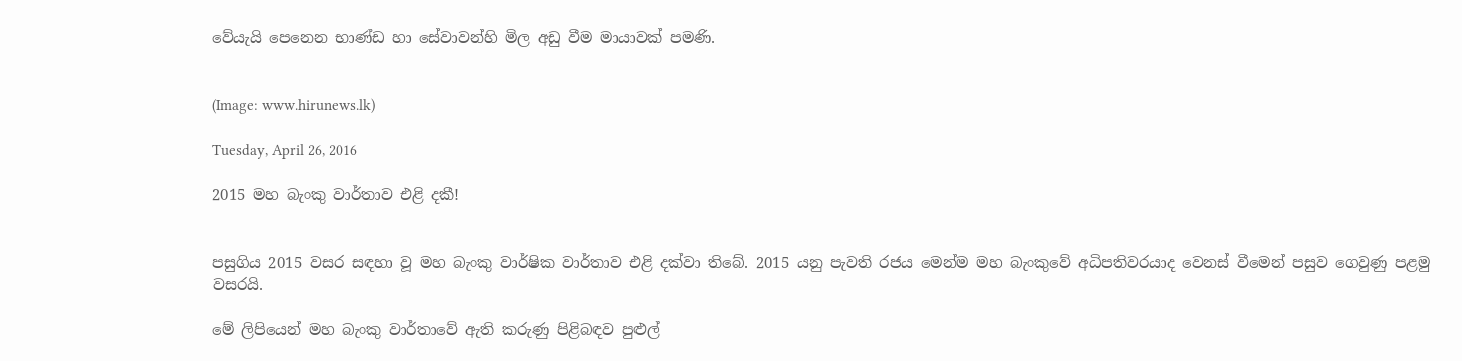වේයැයි පෙනෙන භාණ්ඩ හා සේවාවන්හි මිල අඩු වීම මායාවක් පමණි.


(Image: www.hirunews.lk)

Tuesday, April 26, 2016

2015 මහ බැංකු වාර්තාව එළි දකී!


පසුගිය 2015 වසර සඳහා වූ මහ බැංකු වාර්ෂික වාර්තාව එළි දක්වා තිබේ. 2015 යනු පැවති රජය මෙන්ම මහ බැංකුවේ අධිපතිවරයාද වෙනස් වීමෙන් පසුව ගෙවුණු පළමු වසරයි.

මේ ලිපියෙන් මහ බැංකු වාර්තාවේ ඇති කරුණු පිළිබඳව පුළුල්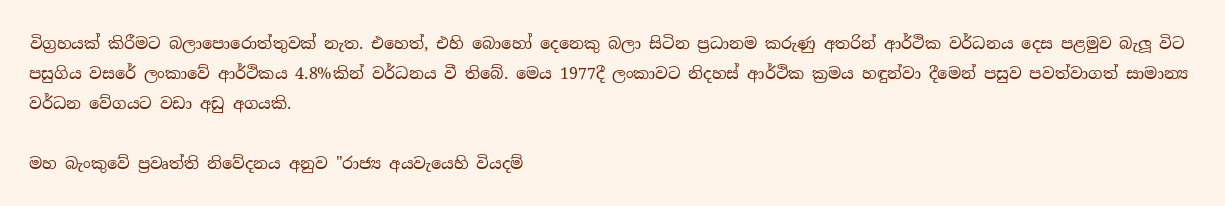විග්‍රහයක් කිරීමට බලාපොරොත්තුවක් නැත. එහෙත්, එහි බොහෝ දෙනෙකු බලා සිටින ප්‍රධානම කරුණු අතරින් ආර්ථික වර්ධනය දෙස පළමුව බැලූ විට පසුගිය වසරේ ලංකාවේ ආර්ථිකය 4.8%කින් වර්ධනය වී තිබේ. මෙය 1977දී ලංකාවට නිදහස් ආර්ථික ක්‍රමය හඳුන්වා දීමෙන් පසුව පවත්වාගත් සාමාන්‍ය වර්ධන වේගයට වඩා අඩු අගයකි.

මහ බැංකුවේ ප්‍රවෘත්ති නිවේදනය අනුව "රාජ්‍ය අයවැයෙහි වියදම්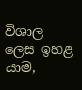විශාල ලෙස ඉහළ යාම,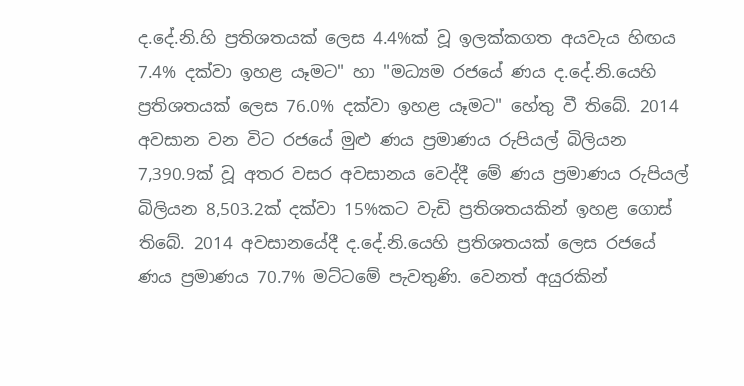ද.දේ.නි.හි ප්‍රතිශතයක් ලෙස 4.4%ක් වූ ඉලක්කගත අයවැය හිඟය 7.4% දක්වා ඉහළ යෑමට" හා "මධ්‍යම රජයේ ණය ද.දේ.නි.යෙහි ප්‍රතිශතයක් ලෙස 76.0% දක්වා ඉහළ යෑමට" හේතු වී තිබේ. 2014 අවසාන වන විට රජයේ මුළු ණය ප්‍රමාණය රුපියල් බිලියන 7,390.9ක් වූ අතර වසර අවසානය වෙද්දී මේ ණය ප්‍රමාණය රුපියල් බිලියන 8,503.2ක් දක්වා 15%කට වැඩි ප්‍රතිශතයකින් ඉහළ ගොස් තිබේ. 2014 අවසානයේදී ද.දේ.නි.යෙහි ප්‍රතිශතයක් ලෙස රජයේ ණය ප්‍රමාණය 70.7% මට්ටමේ පැවතුණි. වෙනත් අයුරකින්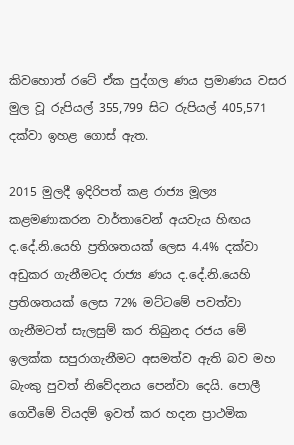කිවහොත් රටේ ඒක පුද්ගල ණය ප්‍රමාණය වසර මුල වූ රුපියල් 355,799 සිට රුපියල් 405,571 දක්වා ඉහළ ගොස් ඇත.

2015 මුලදී ඉදිරිපත් කළ රාජ්‍ය මූල්‍ය කළමණාකරන වාර්තාවෙන් අයවැය හිඟය ද.දේ.නි.යෙහි ප්‍රතිශතයක් ලෙස 4.4% දක්වා අඩුකර ගැනීමටද රාජ්‍ය ණය ද.දේ.නි.යෙහි ප්‍රතිශතයක් ලෙස 72% මට්ටමේ පවත්වා ගැනීමටත් සැලසුම් කර තිබුනද රජය මේ ඉලක්ක සපුරාගැනීමට අසමත්ව ඇති බව මහ බැංකු පුවත් නිවේදනය පෙන්වා දෙයි. පොලී ගෙවීමේ වියදම් ඉවත් කර හදන ප්‍රාථමික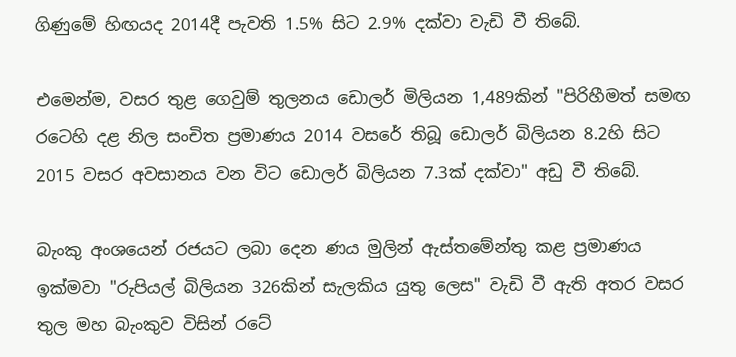ගිණුමේ හිඟයද 2014දී පැවති 1.5% සිට 2.9% දක්වා වැඩි වී තිබේ.

එමෙන්ම, වසර තුළ ගෙවුම් තුලනය ඩොලර් මිලියන 1,489කින් "පිරිහීමත් සමඟ රටෙහි දළ නිල සංචිත ප්‍රමාණය 2014 වසරේ තිබූ ඩොලර් බිලියන 8.2හි සිට 2015 වසර අවසානය වන විට ඩොලර් බිලියන 7.3ක් දක්වා" අඩු වී තිබේ.

බැංකු අංශයෙන් රජයට ලබා දෙන ණය මුලින් ඇස්තමේන්තු කළ ප්‍රමාණය ඉක්මවා "රුපියල් බිලියන 326කින් සැලකිය යුතු ලෙස" වැඩි වී ඇති අතර වසර තුල මහ බැංකුව විසින් රටේ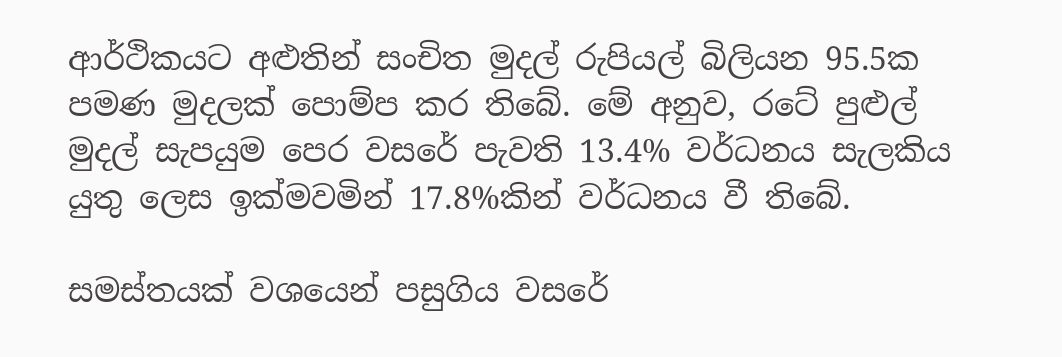ආර්ථිකයට අළුතින් සංචිත මුදල් රුපියල් බිලියන 95.5ක පමණ මුදලක් පොම්ප කර තිබේ. මේ අනුව, රටේ පුළුල් මුදල් සැපයුම පෙර වසරේ පැවති 13.4% වර්ධනය සැලකිය යුතු ලෙස ඉක්මවමින් 17.8%කින් වර්ධනය වී තිබේ.

සමස්තයක් වශයෙන් පසුගිය වසරේ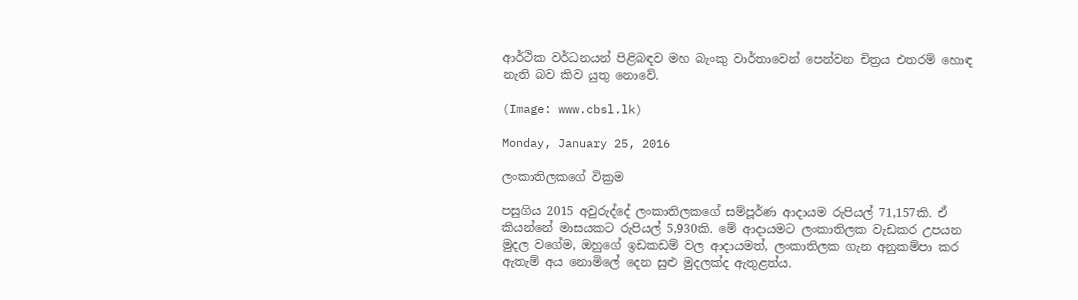ආර්ථික වර්ධනයන් පිළිබඳව මහ බැංකු වාර්තාවෙන් පෙන්වන චිත්‍රය එතරම් හොඳ නැති බව කිව යුතු නොවේ.

(Image: www.cbsl.lk)

Monday, January 25, 2016

ලංකාතිලකගේ වික්‍රම

පසුගිය 2015 අවුරුද්දේ ලංකාතිලකගේ සම්පූර්ණ ආදායම රුපියල් 71,157කි. ඒ කියන්නේ මාසයකට රුපියල් 5,930කි. මේ ආදායමට ලංකාතිලක වැඩකර උපයන මුදල වගේම, ඔහුගේ ඉඩකඩම් වල ආදායමත්, ලංකාතිලක ගැන අනුකම්පා කර ඇතැම් අය නොමිලේ දෙන සුළු මුදලක්ද ඇතුළත්ය.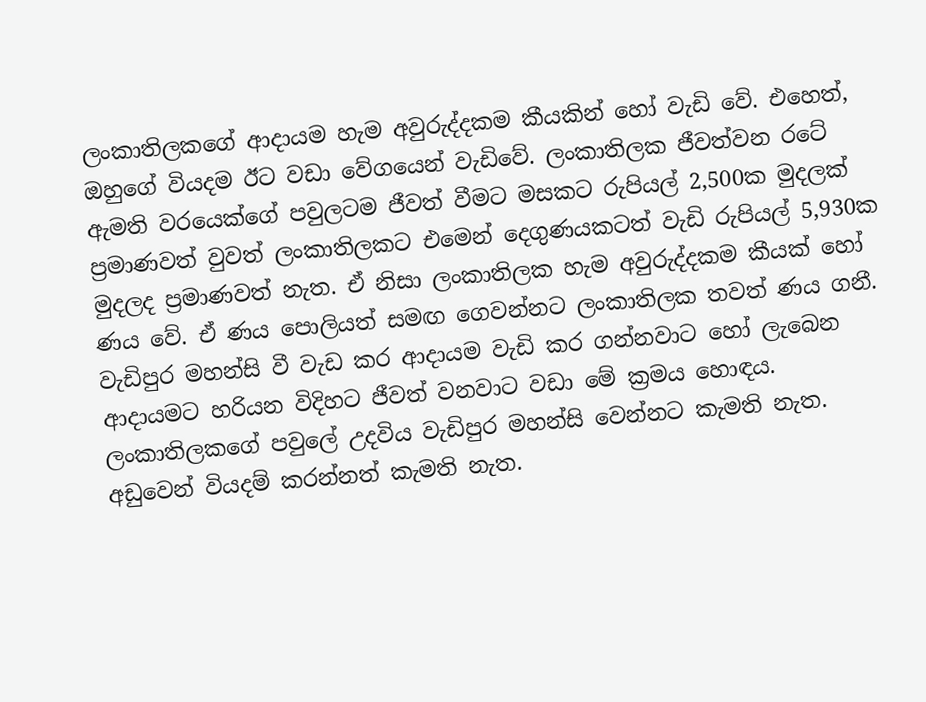ලංකාතිලකගේ ආදායම හැම අවුරුද්දකම කීයකින් හෝ වැඩි වේ. එහෙත්, ඔහුගේ වියදම ඊට වඩා වේගයෙන් වැඩිවේ. ලංකාතිලක ජීවත්වන රටේ ඇමති වරයෙක්ගේ පවුලටම ජීවත් වීමට මසකට රුපියල් 2,500ක මුදලක් ප්‍රමාණවත් වුවත් ලංකාතිලකට එමෙන් දෙගුණයකටත් වැඩි රුපියල් 5,930ක මුදලද ප්‍රමාණවත් නැත. ඒ නිසා ලංකාතිලක හැම අවුරුද්දකම කීයක් හෝ ණය වේ. ඒ ණය පොලියත් සමඟ ගෙවන්නට ලංකාතිලක තවත් ණය ගනී. වැඩිපුර මහන්සි වී වැඩ කර ආදායම වැඩි කර ගන්නවාට හෝ ලැබෙන ආදායමට හරියන විදිහට ජීවත් වනවාට වඩා මේ ක්‍රමය හොඳය. ලංකාතිලකගේ පවුලේ උදවිය වැඩිපුර මහන්සි වෙන්නට කැමති නැත. අඩුවෙන් වියදම් කරන්නත් කැමති නැත.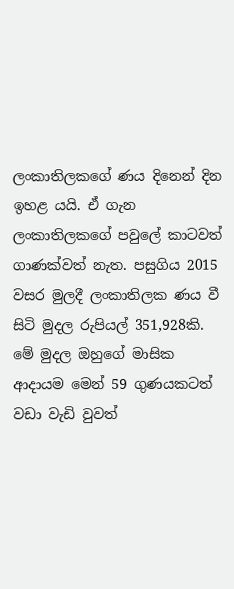ලංකාතිලකගේ ණය දිනෙන් දින ඉහළ යයි. ඒ ගැන ලංකාතිලකගේ පවුලේ කාටවත් ගාණක්වත් නැත. පසුගිය 2015 වසර මුලදී ලංකාතිලක ණය වී සිටි මුදල රුපියල් 351,928කි. මේ මුදල ඔහුගේ මාසික ආදායම මෙන් 59 ගුණයකටත් වඩා වැඩි වුවත්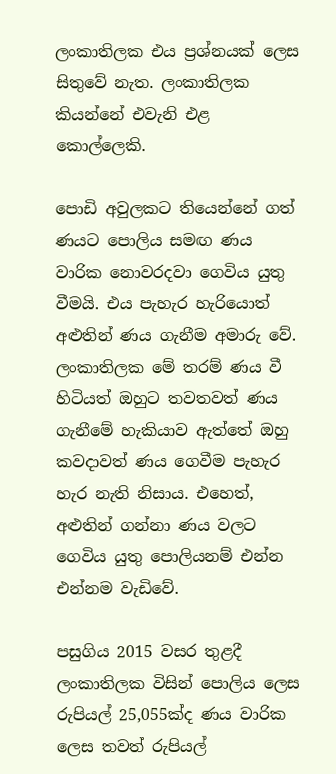ලංකාතිලක එය ප්‍රශ්නයක් ලෙස සිතුවේ නැත. ලංකාතිලක කියන්නේ එවැනි එළ කොල්ලෙකි.

පොඩි අවුලකට තියෙන්නේ ගත් ණයට පොලිය සමඟ ණය වාරික නොවරදවා ගෙවිය යුතු වීමයි. එය පැහැර හැරියොත් අළුතින් ණය ගැනීම අමාරු වේ. ලංකාතිලක මේ තරම් ණය වී හිටියත් ඔහුට තවතවත් ණය ගැනීමේ හැකියාව ඇත්තේ ඔහු කවදාවත් ණය ගෙවීම පැහැර හැර නැති නිසාය. එහෙත්, අළුතින් ගන්නා ණය වලට ගෙවිය යුතු පොලියනම් එන්න එන්නම වැඩිවේ.

පසුගිය 2015 වසර තුළදී ලංකාතිලක විසින් පොලිය ලෙස රුපියල් 25,055ක්ද ණය වාරික ලෙස තවත් රුපියල්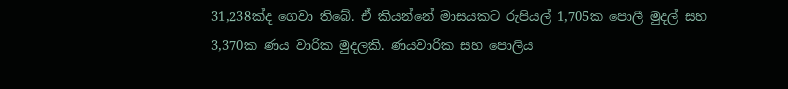31,238ක්ද ගෙවා තිබේ. ඒ කියන්නේ මාසයකට රුපියල් 1,705ක පොලී මුදල් සහ 3,370ක ණය වාරික මුදලකි. ණයවාරික සහ පොලිය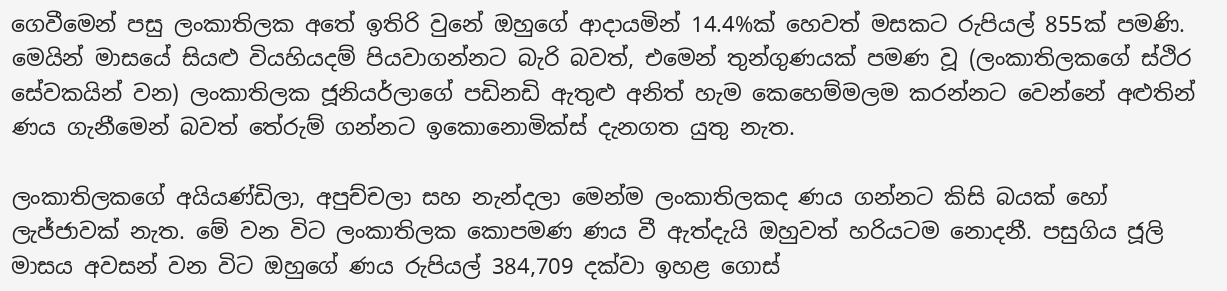ගෙවීමෙන් පසු ලංකාතිලක අතේ ඉතිරි වුනේ ඔහුගේ ආදායමින් 14.4%ක් හෙවත් මසකට රුපියල් 855ක් පමණි. මෙයින් මාසයේ සියළු වියහියදම් පියවාගන්නට බැරි බවත්, එමෙන් තුන්ගුණයක් පමණ වූ (ලංකාතිලකගේ ස්ථිර සේවකයින් වන) ලංකාතිලක ජූනියර්ලාගේ පඩිනඩි ඇතුළු අනිත් හැම කෙහෙම්මලම කරන්නට වෙන්නේ අළුතින් ණය ගැනීමෙන් බවත් තේරුම් ගන්නට ඉකොනොමික්ස් දැනගත යුතු නැත.

ලංකාතිලකගේ අයියණ්ඩිලා, අපුච්චලා සහ නැන්දලා මෙන්ම ලංකාතිලකද ණය ගන්නට කිසි බයක් හෝ ලැජ්ජාවක් නැත. මේ වන විට ලංකාතිලක කොපමණ ණය වී ඇත්දැයි ඔහුවත් හරියටම නොදනී. පසුගිය ජූලි මාසය අවසන් වන විට ඔහුගේ ණය රුපියල් 384,709 දක්වා ඉහළ ගොස්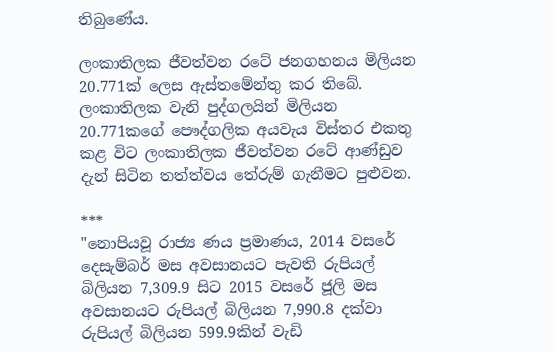තිබුණේය.

ලංකාතිලක ජීවත්වන රටේ ජනගහනය මිලියන 20.771ක් ලෙස ඇස්තමේන්තු කර තිබේ. ලංකාතිලක වැනි පුද්ගලයින් මිලියන 20.771කගේ පෞද්ගලික අයවැය විස්තර එකතු කළ විට ලංකාතිලක ජීවත්වන රටේ ආණ්ඩුව දැන් සිටින තත්ත්වය තේරුම් ගැනීමට පුළුවන.

***
"නොපියවූ රාජ්‍ය ණය ප්‍රමාණය, 2014 වසරේ දෙසැම්බර් මස අවසානයට පැවති රුපියල් බිලියන 7,309.9 සිට 2015 වසරේ ජූලි මස අවසානයට රුපියල් බිලියන 7,990.8 දක්වා රුපියල් බිලියන 599.9කින් වැඩි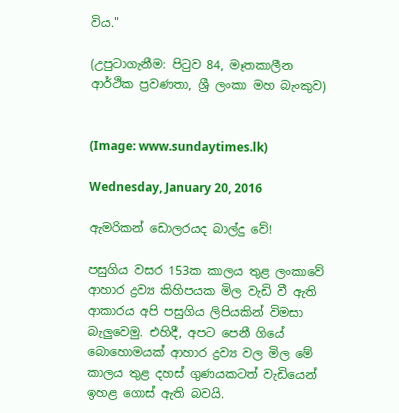විය."

(උපුටාගැනීම: පිටුව 84, මෑතකාලීන ආර්ථික ප්‍රවණතා, ශ්‍රී ලංකා මහ බැංකුව)


(Image: www.sundaytimes.lk)

Wednesday, January 20, 2016

ඇමරිකන් ඩොලරයද බාල්දු වේ!

පසුගිය වසර 153ක කාලය තුළ ලංකාවේ ආහාර ද්‍රව්‍ය කිහිපයක මිල වැඩි වී ඇති ආකාරය අපි පසුගිය ලිපියකින් විමසා බැලුවෙමු. එහිදී, අපට පෙනී ගියේ බොහොමයක් ආහාර ද්‍රව්‍ය වල මිල මේ කාලය තුළ දහස් ගුණයකටත් වැඩියෙන් ඉහළ ගොස් ඇති බවයි.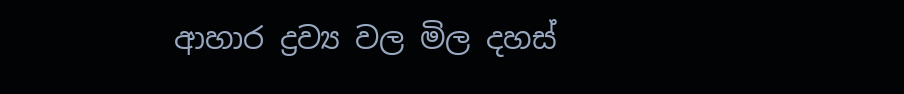ආහාර ද්‍රව්‍ය වල මිල දහස්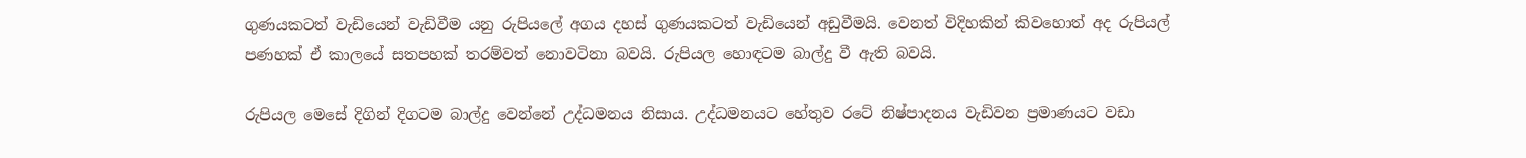ගුණයකටත් වැඩියෙන් වැඩිවීම යනු රුපියලේ අගය දහස් ගුණයකටත් වැඩියෙන් අඩුවීමයි. වෙනත් විදිහකින් කිවහොත් අද රුපියල් පණහක් ඒ කාලයේ සතපහක් තරම්වත් නොවටිනා බවයි. රුපියල හොඳටම බාල්දු වී ඇති බවයි.

රුපියල මෙසේ දිගින් දිගටම බාල්දු වෙන්නේ උද්ධමනය නිසාය. උද්ධමනයට හේතුව රටේ නිෂ්පාදනය වැඩිවන ප්‍රමාණයට වඩා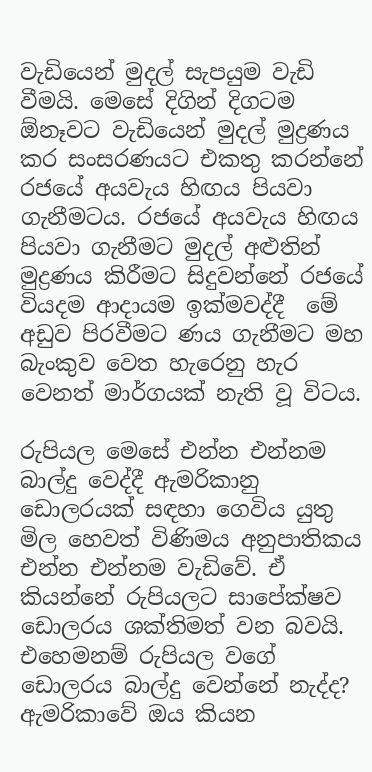වැඩියෙන් මුදල් සැපයුම වැඩි වීමයි. මෙසේ දිගින් දිගටම ඕනෑවට වැඩියෙන් මුදල් මුද්‍රණය කර සංසරණයට එකතු කරන්නේ රජයේ අයවැය හිඟය පියවා ගැනීමටය. රජයේ අයවැය හිඟය පියවා ගැනීමට මුදල් අළුතින් මුද්‍රණය කිරීමට සිදුවන්නේ රජයේ වියදම ආදායම ඉක්මවද්දී  මේ අඩුව පිරවීමට ණය ගැනීමට මහ බැංකුව වෙත හැරෙනු හැර වෙනත් මාර්ගයක් නැති වූ විටය.

රුපියල මෙසේ එන්න එන්නම බාල්දු වෙද්දී ඇමරිකානු ඩොලරයක් සඳහා ගෙවිය යුතු මිල හෙවත් විණිමය අනුපාතිකය එන්න එන්නම වැඩිවේ. ඒ කියන්නේ රුපියලට සාපේක්ෂව ඩොලරය ශක්තිමත් වන බවයි. එහෙමනම් රුපියල වගේ ඩොලරය බාල්දු වෙන්නේ නැද්ද? ඇමරිකාවේ ඔය කියන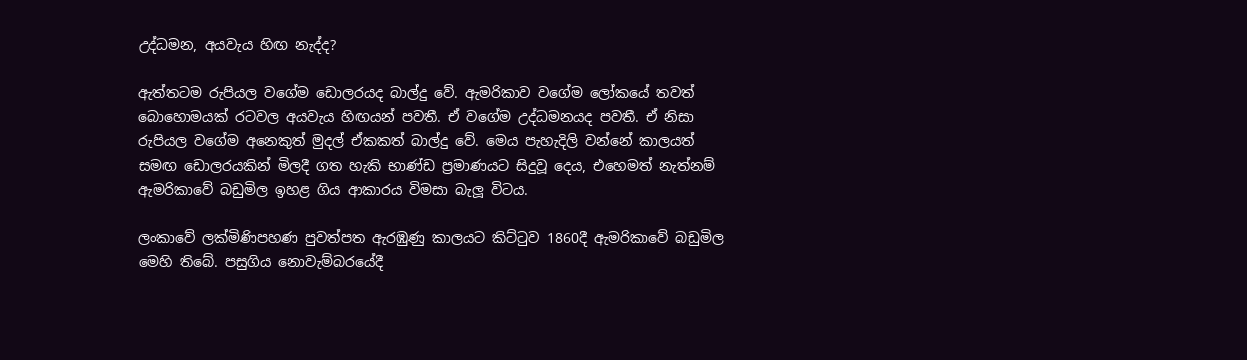උද්ධමන, අයවැය හිඟ නැද්ද?

ඇත්තටම රුපියල වගේම ඩොලරයද බාල්දු වේ. ඇමරිකාව වගේම ලෝකයේ තවත් බොහොමයක් රටවල අයවැය හිඟයන් පවතී. ඒ වගේම උද්ධමනයද පවතී. ඒ නිසා රුපියල වගේම අනෙකුත් මුදල් ඒකකත් බාල්දු වේ. මෙය පැහැදිලි වන්නේ කාලයත් සමඟ ඩොලරයකින් මිලදී ගත හැකි භාණ්ඩ ප්‍රමාණයට සිදුවූ දෙය, එහෙමත් නැත්නම් ඇමරිකාවේ බඩුමිල ඉහළ ගිය ආකාරය විමසා බැලූ විටය.

ලංකාවේ ලක්මිණිපහණ පුවත්පත ඇරඹුණු කාලයට කිට්ටුව 1860දී ඇමරිකාවේ බඩුමිල මෙහි තිබේ. පසුගිය නොවැම්බරයේදී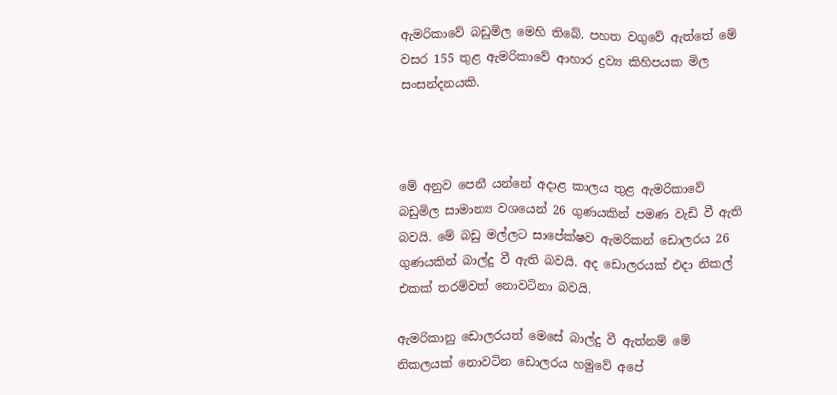ඇමරිකාවේ බඩුමිල මෙහි තිබේ. පහත වගුවේ ඇත්තේ මේ වසර 155 තුළ ඇමරිකාවේ ආහාර ද්‍රව්‍ය කිහිපයක මිල සංසන්දනයකි.



මේ අනුව පෙනී යන්නේ අදාළ කාලය තුළ ඇමරිකාවේ බඩුමිල සාමාන්‍ය වශයෙන් 26 ගුණයකින් පමණ වැඩි වී ඇති බවයි. මේ බඩු මල්ලට සාපේක්ෂව ඇමරිකන් ඩොලරය 26 ගුණයකින් බාල්දු වී ඇති බවයි. අද ඩොලරයක් එදා නිකල් එකක් තරම්වත් නොවටිනා බවයි.

ඇමරිකානු ඩොලරයත් මෙසේ බාල්දු වී ඇත්නම් මේ නිකලයක් නොවටින ඩොලරය හමුවේ අපේ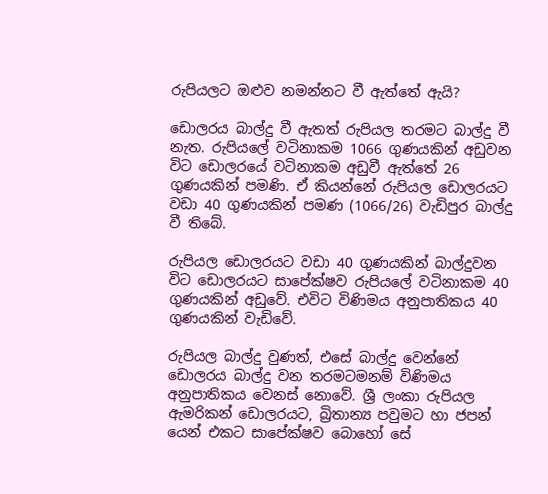රුපියලට ඔළුව නමන්නට වී ඇත්තේ ඇයි?

ඩොලරය බාල්දු වී ඇතත් රුපියල තරමට බාල්දු වී නැත. රුපියලේ වටිනාකම 1066 ගුණයකින් අඩුවන විට ඩොලරයේ වටිනාකම අඩුවී ඇත්තේ 26 ගුණයකින් පමණි. ඒ කියන්නේ රුපියල ඩොලරයට වඩා 40 ගුණයකින් පමණ (1066/26) වැඩිපුර බාල්දු වී තිබේ.

රුපියල ඩොලරයට වඩා 40 ගුණයකින් බාල්දුවන විට ඩොලරයට සාපේක්ෂව රුපියලේ වටිනාකම 40 ගුණයකින් අඩුවේ. එවිට විණිමය අනුපාතිකය 40 ගුණයකින් වැඩිවේ.

රුපියල බාල්දු වුණත්, එසේ බාල්දු වෙන්නේ ඩොලරය බාල්දු වන තරමටමනම් විණිමය අනුපාතිකය වෙනස් නොවේ. ශ්‍රී ලංකා රුපියල ඇමරිකන් ඩොලරයට, බ්‍රිතාන්‍ය පවුමට හා ජපන් යෙන් එකට සාපේක්ෂව බොහෝ සේ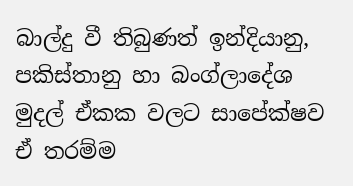බාල්දු වී තිබුණත් ඉන්දියානු, පකිස්තානු හා බංග්ලාදේශ මුදල් ඒකක වලට සාපේක්ෂව ඒ තරම්ම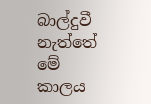බාල්දුවී නැත්තේ මේ කාලය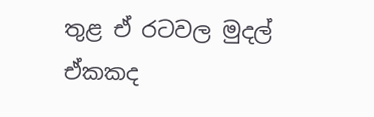තුළ ඒ රටවල මුදල් ඒකකද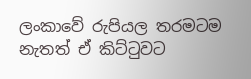ලංකාවේ රුපියල තරමටම නැතත් ඒ කිට්ටුවට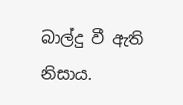බාල්දු වී ඇති නිසාය.